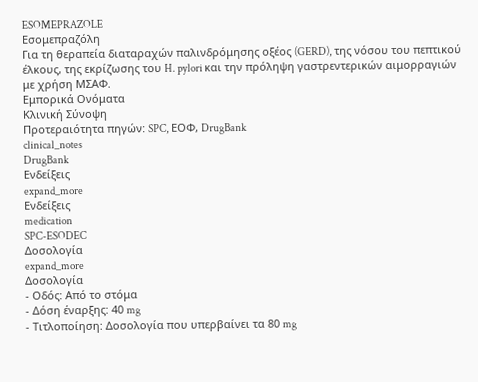ESOMEPRAZOLE
Εσομεπραζόλη
Για τη θεραπεία διαταραχών παλινδρόμησης οξέος (GERD), της νόσου του πεπτικού έλκους, της εκρίζωσης του H. pylori και την πρόληψη γαστρεντερικών αιμορραγιών με χρήση ΜΣΑΦ.
Εμπορικά Ονόματα
Κλινική Σύνοψη
Προτεραιότητα πηγών: SPC, ΕΟΦ, DrugBank
clinical_notes
DrugBank
Ενδείξεις
expand_more
Ενδείξεις
medication
SPC-ESODEC
Δοσολογία
expand_more
Δοσολογία
- Οδός: Από το στόμα
- Δόση έναρξης: 40 mg
- Τιτλοποίηση: Δοσολογία που υπερβαίνει τα 80 mg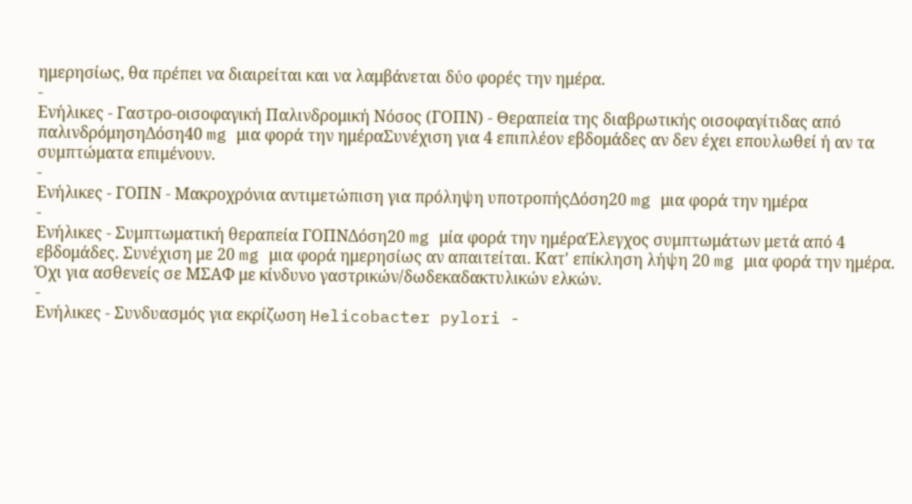ημερησίως, θα πρέπει να διαιρείται και να λαμβάνεται δύο φορές την ημέρα.
-
Ενήλικες - Γαστρο-οισοφαγική Παλινδρομική Νόσος (ΓΟΠΝ) - Θεραπεία της διαβρωτικής οισοφαγίτιδας από παλινδρόμησηΔόση40 mg μια φορά την ημέραΣυνέχιση για 4 επιπλέον εβδομάδες αν δεν έχει επουλωθεί ή αν τα συμπτώματα επιμένουν.
-
Ενήλικες - ΓΟΠΝ - Μακροχρόνια αντιμετώπιση για πρόληψη υποτροπήςΔόση20 mg μια φορά την ημέρα
-
Ενήλικες - Συμπτωματική θεραπεία ΓΟΠΝΔόση20 mg μία φορά την ημέραΈλεγχος συμπτωμάτων μετά από 4 εβδομάδες. Συνέχιση με 20 mg μια φορά ημερησίως αν απαιτείται. Κατ' επίκληση λήψη 20 mg μια φορά την ημέρα. Όχι για ασθενείς σε ΜΣΑΦ με κίνδυνο γαστρικών/δωδεκαδακτυλικών ελκών.
-
Ενήλικες - Συνδυασμός για εκρίζωση Helicobacter pylori -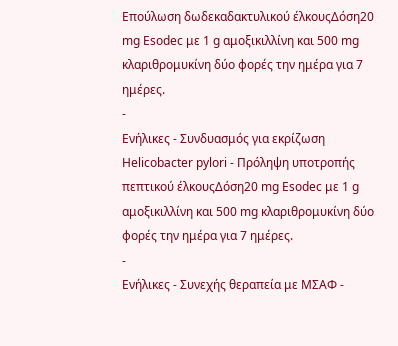Επούλωση δωδεκαδακτυλικού έλκουςΔόση20 mg Esodec με 1 g αμοξικιλλίνη και 500 mg κλαριθρομυκίνη δύο φορές την ημέρα για 7 ημέρες.
-
Ενήλικες - Συνδυασμός για εκρίζωση Helicobacter pylori - Πρόληψη υποτροπής πεπτικού έλκουςΔόση20 mg Esodec με 1 g αμοξικιλλίνη και 500 mg κλαριθρομυκίνη δύο φορές την ημέρα για 7 ημέρες.
-
Ενήλικες - Συνεχής θεραπεία με ΜΣΑΦ -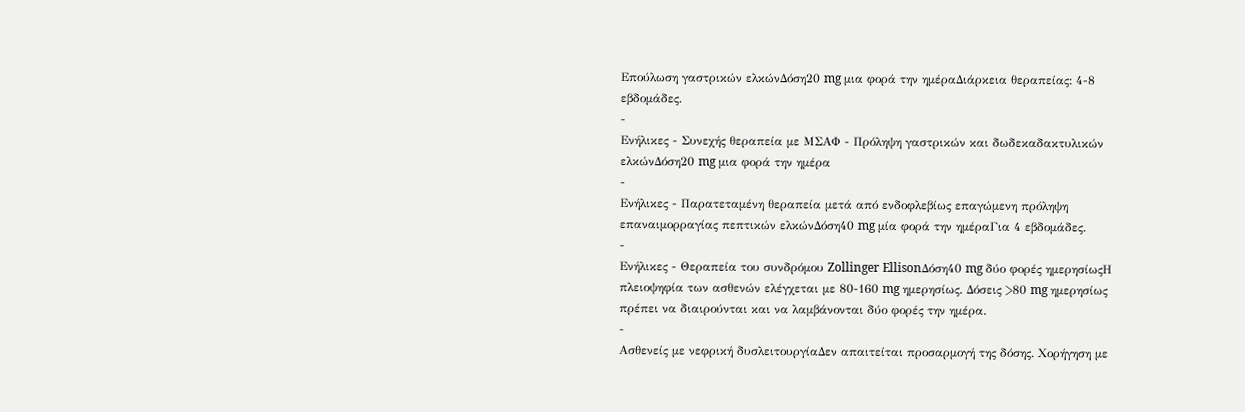Επούλωση γαστρικών ελκώνΔόση20 mg μια φορά την ημέραΔιάρκεια θεραπείας: 4-8 εβδομάδες.
-
Ενήλικες - Συνεχής θεραπεία με ΜΣΑΦ - Πρόληψη γαστρικών και δωδεκαδακτυλικών ελκώνΔόση20 mg μια φορά την ημέρα
-
Ενήλικες - Παρατεταμένη θεραπεία μετά από ενδοφλεβίως επαγώμενη πρόληψη επαναιμορραγίας πεπτικών ελκώνΔόση40 mg μία φορά την ημέραΓια 4 εβδομάδες.
-
Ενήλικες - Θεραπεία του συνδρόμου Zollinger EllisonΔόση40 mg δύο φορές ημερησίωςΗ πλειοψηφία των ασθενών ελέγχεται με 80-160 mg ημερησίως. Δόσεις >80 mg ημερησίως πρέπει να διαιρούνται και να λαμβάνονται δύο φορές την ημέρα.
-
Ασθενείς με νεφρική δυσλειτουργίαΔεν απαιτείται προσαρμογή της δόσης. Χορήγηση με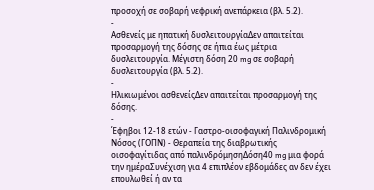προσοχή σε σοβαρή νεφρική ανεπάρκεια (βλ. 5.2).
-
Ασθενείς με ηπατική δυσλειτουργίαΔεν απαιτείται προσαρμογή της δόσης σε ήπια έως μέτρια δυσλειτουργία. Μέγιστη δόση 20 mg σε σοβαρή δυσλειτουργία (βλ. 5.2).
-
Ηλικιωμένοι ασθενείςΔεν απαιτείται προσαρμογή της δόσης.
-
Έφηβοι 12-18 ετών - Γαστρο-οισοφαγική Παλινδρομική Νόσος (ΓΟΠΝ) - Θεραπεία της διαβρωτικής οισοφαγίτιδας από παλινδρόμησηΔόση40 mg μια φορά την ημέραΣυνέχιση για 4 επιπλέον εβδομάδες αν δεν έχει επουλωθεί ή αν τα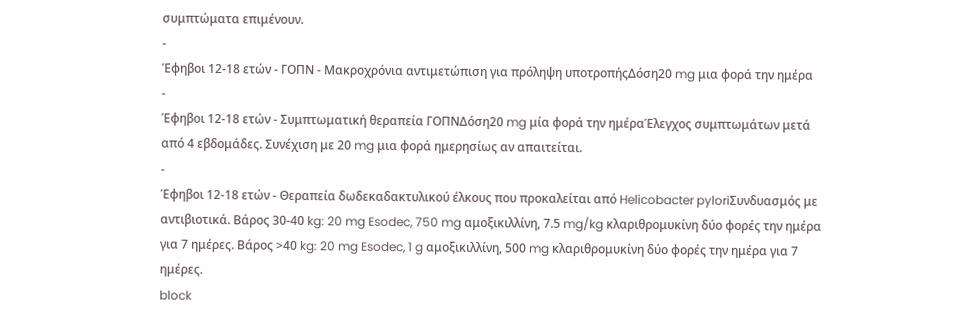συμπτώματα επιμένουν.
-
Έφηβοι 12-18 ετών - ΓΟΠΝ - Μακροχρόνια αντιμετώπιση για πρόληψη υποτροπήςΔόση20 mg μια φορά την ημέρα
-
Έφηβοι 12-18 ετών - Συμπτωματική θεραπεία ΓΟΠΝΔόση20 mg μία φορά την ημέραΈλεγχος συμπτωμάτων μετά από 4 εβδομάδες. Συνέχιση με 20 mg μια φορά ημερησίως αν απαιτείται.
-
Έφηβοι 12-18 ετών - Θεραπεία δωδεκαδακτυλικού έλκους που προκαλείται από Helicobacter pyloriΣυνδυασμός με αντιβιοτικά. Βάρος 30-40 kg: 20 mg Esodec, 750 mg αμοξικιλλίνη, 7.5 mg/kg κλαριθρομυκίνη δύο φορές την ημέρα για 7 ημέρες. Βάρος >40 kg: 20 mg Esodec, 1 g αμοξικιλλίνη, 500 mg κλαριθρομυκίνη δύο φορές την ημέρα για 7 ημέρες.
block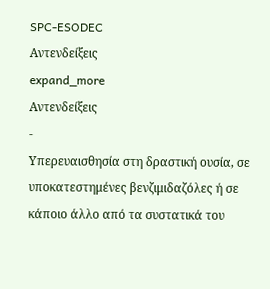SPC-ESODEC
Αντενδείξεις
expand_more
Αντενδείξεις
-
Υπερευαισθησία στη δραστική ουσία, σε υποκατεστημένες βενζιμιδαζόλες ή σε κάποιο άλλο από τα συστατικά του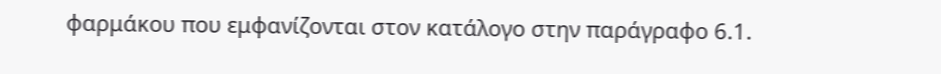φαρμάκου που εμφανίζονται στον κατάλογο στην παράγραφο 6.1.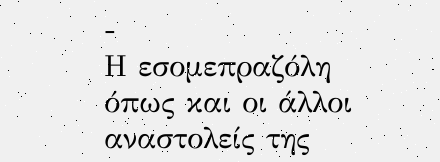-
Η εσομεπραζόλη όπως και οι άλλοι αναστολείς της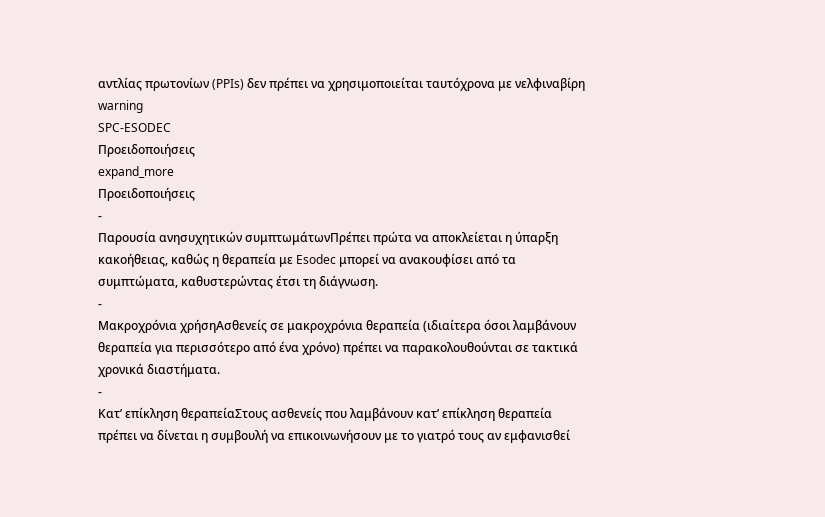αντλίας πρωτονίων (PPIs) δεν πρέπει να χρησιμοποιείται ταυτόχρονα με νελφιναβίρη
warning
SPC-ESODEC
Προειδοποιήσεις
expand_more
Προειδοποιήσεις
-
Παρουσία ανησυχητικών συμπτωμάτωνΠρέπει πρώτα να αποκλείεται η ύπαρξη κακοήθειας, καθώς η θεραπεία με Esodec μπορεί να ανακουφίσει από τα συμπτώματα, καθυστερώντας έτσι τη διάγνωση.
-
Μακροχρόνια χρήσηΑσθενείς σε μακροχρόνια θεραπεία (ιδιαίτερα όσοι λαμβάνουν θεραπεία για περισσότερο από ένα χρόνο) πρέπει να παρακολουθούνται σε τακτικά χρονικά διαστήματα.
-
Κατ’ επίκληση θεραπείαΣτους ασθενείς που λαμβάνουν κατ’ επίκληση θεραπεία πρέπει να δίνεται η συμβουλή να επικοινωνήσουν με το γιατρό τους αν εμφανισθεί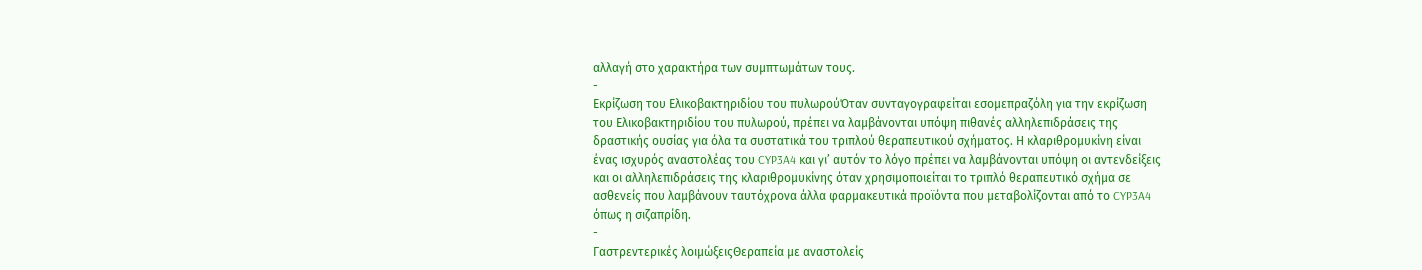αλλαγή στο χαρακτήρα των συμπτωμάτων τους.
-
Εκρίζωση του Ελικοβακτηριδίου του πυλωρούΌταν συνταγογραφείται εσομεπραζόλη για την εκρίζωση του Ελικοβακτηριδίου του πυλωρού, πρέπει να λαμβάνονται υπόψη πιθανές αλληλεπιδράσεις της δραστικής ουσίας για όλα τα συστατικά του τριπλού θεραπευτικού σχήματος. Η κλαριθρομυκίνη είναι ένας ισχυρός αναστολέας του CYP3A4 και γι’ αυτόν το λόγο πρέπει να λαμβάνονται υπόψη οι αντενδείξεις και οι αλληλεπιδράσεις της κλαριθρομυκίνης όταν χρησιμοποιείται το τριπλό θεραπευτικό σχήμα σε ασθενείς που λαμβάνουν ταυτόχρονα άλλα φαρμακευτικά προϊόντα που μεταβολίζονται από το CYP3A4 όπως η σιζαπρίδη.
-
Γαστρεντερικές λοιμώξειςΘεραπεία με αναστολείς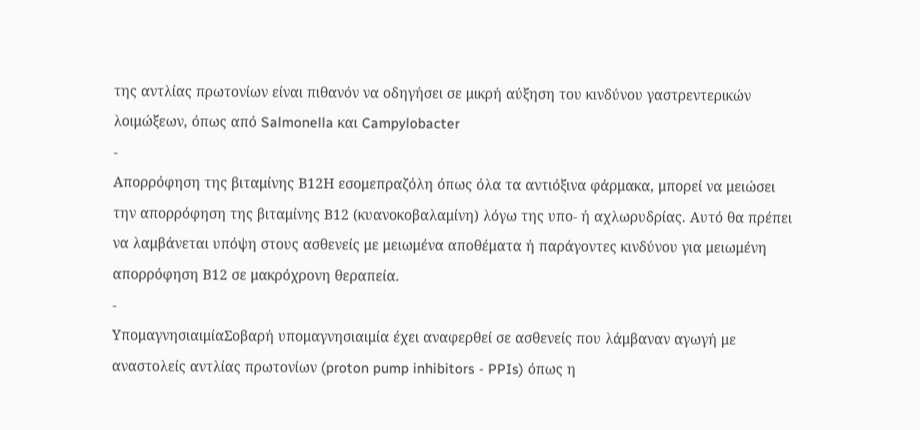της αντλίας πρωτονίων είναι πιθανόν να οδηγήσει σε μικρή αύξηση του κινδύνου γαστρεντερικών λοιμώξεων, όπως από Salmonella και Campylobacter
-
Απορρόφηση της βιταμίνης Β12Η εσομεπραζόλη όπως όλα τα αντιόξινα φάρμακα, μπορεί να μειώσει την απορρόφηση της βιταμίνης Β12 (κυανοκοβαλαμίνη) λόγω της υπο- ή αχλωρυδρίας. Αυτό θα πρέπει να λαμβάνεται υπόψη στους ασθενείς με μειωμένα αποθέματα ή παράγοντες κινδύνου για μειωμένη απορρόφηση Β12 σε μακρόχρονη θεραπεία.
-
ΥπομαγνησιαιμίαΣοβαρή υπομαγνησιαιμία έχει αναφερθεί σε ασθενείς που λάμβαναν αγωγή με αναστολείς αντλίας πρωτονίων (proton pump inhibitors - PPIs) όπως η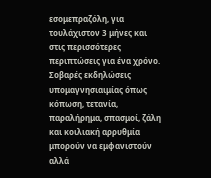εσομεπραζόλη, για τουλάχιστον 3 μήνες και στις περισσότερες περιπτώσεις για ένα χρόνο. Σοβαρές εκδηλώσεις υπομαγνησιαιμίας όπως κόπωση, τετανία, παραλήρημα, σπασμοί, ζάλη και κοιλιακή αρρυθμία μπορούν να εμφανιστούν αλλά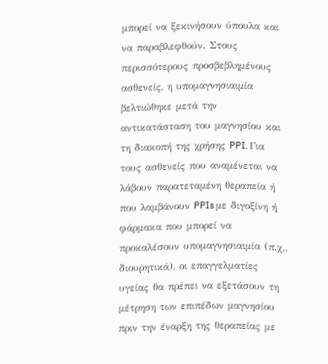μπορεί να ξεκινήσουν ύπουλα και να παραβλεφθούν. Στους περισσότερους προσβεβλημένους ασθενείς, η υπομαγνησιαιμία βελτιώθηκε μετά την αντικατάσταση του μαγνησίου και τη διακοπή της χρήσης PPI. Για τους ασθενείς που αναμένεται να λάβουν παρατεταμένη θεραπεία ή που λαμβάνουν PPIs με διγοξίνη ή φάρμακα που μπορεί να προκαλέσουν υπομαγνησιαιμία (π.χ., διουρητικά), οι επαγγελματίες υγείας θα πρέπει να εξετάσουν τη μέτρηση των επιπέδων μαγνησίου πριν την έναρξη της θεραπείας με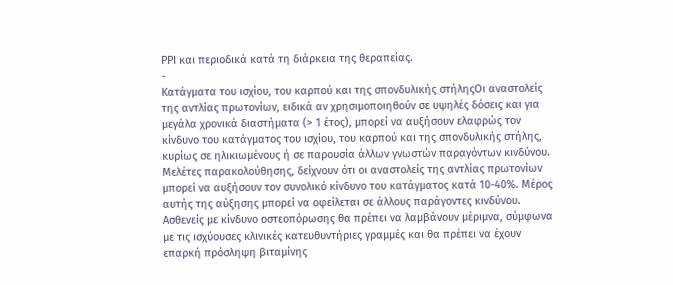PPI και περιοδικά κατά τη διάρκεια της θεραπείας.
-
Κατάγματα του ισχίου, του καρπού και της σπονδυλικής στήληςΟι αναστολείς της αντλίας πρωτονίων, ειδικά αν χρησιμοποιηθούν σε υψηλές δόσεις και για μεγάλα χρονικά διαστήματα (> 1 έτος), μπορεί να αυξήσουν ελαφρώς τον κίνδυνο του κατάγματος του ισχίου, του καρπού και της σπονδυλικής στήλης, κυρίως σε ηλικιωμένους ή σε παρουσία άλλων γνωστών παραγόντων κινδύνου. Μελέτες παρακολούθησης, δείχνουν ότι οι αναστολείς της αντλίας πρωτονίων μπορεί να αυξήσουν τον συνολικό κίνδυνο του κατάγματος κατά 10-40%. Μέρος αυτής της αύξησης μπορεί να οφείλεται σε άλλους παράγοντες κινδύνου. Ασθενείς με κίνδυνο οστεοπόρωσης θα πρέπει να λαμβάνουν μέριμνα, σύμφωνα με τις ισχύουσες κλινικές κατευθυντήριες γραμμές και θα πρέπει να έχουν επαρκή πρόσληψη βιταμίνης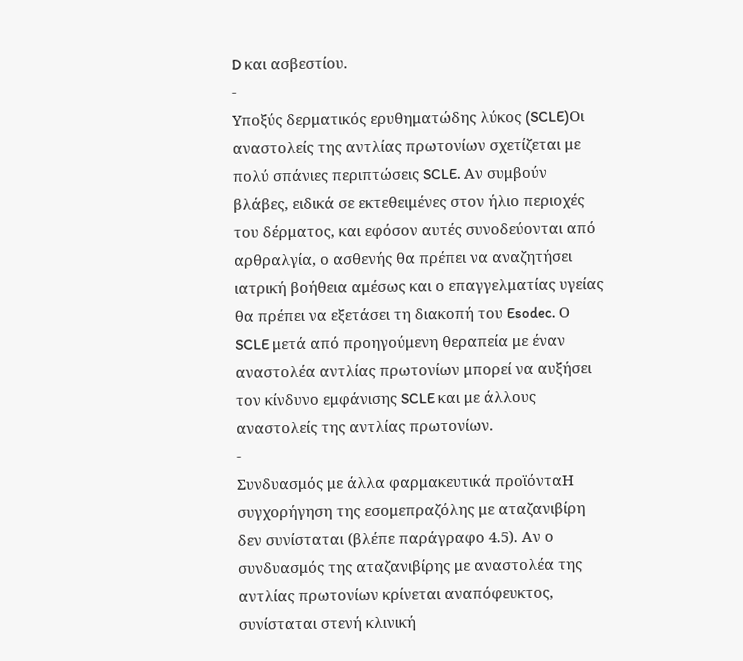D και ασβεστίου.
-
Υποξύς δερματικός ερυθηματώδης λύκος (SCLE)Οι αναστολείς της αντλίας πρωτονίων σχετίζεται με πολύ σπάνιες περιπτώσεις SCLE. Αν συμβούν βλάβες, ειδικά σε εκτεθειμένες στον ήλιο περιοχές του δέρματος, και εφόσον αυτές συνοδεύονται από αρθραλγία, ο ασθενής θα πρέπει να αναζητήσει ιατρική βοήθεια αμέσως και ο επαγγελματίας υγείας θα πρέπει να εξετάσει τη διακοπή του Esodec. Ο SCLE μετά από προηγούμενη θεραπεία με έναν αναστολέα αντλίας πρωτονίων μπορεί να αυξήσει τον κίνδυνο εμφάνισης SCLE και με άλλους αναστολείς της αντλίας πρωτονίων.
-
Συνδυασμός με άλλα φαρμακευτικά προϊόνταΗ συγχορήγηση της εσομεπραζόλης με αταζανιβίρη δεν συνίσταται (βλέπε παράγραφο 4.5). Αν ο συνδυασμός της αταζανιβίρης με αναστολέα της αντλίας πρωτονίων κρίνεται αναπόφευκτος, συνίσταται στενή κλινική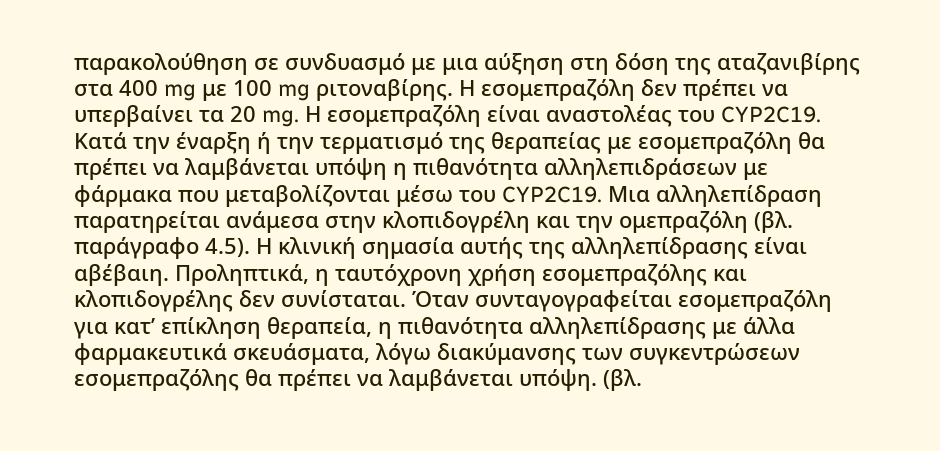παρακολούθηση σε συνδυασμό με μια αύξηση στη δόση της αταζανιβίρης στα 400 mg με 100 mg ριτοναβίρης. Η εσομεπραζόλη δεν πρέπει να υπερβαίνει τα 20 mg. Η εσομεπραζόλη είναι αναστολέας του CYP2C19. Κατά την έναρξη ή την τερματισμό της θεραπείας με εσομεπραζόλη θα πρέπει να λαμβάνεται υπόψη η πιθανότητα αλληλεπιδράσεων με φάρμακα που μεταβολίζονται μέσω του CYP2C19. Μια αλληλεπίδραση παρατηρείται ανάμεσα στην κλοπιδογρέλη και την ομεπραζόλη (βλ. παράγραφο 4.5). Η κλινική σημασία αυτής της αλληλεπίδρασης είναι αβέβαιη. Προληπτικά, η ταυτόχρονη χρήση εσομεπραζόλης και κλοπιδογρέλης δεν συνίσταται. Όταν συνταγογραφείται εσομεπραζόλη για κατ’ επίκληση θεραπεία, η πιθανότητα αλληλεπίδρασης με άλλα φαρμακευτικά σκευάσματα, λόγω διακύμανσης των συγκεντρώσεων εσομεπραζόλης θα πρέπει να λαμβάνεται υπόψη. (βλ.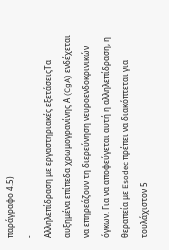παράγραφο 4.5)
-
Αλληλεπίδραση με εργαστηριακές εξετάσειςΤα αυξημένα επίπεδα χρωμογρανίνης Α (CgA) ενδέχεται να επηρεάζουν τη διερεύνηση νευροενδοκρινικών όγκων. Για να αποφεύγεται αυτή η αλληλεπίδραση, η θεραπεία με Esodec πρέπει να διακόπτεται για τουλάχιστον 5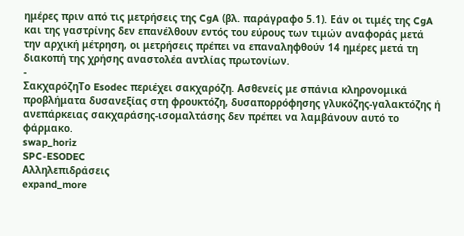ημέρες πριν από τις μετρήσεις της CgA (βλ. παράγραφο 5.1). Εάν οι τιμές της CgA και της γαστρίνης δεν επανέλθουν εντός του εύρους των τιμών αναφοράς μετά την αρχική μέτρηση, οι μετρήσεις πρέπει να επαναληφθούν 14 ημέρες μετά τη διακοπή της χρήσης αναστολέα αντλίας πρωτονίων.
-
ΣακχαρόζηΤο Esodec περιέχει σακχαρόζη. Ασθενείς με σπάνια κληρονομικά προβλήματα δυσανεξίας στη φρουκτόζη, δυσαπορρόφησης γλυκόζης-γαλακτόζης ή ανεπάρκειας σακχαράσης-ισομαλτάσης δεν πρέπει να λαμβάνουν αυτό το φάρμακο.
swap_horiz
SPC-ESODEC
Αλληλεπιδράσεις
expand_more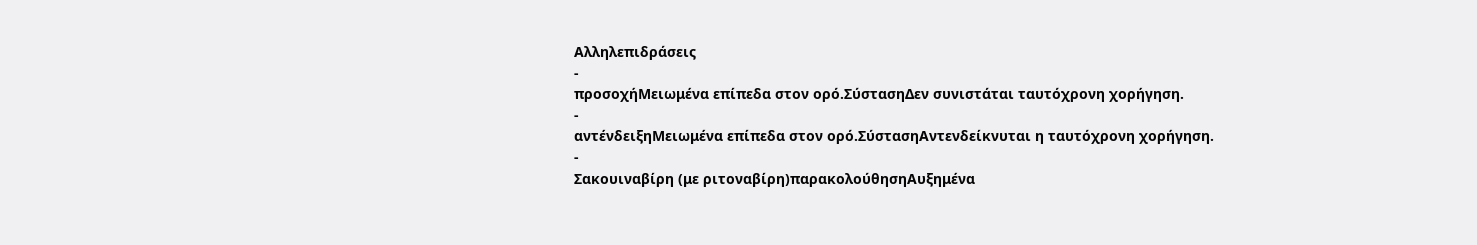Αλληλεπιδράσεις
-
προσοχήΜειωμένα επίπεδα στον ορό.ΣύστασηΔεν συνιστάται ταυτόχρονη χορήγηση.
-
αντένδειξηΜειωμένα επίπεδα στον ορό.ΣύστασηΑντενδείκνυται η ταυτόχρονη χορήγηση.
-
Σακουιναβίρη (με ριτοναβίρη)παρακολούθησηΑυξημένα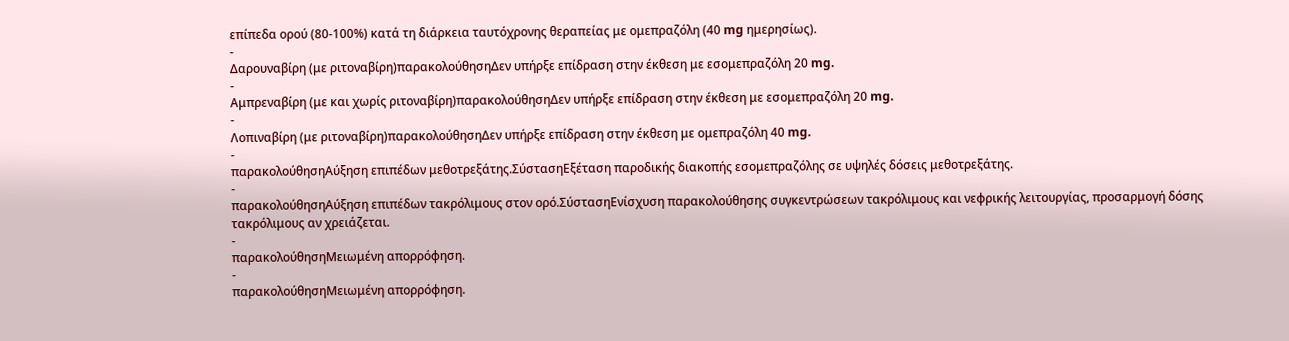επίπεδα ορού (80-100%) κατά τη διάρκεια ταυτόχρονης θεραπείας με ομεπραζόλη (40 mg ημερησίως).
-
Δαρουναβίρη (με ριτοναβίρη)παρακολούθησηΔεν υπήρξε επίδραση στην έκθεση με εσομεπραζόλη 20 mg.
-
Αμπρεναβίρη (με και χωρίς ριτοναβίρη)παρακολούθησηΔεν υπήρξε επίδραση στην έκθεση με εσομεπραζόλη 20 mg.
-
Λοπιναβίρη (με ριτοναβίρη)παρακολούθησηΔεν υπήρξε επίδραση στην έκθεση με ομεπραζόλη 40 mg.
-
παρακολούθησηΑύξηση επιπέδων μεθοτρεξάτης.ΣύστασηΕξέταση παροδικής διακοπής εσομεπραζόλης σε υψηλές δόσεις μεθοτρεξάτης.
-
παρακολούθησηΑύξηση επιπέδων τακρόλιμους στον ορό.ΣύστασηΕνίσχυση παρακολούθησης συγκεντρώσεων τακρόλιμους και νεφρικής λειτουργίας, προσαρμογή δόσης τακρόλιμους αν χρειάζεται.
-
παρακολούθησηΜειωμένη απορρόφηση.
-
παρακολούθησηΜειωμένη απορρόφηση.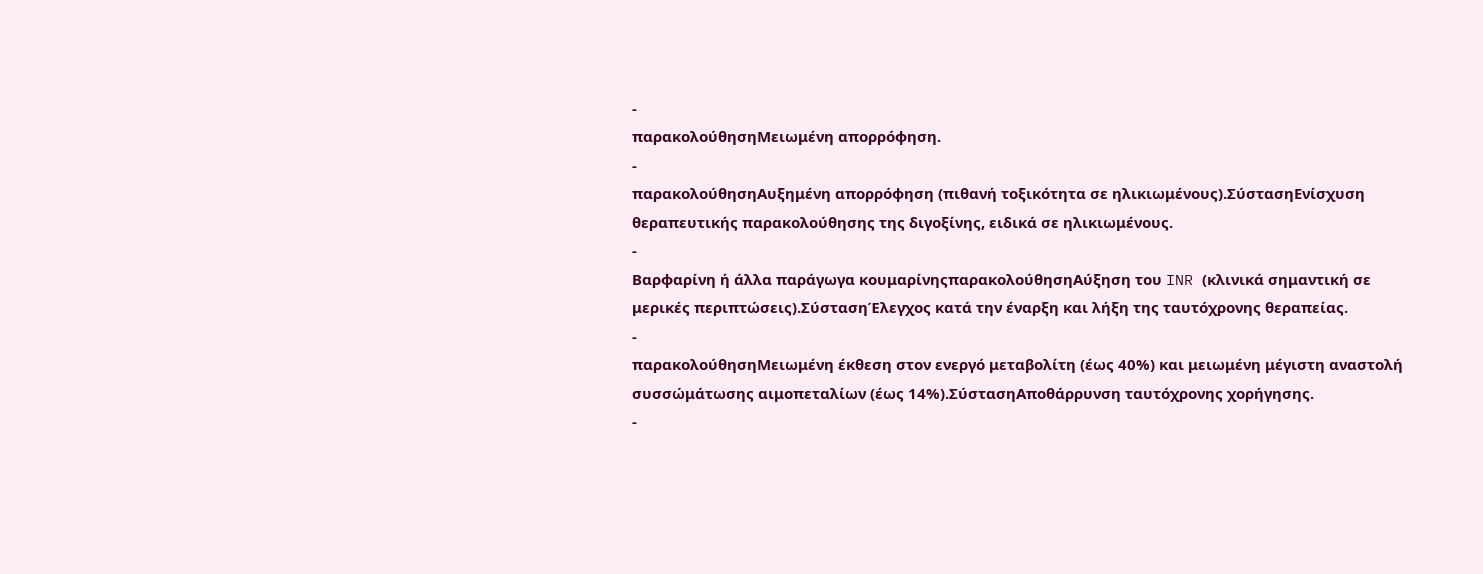-
παρακολούθησηΜειωμένη απορρόφηση.
-
παρακολούθησηΑυξημένη απορρόφηση (πιθανή τοξικότητα σε ηλικιωμένους).ΣύστασηΕνίσχυση θεραπευτικής παρακολούθησης της διγοξίνης, ειδικά σε ηλικιωμένους.
-
Βαρφαρίνη ή άλλα παράγωγα κουμαρίνηςπαρακολούθησηΑύξηση του INR (κλινικά σημαντική σε μερικές περιπτώσεις).ΣύστασηΈλεγχος κατά την έναρξη και λήξη της ταυτόχρονης θεραπείας.
-
παρακολούθησηΜειωμένη έκθεση στον ενεργό μεταβολίτη (έως 40%) και μειωμένη μέγιστη αναστολή συσσώμάτωσης αιμοπεταλίων (έως 14%).ΣύστασηΑποθάρρυνση ταυτόχρονης χορήγησης.
-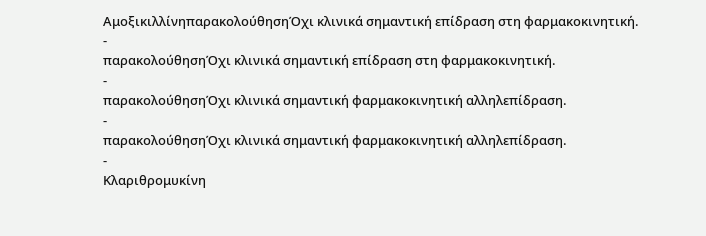ΑμοξικιλλίνηπαρακολούθησηΌχι κλινικά σημαντική επίδραση στη φαρμακοκινητική.
-
παρακολούθησηΌχι κλινικά σημαντική επίδραση στη φαρμακοκινητική.
-
παρακολούθησηΌχι κλινικά σημαντική φαρμακοκινητική αλληλεπίδραση.
-
παρακολούθησηΌχι κλινικά σημαντική φαρμακοκινητική αλληλεπίδραση.
-
Κλαριθρομυκίνη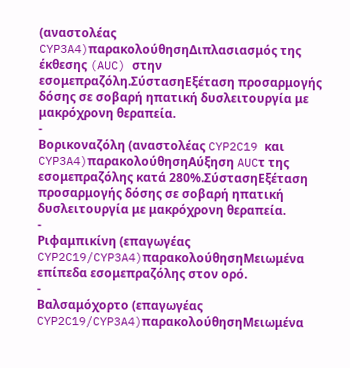(αναστολέας CYP3A4)παρακολούθησηΔιπλασιασμός της έκθεσης (AUC) στην εσομεπραζόλη.ΣύστασηΕξέταση προσαρμογής δόσης σε σοβαρή ηπατική δυσλειτουργία με μακρόχρονη θεραπεία.
-
Βορικοναζόλη (αναστολέας CYP2C19 και CYP3A4)παρακολούθησηΑύξηση AUCτ της εσομεπραζόλης κατά 280%.ΣύστασηΕξέταση προσαρμογής δόσης σε σοβαρή ηπατική δυσλειτουργία με μακρόχρονη θεραπεία.
-
Ριφαμπικίνη (επαγωγέας CYP2C19/CYP3A4)παρακολούθησηΜειωμένα επίπεδα εσομεπραζόλης στον ορό.
-
Βαλσαμόχορτο (επαγωγέας CYP2C19/CYP3A4)παρακολούθησηΜειωμένα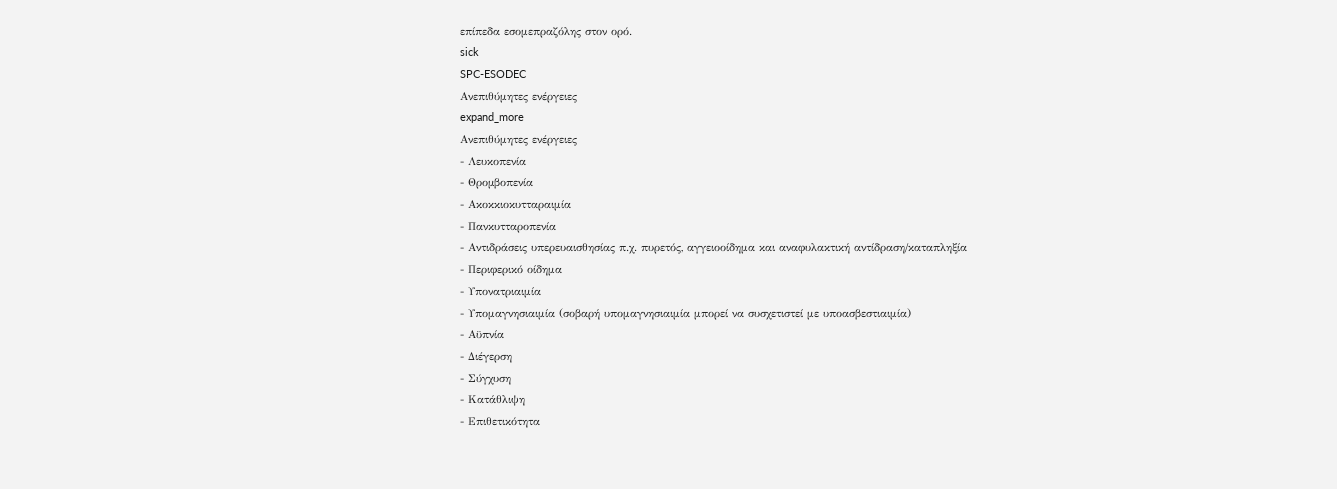επίπεδα εσομεπραζόλης στον ορό.
sick
SPC-ESODEC
Ανεπιθύμητες ενέργειες
expand_more
Ανεπιθύμητες ενέργειες
- Λευκοπενία
- Θροµβοπενία
- Ακοκκιοκυτταραιμία
- Πανκυτταροπενία
- Αντιδράσεις υπερευαισθησίας π.χ. πυρετός, αγγειοοίδημα και αναφυλακτική αντίδραση/καταπληξία
- Περιφερικό οίδημα
- Υπονατριαιμία
- Υπομαγνησιαιμία (σοβαρή υπομαγνησιαιμία μπορεί να συσχετιστεί με υποασβεστιαιμία)
- Αϋπνία
- Διέγερση
- Σύγχυση
- Κατάθλιψη
- Επιθετικότητα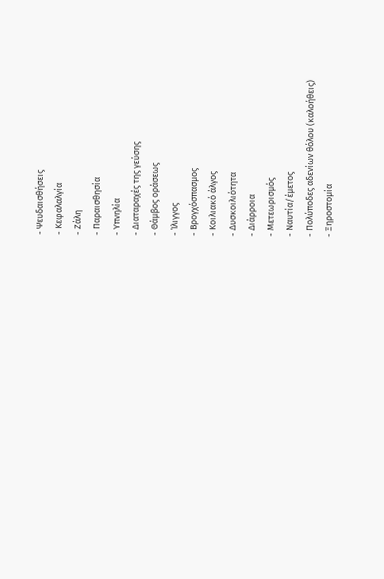- Ψευδαισθήσεις
- Κεφαλαλγία
- Ζάλη
- Παραισθησία
- Υπνηλία
- Διαταραχές της γεύσης
- Θάμβος οράσεως
- Ίλιγγος
- Βρογχόσπασμος
- Κοιλιακό άλγος
- Δυσκοιλιότητα
- Διάρροια
- Μετεωρισμός
- Ναυτία/έμετος
- Πολύποδες αδενίων θόλου (καλοήθεις)
- Ξηροστομία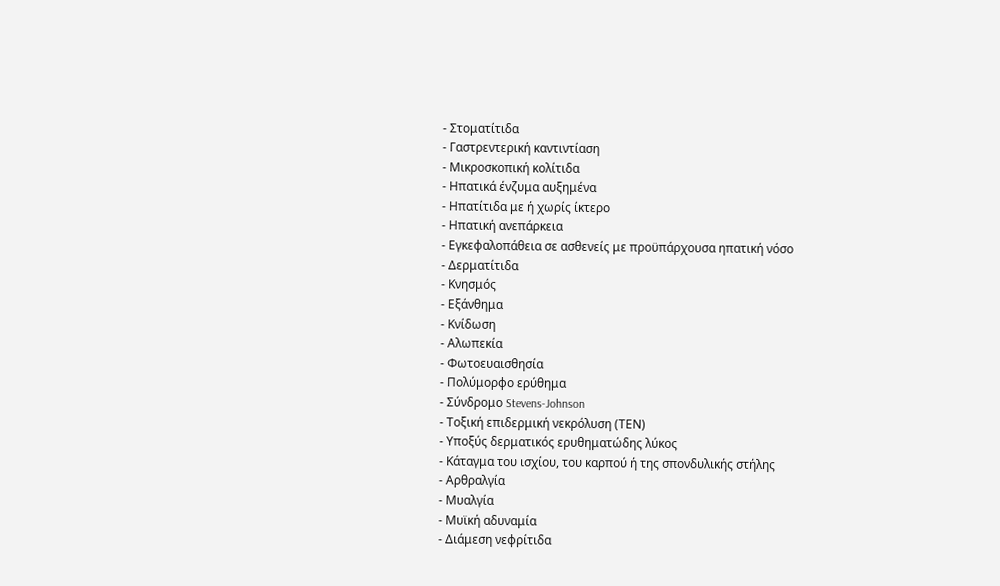- Στοματίτιδα
- Γαστρεντερική καντιντίαση
- Μικροσκοπική κολίτιδα
- Ηπατικά ένζυμα αυξημένα
- Ηπατίτιδα με ή χωρίς ίκτερο
- Ηπατική ανεπάρκεια
- Εγκεφαλοπάθεια σε ασθενείς με προϋπάρχουσα ηπατική νόσο
- Δερματίτιδα
- Κνησμός
- Εξάνθημα
- Κνίδωση
- Αλωπεκία
- Φωτοευαισθησία
- Πολύμορφο ερύθημα
- Σύνδρομο Stevens-Johnson
- Τοξική επιδερμική νεκρόλυση (ΤΕΝ)
- Υποξύς δερματικός ερυθηματώδης λύκος
- Κάταγμα του ισχίου, του καρπού ή της σπονδυλικής στήλης
- Αρθραλγία
- Μυαλγία
- Μυϊκή αδυναμία
- Διάμεση νεφρίτιδα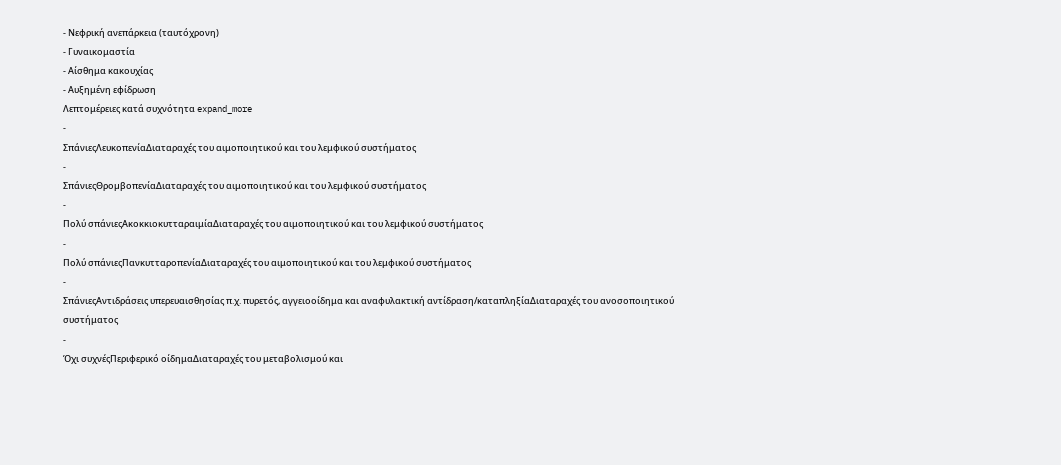- Νεφρική ανεπάρκεια (ταυτόχρονη)
- Γυναικομαστία
- Αίσθημα κακουχίας
- Αυξημένη εφίδρωση
Λεπτομέρειες κατά συχνότητα expand_more
-
ΣπάνιεςΛευκοπενίαΔιαταραχές του αιμοποιητικού και του λεμφικού συστήματος
-
ΣπάνιεςΘροµβοπενίαΔιαταραχές του αιμοποιητικού και του λεμφικού συστήματος
-
Πολύ σπάνιεςΑκοκκιοκυτταραιμίαΔιαταραχές του αιμοποιητικού και του λεμφικού συστήματος
-
Πολύ σπάνιεςΠανκυτταροπενίαΔιαταραχές του αιμοποιητικού και του λεμφικού συστήματος
-
ΣπάνιεςΑντιδράσεις υπερευαισθησίας π.χ. πυρετός, αγγειοοίδημα και αναφυλακτική αντίδραση/καταπληξίαΔιαταραχές του ανοσοποιητικού συστήματος
-
Όχι συχνέςΠεριφερικό οίδημαΔιαταραχές του μεταβολισμού και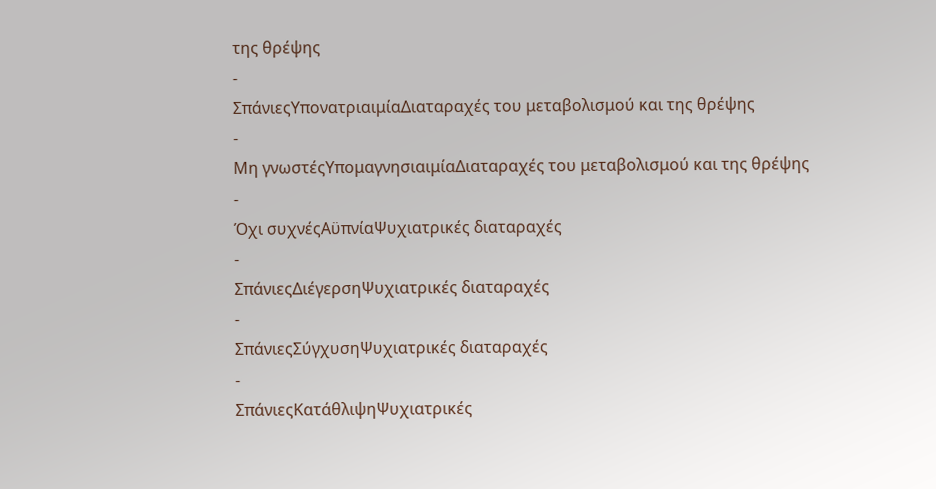της θρέψης
-
ΣπάνιεςΥπονατριαιμίαΔιαταραχές του μεταβολισμού και της θρέψης
-
Μη γνωστέςΥπομαγνησιαιμίαΔιαταραχές του μεταβολισμού και της θρέψης
-
Όχι συχνέςΑϋπνίαΨυχιατρικές διαταραχές
-
ΣπάνιεςΔιέγερσηΨυχιατρικές διαταραχές
-
ΣπάνιεςΣύγχυσηΨυχιατρικές διαταραχές
-
ΣπάνιεςΚατάθλιψηΨυχιατρικές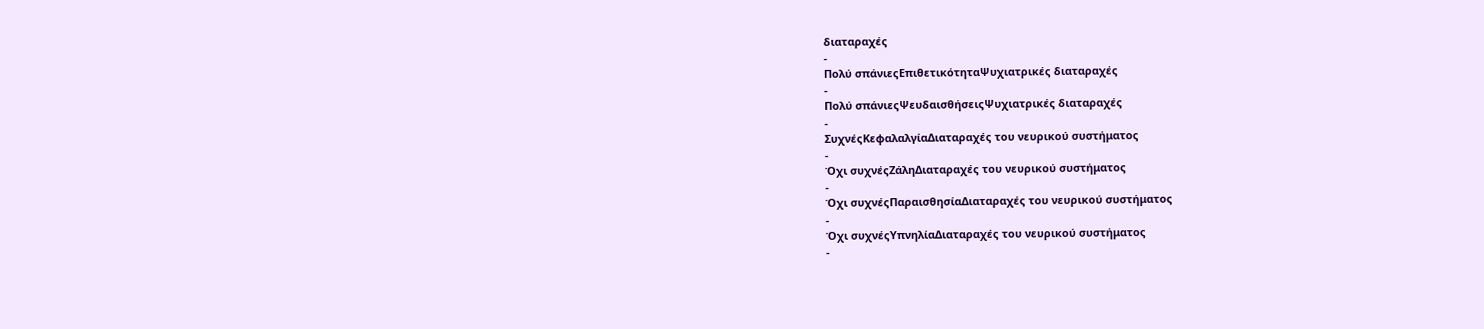διαταραχές
-
Πολύ σπάνιεςΕπιθετικότηταΨυχιατρικές διαταραχές
-
Πολύ σπάνιεςΨευδαισθήσειςΨυχιατρικές διαταραχές
-
ΣυχνέςΚεφαλαλγίαΔιαταραχές του νευρικού συστήματος
-
Όχι συχνέςΖάληΔιαταραχές του νευρικού συστήματος
-
Όχι συχνέςΠαραισθησίαΔιαταραχές του νευρικού συστήματος
-
Όχι συχνέςΥπνηλίαΔιαταραχές του νευρικού συστήματος
-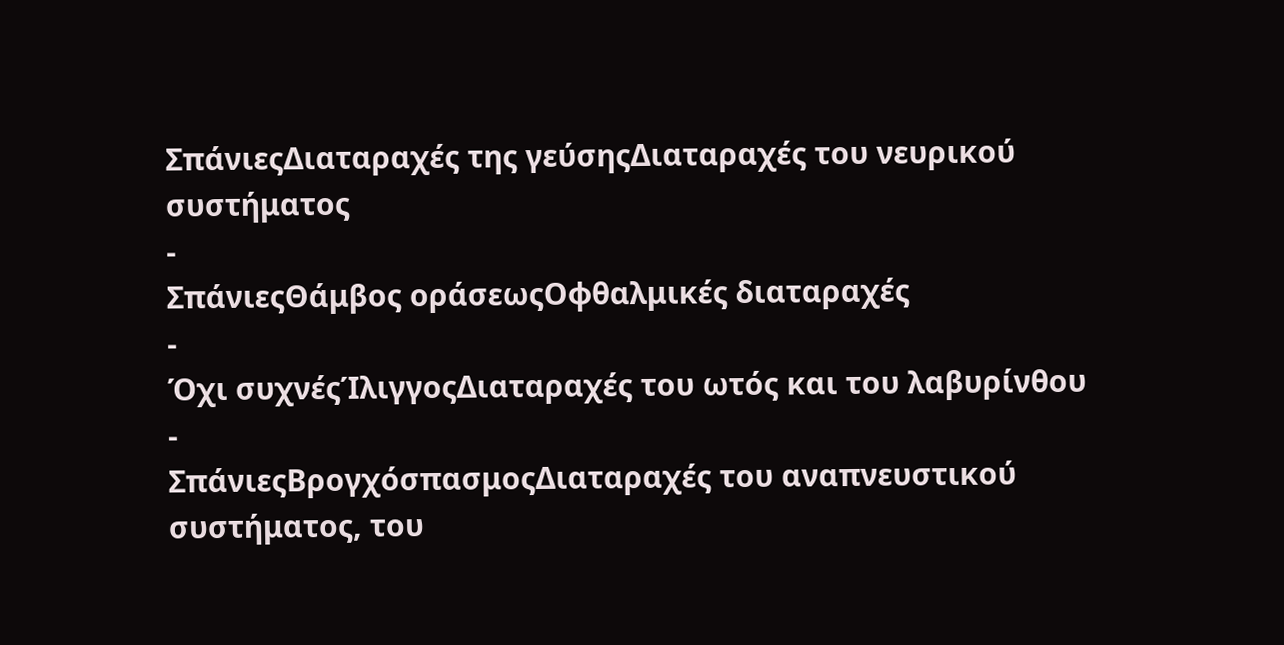ΣπάνιεςΔιαταραχές της γεύσηςΔιαταραχές του νευρικού συστήματος
-
ΣπάνιεςΘάμβος οράσεωςΟφθαλμικές διαταραχές
-
Όχι συχνέςΊλιγγοςΔιαταραχές του ωτός και του λαβυρίνθου
-
ΣπάνιεςΒρογχόσπασμοςΔιαταραχές του αναπνευστικού συστήματος, του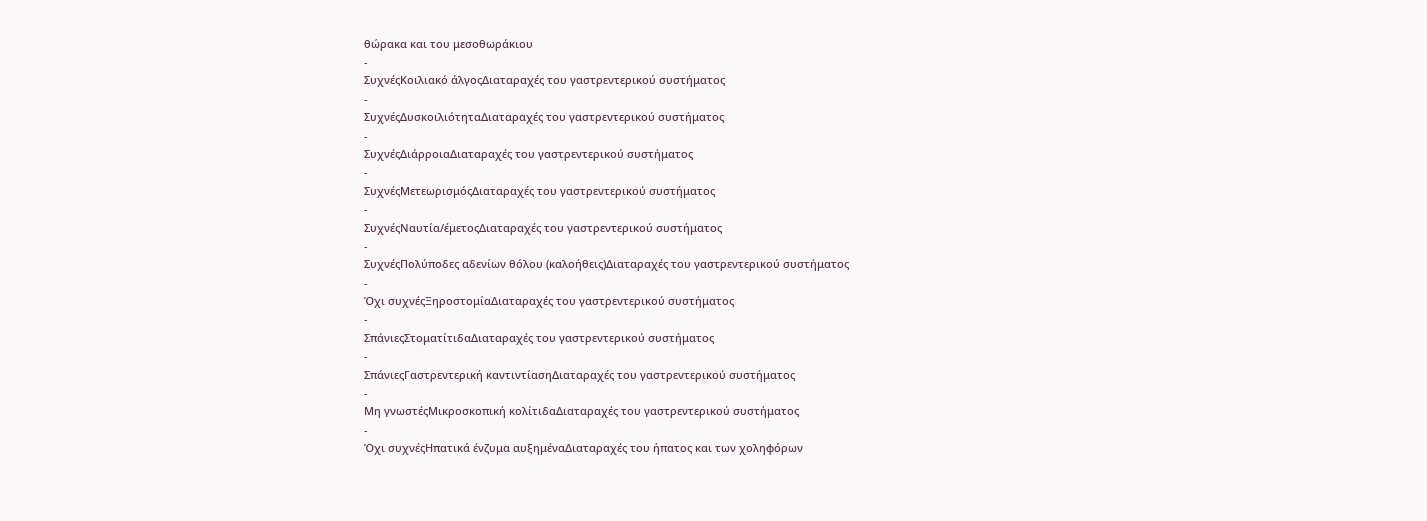θώρακα και του μεσοθωράκιου
-
ΣυχνέςΚοιλιακό άλγοςΔιαταραχές του γαστρεντερικού συστήματος
-
ΣυχνέςΔυσκοιλιότηταΔιαταραχές του γαστρεντερικού συστήματος
-
ΣυχνέςΔιάρροιαΔιαταραχές του γαστρεντερικού συστήματος
-
ΣυχνέςΜετεωρισμόςΔιαταραχές του γαστρεντερικού συστήματος
-
ΣυχνέςΝαυτία/έμετοςΔιαταραχές του γαστρεντερικού συστήματος
-
ΣυχνέςΠολύποδες αδενίων θόλου (καλοήθεις)Διαταραχές του γαστρεντερικού συστήματος
-
Όχι συχνέςΞηροστομίαΔιαταραχές του γαστρεντερικού συστήματος
-
ΣπάνιεςΣτοματίτιδαΔιαταραχές του γαστρεντερικού συστήματος
-
ΣπάνιεςΓαστρεντερική καντιντίασηΔιαταραχές του γαστρεντερικού συστήματος
-
Μη γνωστέςΜικροσκοπική κολίτιδαΔιαταραχές του γαστρεντερικού συστήματος
-
Όχι συχνέςΗπατικά ένζυμα αυξημέναΔιαταραχές του ήπατος και των χοληφόρων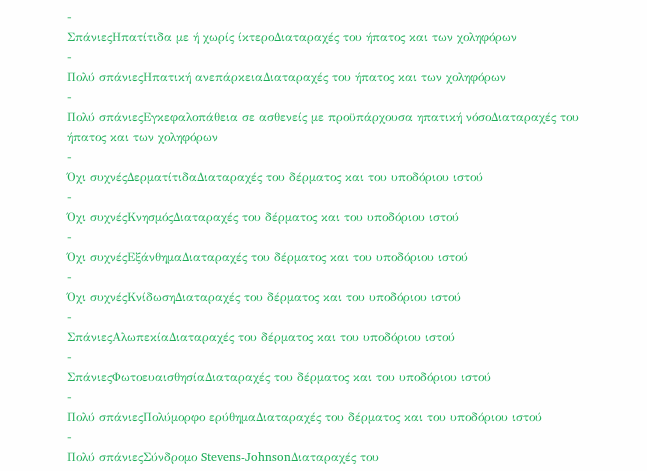-
ΣπάνιεςΗπατίτιδα με ή χωρίς ίκτεροΔιαταραχές του ήπατος και των χοληφόρων
-
Πολύ σπάνιεςΗπατική ανεπάρκειαΔιαταραχές του ήπατος και των χοληφόρων
-
Πολύ σπάνιεςΕγκεφαλοπάθεια σε ασθενείς με προϋπάρχουσα ηπατική νόσοΔιαταραχές του ήπατος και των χοληφόρων
-
Όχι συχνέςΔερματίτιδαΔιαταραχές του δέρματος και του υποδόριου ιστού
-
Όχι συχνέςΚνησμόςΔιαταραχές του δέρματος και του υποδόριου ιστού
-
Όχι συχνέςΕξάνθημαΔιαταραχές του δέρματος και του υποδόριου ιστού
-
Όχι συχνέςΚνίδωσηΔιαταραχές του δέρματος και του υποδόριου ιστού
-
ΣπάνιεςΑλωπεκίαΔιαταραχές του δέρματος και του υποδόριου ιστού
-
ΣπάνιεςΦωτοευαισθησίαΔιαταραχές του δέρματος και του υποδόριου ιστού
-
Πολύ σπάνιεςΠολύμορφο ερύθημαΔιαταραχές του δέρματος και του υποδόριου ιστού
-
Πολύ σπάνιεςΣύνδρομο Stevens-JohnsonΔιαταραχές του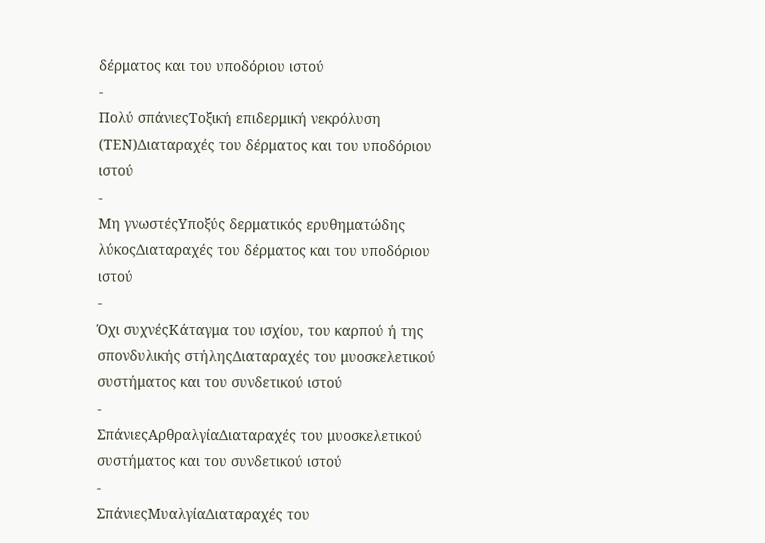δέρματος και του υποδόριου ιστού
-
Πολύ σπάνιεςΤοξική επιδερμική νεκρόλυση (ΤΕΝ)Διαταραχές του δέρματος και του υποδόριου ιστού
-
Μη γνωστέςΥποξύς δερματικός ερυθηματώδης λύκοςΔιαταραχές του δέρματος και του υποδόριου ιστού
-
Όχι συχνέςΚάταγμα του ισχίου, του καρπού ή της σπονδυλικής στήληςΔιαταραχές του μυοσκελετικού συστήματος και του συνδετικού ιστού
-
ΣπάνιεςΑρθραλγίαΔιαταραχές του μυοσκελετικού συστήματος και του συνδετικού ιστού
-
ΣπάνιεςΜυαλγίαΔιαταραχές του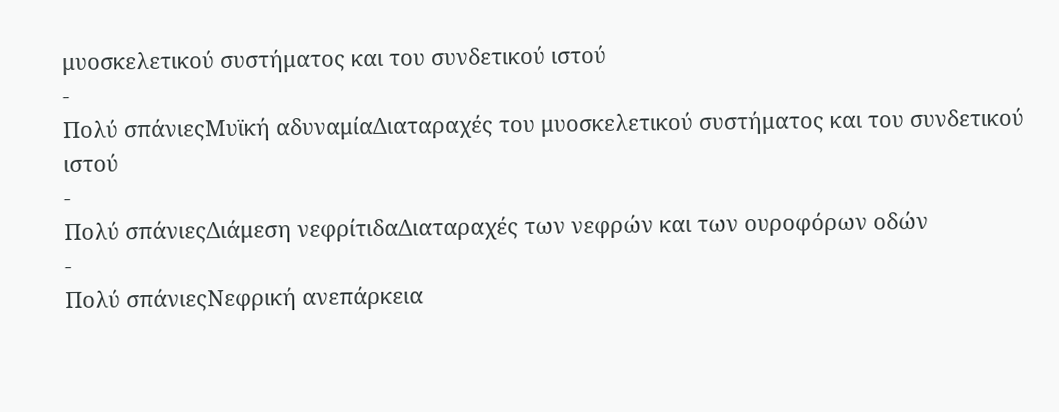μυοσκελετικού συστήματος και του συνδετικού ιστού
-
Πολύ σπάνιεςΜυϊκή αδυναμίαΔιαταραχές του μυοσκελετικού συστήματος και του συνδετικού ιστού
-
Πολύ σπάνιεςΔιάμεση νεφρίτιδαΔιαταραχές των νεφρών και των ουροφόρων οδών
-
Πολύ σπάνιεςΝεφρική ανεπάρκεια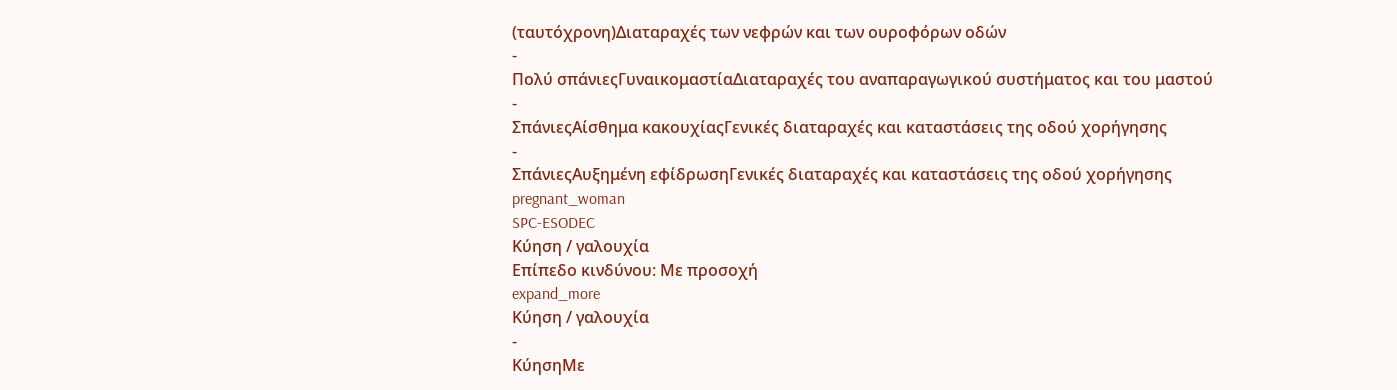(ταυτόχρονη)Διαταραχές των νεφρών και των ουροφόρων οδών
-
Πολύ σπάνιεςΓυναικομαστίαΔιαταραχές του αναπαραγωγικού συστήματος και του μαστού
-
ΣπάνιεςΑίσθημα κακουχίαςΓενικές διαταραχές και καταστάσεις της οδού χορήγησης
-
ΣπάνιεςΑυξημένη εφίδρωσηΓενικές διαταραχές και καταστάσεις της οδού χορήγησης
pregnant_woman
SPC-ESODEC
Κύηση / γαλουχία
Επίπεδο κινδύνου: Με προσοχή
expand_more
Κύηση / γαλουχία
-
ΚύησηΜε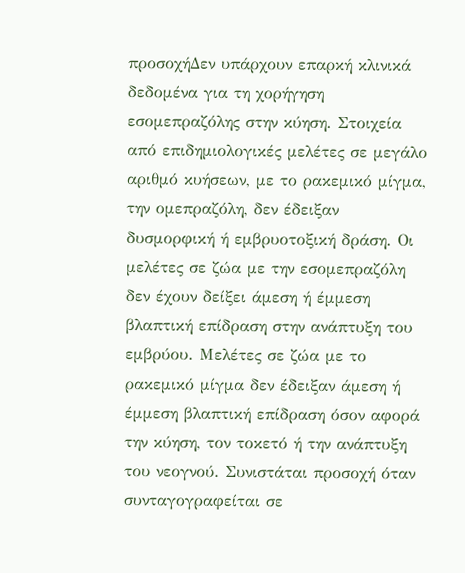προσοχήΔεν υπάρχουν επαρκή κλινικά δεδομένα για τη χορήγηση εσομεπραζόλης στην κύηση. Στοιχεία από επιδημιολογικές μελέτες σε μεγάλο αριθμό κυήσεων, με το ρακεμικό μίγμα, την ομεπραζόλη, δεν έδειξαν δυσμορφική ή εμβρυοτοξική δράση. Οι μελέτες σε ζώα με την εσομεπραζόλη δεν έχουν δείξει άμεση ή έμμεση βλαπτική επίδραση στην ανάπτυξη του εμβρύου. Μελέτες σε ζώα με το ρακεμικό μίγμα δεν έδειξαν άμεση ή έμμεση βλαπτική επίδραση όσον αφορά την κύηση, τον τοκετό ή την ανάπτυξη του νεογνού. Συνιστάται προσοχή όταν συνταγογραφείται σε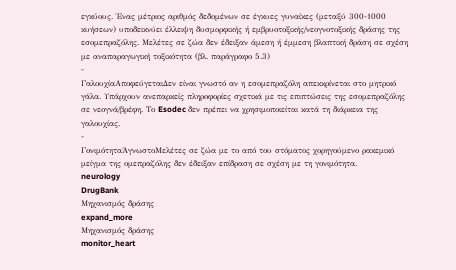εγκύους. Ένας μέτριος αριθμός δεδομένων σε έγκυες γυναίκες (μεταξύ 300-1000 κυήσεων) υποδεικνύει έλλειψη δυσμορφικής ή εμβρυοτοξικής/νεογνοτοξικής δράσης της εσομεπραζόλης. Μελέτες σε ζώα δεν έδειξαν άμεση ή έμμεση βλαπτική δράση σε σχέση με αναπαραγωγική τοξικότητα (βλ. παράγραφο 5.3)
-
ΓαλουχίαΑποφεύγεταιΔεν είναι γνωστό αν η εσομεπραζόλη απεκκρίνεται στο μητρικό γάλα. Υπάρχουν ανεπαρκείς πληροφορίες σχετικά με τις επιπτώσεις της εσομεπραζόλης σε νεογνά/βρέφη. Το Esodec δεν πρέπει να χρησιμοποιείται κατά τη διάρκεια της γαλουχίας.
-
ΓονιμότηταΆγνωστοΜελέτες σε ζώα με το από του στόματος χορηγούμενο ρακεμικό μείγμα της ομεπραζόλης δεν έδειξαν επίδραση σε σχέση με τη γονιμότητα.
neurology
DrugBank
Μηχανισμός δράσης
expand_more
Μηχανισμός δράσης
monitor_heart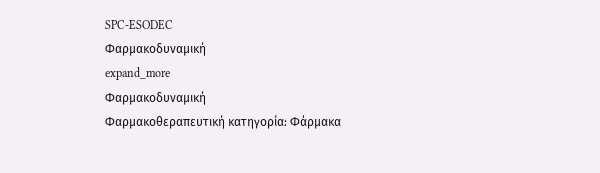SPC-ESODEC
Φαρμακοδυναμική
expand_more
Φαρμακοδυναμική
Φαρμακοθεραπευτική κατηγορία: Φάρμακα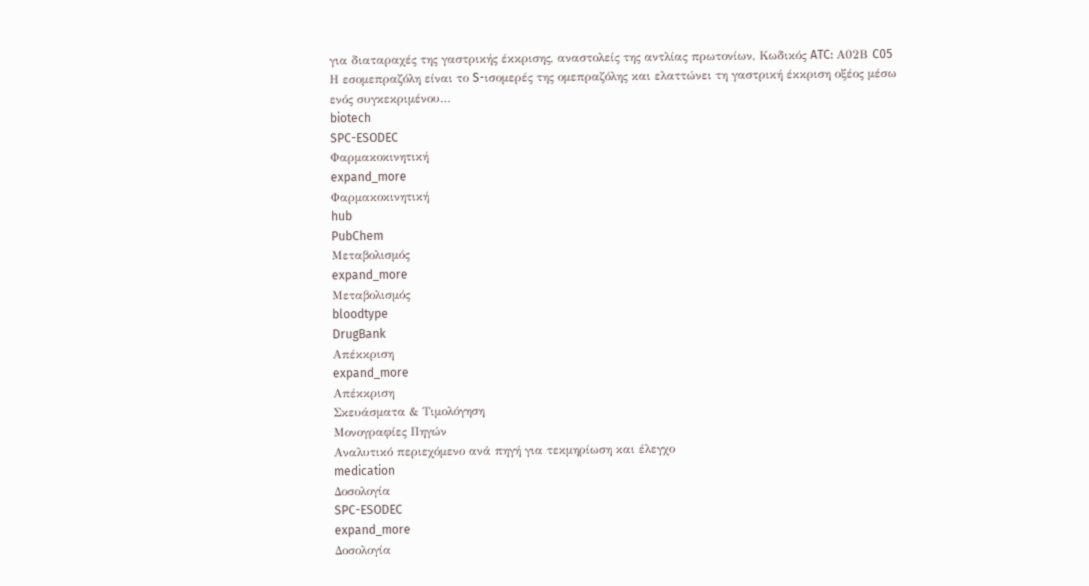για διαταραχές της γαστρικής έκκρισης, αναστολείς της αντλίας πρωτονίων, Κωδικός ATC: Α02Β C05 Η εσομεπραζόλη είναι το S-ισομερές της ομεπραζόλης και ελαττώνει τη γαστρική έκκριση οξέος μέσω ενός συγκεκριμένου…
biotech
SPC-ESODEC
Φαρμακοκινητική
expand_more
Φαρμακοκινητική
hub
PubChem
Μεταβολισμός
expand_more
Μεταβολισμός
bloodtype
DrugBank
Απέκκριση
expand_more
Απέκκριση
Σκευάσματα & Τιμολόγηση
Μονογραφίες Πηγών
Αναλυτικό περιεχόμενο ανά πηγή για τεκμηρίωση και έλεγχο
medication
Δοσολογία
SPC-ESODEC
expand_more
Δοσολογία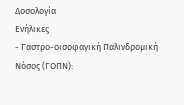Δοσολογία
Ενήλικες
- Γαστρο-οισοφαγική Παλινδρομική Νόσος (ΓΟΠΝ):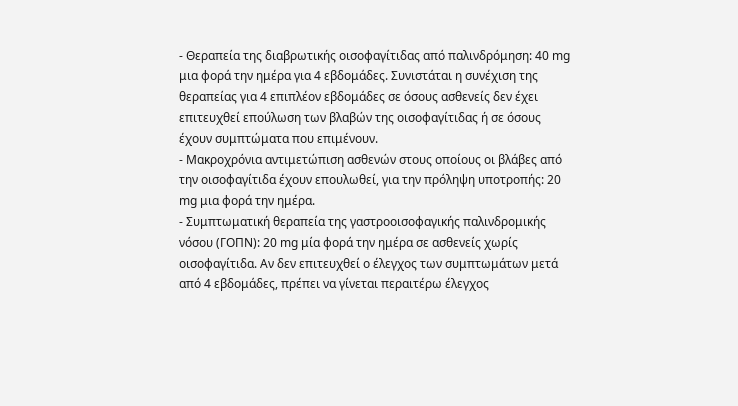- Θεραπεία της διαβρωτικής οισοφαγίτιδας από παλινδρόμηση: 40 mg μια φορά την ημέρα για 4 εβδομάδες. Συνιστάται η συνέχιση της θεραπείας για 4 επιπλέον εβδομάδες σε όσους ασθενείς δεν έχει επιτευχθεί επούλωση των βλαβών της οισοφαγίτιδας ή σε όσους έχουν συμπτώματα που επιμένουν.
- Μακροχρόνια αντιμετώπιση ασθενών στους οποίους οι βλάβες από την οισοφαγίτιδα έχουν επουλωθεί, για την πρόληψη υποτροπής: 20 mg μια φορά την ημέρα.
- Συμπτωματική θεραπεία της γαστροοισοφαγικής παλινδρομικής νόσου (ΓΟΠΝ): 20 mg μία φορά την ημέρα σε ασθενείς χωρίς οισοφαγίτιδα. Αν δεν επιτευχθεί ο έλεγχος των συμπτωμάτων μετά από 4 εβδομάδες, πρέπει να γίνεται περαιτέρω έλεγχος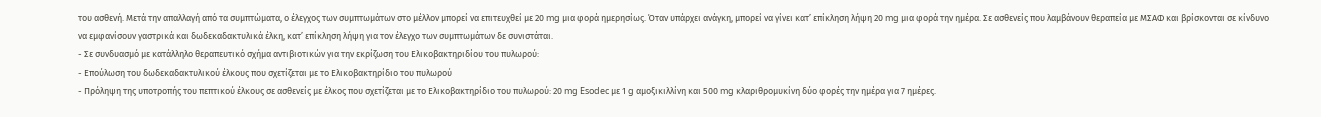του ασθενή. Μετά την απαλλαγή από τα συμπτώματα, ο έλεγχος των συμπτωμάτων στο μέλλον μπορεί να επιτευχθεί με 20 mg μια φορά ημερησίως. Όταν υπάρχει ανάγκη, μπορεί να γίνει κατ’ επίκληση λήψη 20 mg μια φορά την ημέρα. Σε ασθενείς που λαμβάνουν θεραπεία με ΜΣΑΦ και βρίσκονται σε κίνδυνο να εμφανίσουν γαστρικά και δωδεκαδακτυλικά έλκη, κατ’ επίκληση λήψη για τον έλεγχο των συμπτωμάτων δε συνιστάται.
- Σε συνδυασμό με κατάλληλο θεραπευτικό σχήμα αντιβιοτικών για την εκρίζωση του Ελικοβακτηριδίου του πυλωρού:
- Επούλωση του δωδεκαδακτυλικού έλκους που σχετίζεται με το Ελικοβακτηρίδιο του πυλωρού
- Πρόληψη της υποτροπής του πεπτικού έλκους σε ασθενείς με έλκος που σχετίζεται με το Ελικοβακτηρίδιο του πυλωρού: 20 mg Esodec με 1 g αμοξικιλλίνη και 500 mg κλαριθρομυκίνη δύο φορές την ημέρα για 7 ημέρες.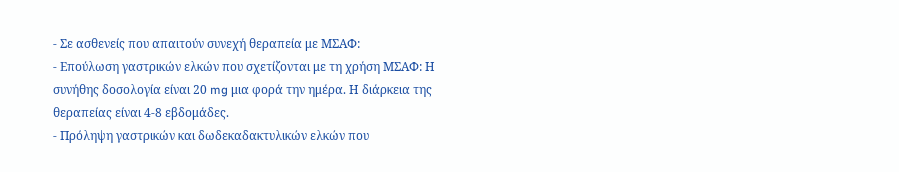- Σε ασθενείς που απαιτούν συνεχή θεραπεία με ΜΣΑΦ:
- Επούλωση γαστρικών ελκών που σχετίζονται με τη χρήση ΜΣΑΦ: Η συνήθης δοσολογία είναι 20 mg μια φορά την ημέρα. Η διάρκεια της θεραπείας είναι 4-8 εβδομάδες.
- Πρόληψη γαστρικών και δωδεκαδακτυλικών ελκών που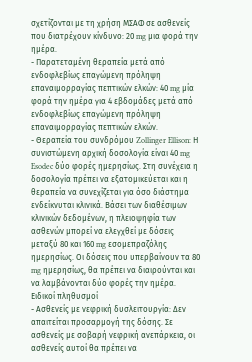σχετίζονται με τη χρήση ΜΣΑΦ σε ασθενείς που διατρέχουν κίνδυνο: 20 mg μια φορά την ημέρα.
- Παρατεταμένη θεραπεία μετά από ενδοφλεβίως επαγώμενη πρόληψη επαναιμορραγίας πεπτικών ελκών: 40 mg μία φορά την ημέρα για 4 εβδομάδες μετά από ενδοφλεβίως επαγώμενη πρόληψη επαναιμορραγίας πεπτικών ελκών.
- Θεραπεία του συνδρόμου Zollinger Ellison: Η συνιστώμενη αρχική δοσολογία είναι 40 mg Esodec δύο φορές ημερησίως. Στη συνέχεια η δοσολογία πρέπει να εξατομικεύεται και η θεραπεία να συνεχίζεται για όσο διάστημα ενδείκνυται κλινικά. Βάσει των διαθέσιμων κλινικών δεδομένων, η πλειοψηφία των ασθενών μπορεί να ελεγχθεί με δόσεις μεταξύ 80 και 160 mg εσομεπραζόλης ημερησίως. Οι δόσεις που υπερβαίνουν τα 80 mg ημερησίως, θα πρέπει να διαιρούνται και να λαμβάνονται δύο φορές την ημέρα.
Ειδικοί πληθυσμοί
- Ασθενείς με νεφρική δυσλειτουργία: Δεν απαιτείται προσαρμογή της δόσης. Σε ασθενείς με σοβαρή νεφρική ανεπάρκεια, οι ασθενείς αυτοί θα πρέπει να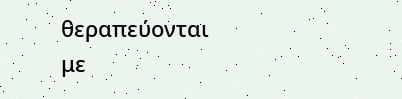θεραπεύονται με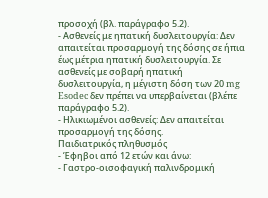προσοχή (βλ. παράγραφο 5.2).
- Ασθενείς με ηπατική δυσλειτουργία: Δεν απαιτείται προσαρμογή της δόσης σε ήπια έως μέτρια ηπατική δυσλειτουργία. Σε ασθενείς με σοβαρή ηπατική δυσλειτουργία, η μέγιστη δόση των 20 mg Esodec δεν πρέπει να υπερβαίνεται (βλέπε παράγραφο 5.2).
- Ηλικιωμένοι ασθενείς: Δεν απαιτείται προσαρμογή της δόσης.
Παιδιατρικός πληθυσμός
- Έφηβοι από 12 ετών και άνω:
- Γαστρο-οισοφαγική παλινδρομική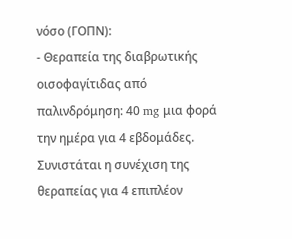νόσο (ΓΟΠΝ):
- Θεραπεία της διαβρωτικής οισοφαγίτιδας από παλινδρόμηση: 40 mg μια φορά την ημέρα για 4 εβδομάδες. Συνιστάται η συνέχιση της θεραπείας για 4 επιπλέον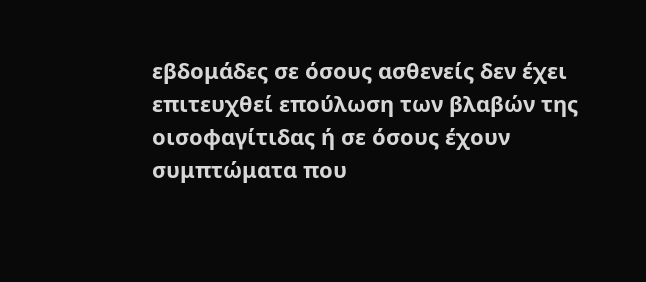εβδομάδες σε όσους ασθενείς δεν έχει επιτευχθεί επούλωση των βλαβών της οισοφαγίτιδας ή σε όσους έχουν συμπτώματα που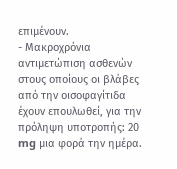επιμένουν.
- Μακροχρόνια αντιμετώπιση ασθενών στους οποίους οι βλάβες από την οισοφαγίτιδα έχουν επουλωθεί, για την πρόληψη υποτροπής: 20 mg μια φορά την ημέρα.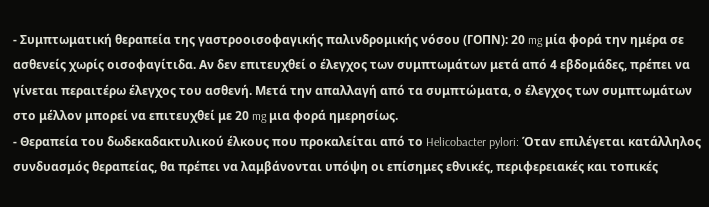- Συμπτωματική θεραπεία της γαστροοισοφαγικής παλινδρομικής νόσου (ΓΟΠΝ): 20 mg μία φορά την ημέρα σε ασθενείς χωρίς οισοφαγίτιδα. Αν δεν επιτευχθεί ο έλεγχος των συμπτωμάτων μετά από 4 εβδομάδες, πρέπει να γίνεται περαιτέρω έλεγχος του ασθενή. Μετά την απαλλαγή από τα συμπτώματα, ο έλεγχος των συμπτωμάτων στο μέλλον μπορεί να επιτευχθεί με 20 mg μια φορά ημερησίως.
- Θεραπεία του δωδεκαδακτυλικού έλκους που προκαλείται από το Helicobacter pylori: Όταν επιλέγεται κατάλληλος συνδυασμός θεραπείας, θα πρέπει να λαμβάνονται υπόψη οι επίσημες εθνικές, περιφερειακές και τοπικές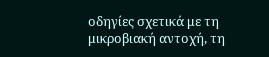οδηγίες σχετικά με τη μικροβιακή αντοχή, τη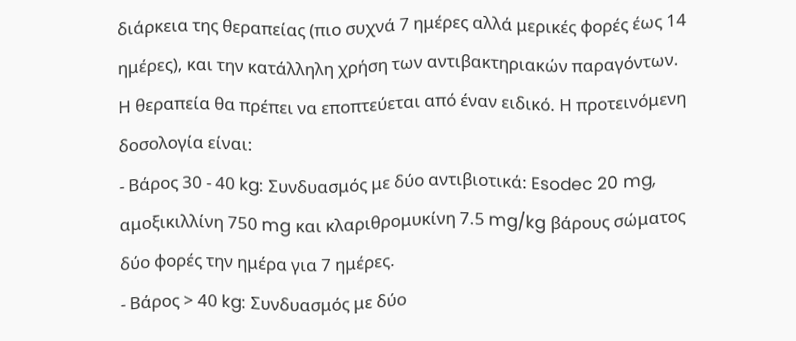διάρκεια της θεραπείας (πιο συχνά 7 ημέρες αλλά μερικές φορές έως 14 ημέρες), και την κατάλληλη χρήση των αντιβακτηριακών παραγόντων. Η θεραπεία θα πρέπει να εποπτεύεται από έναν ειδικό. Η προτεινόμενη δοσολογία είναι:
- Βάρος 30 - 40 kg: Συνδυασμός με δύο αντιβιοτικά: Esodec 20 mg, αμοξικιλλίνη 750 mg και κλαριθρομυκίνη 7.5 mg/kg βάρους σώματος δύο φορές την ημέρα για 7 ημέρες.
- Βάρος > 40 kg: Συνδυασμός με δύο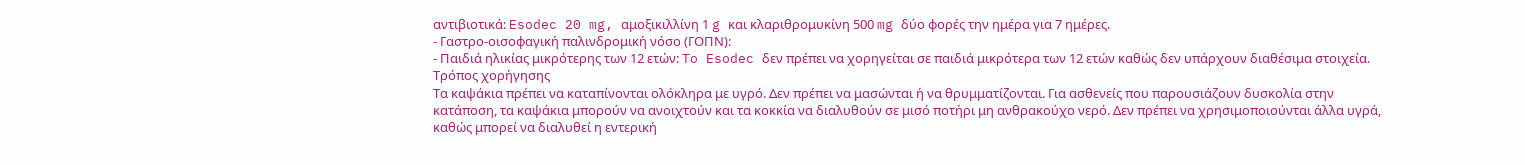αντιβιοτικά: Esodec 20 mg, αμοξικιλλίνη 1 g και κλαριθρομυκίνη 500 mg δύο φορές την ημέρα για 7 ημέρες.
- Γαστρο-οισοφαγική παλινδρομική νόσο (ΓΟΠΝ):
- Παιδιά ηλικίας μικρότερης των 12 ετών: To Esodec δεν πρέπει να χορηγείται σε παιδιά μικρότερα των 12 ετών καθώς δεν υπάρχουν διαθέσιμα στοιχεία.
Τρόπος χορήγησης
Τα καψάκια πρέπει να καταπίνονται ολόκληρα με υγρό. Δεν πρέπει να μασώνται ή να θρυμματίζονται. Για ασθενείς που παρουσιάζουν δυσκολία στην κατάποση, τα καψάκια μπορούν να ανοιχτούν και τα κοκκία να διαλυθούν σε μισό ποτήρι μη ανθρακούχο νερό. Δεν πρέπει να χρησιμοποιούνται άλλα υγρά, καθώς μπορεί να διαλυθεί η εντερική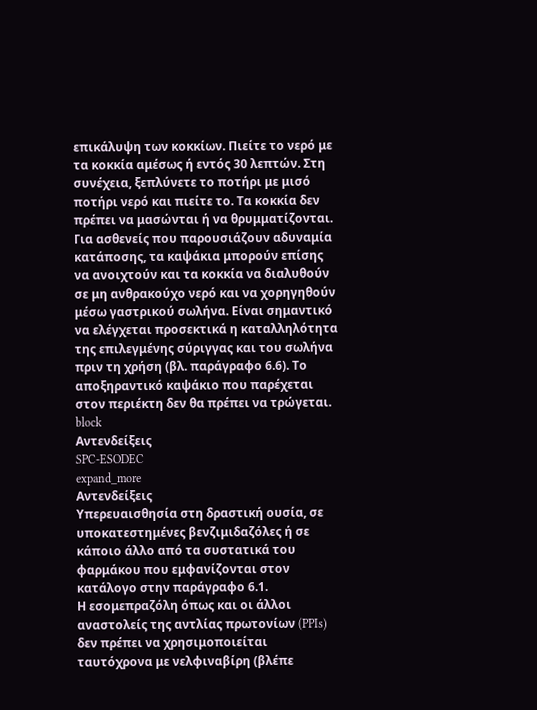επικάλυψη των κοκκίων. Πιείτε το νερό με τα κοκκία αμέσως ή εντός 30 λεπτών. Στη συνέχεια, ξεπλύνετε το ποτήρι με μισό ποτήρι νερό και πιείτε το. Τα κοκκία δεν πρέπει να μασώνται ή να θρυμματίζονται. Για ασθενείς που παρουσιάζουν αδυναμία κατάποσης, τα καψάκια μπορούν επίσης να ανοιχτούν και τα κοκκία να διαλυθούν σε μη ανθρακούχο νερό και να χορηγηθούν μέσω γαστρικού σωλήνα. Είναι σημαντικό να ελέγχεται προσεκτικά η καταλληλότητα της επιλεγμένης σύριγγας και του σωλήνα πριν τη χρήση (βλ. παράγραφο 6.6). Το αποξηραντικό καψάκιο που παρέχεται στον περιέκτη δεν θα πρέπει να τρώγεται.
block
Αντενδείξεις
SPC-ESODEC
expand_more
Αντενδείξεις
Υπερευαισθησία στη δραστική ουσία, σε υποκατεστημένες βενζιμιδαζόλες ή σε κάποιο άλλο από τα συστατικά του φαρμάκου που εμφανίζονται στον κατάλογο στην παράγραφο 6.1.
Η εσομεπραζόλη όπως και οι άλλοι αναστολείς της αντλίας πρωτονίων (PPIs) δεν πρέπει να χρησιμοποιείται ταυτόχρονα με νελφιναβίρη (βλέπε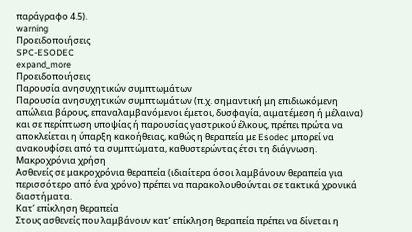παράγραφο 4.5).
warning
Προειδοποιήσεις
SPC-ESODEC
expand_more
Προειδοποιήσεις
Παρουσία ανησυχητικών συμπτωμάτων
Παρουσία ανησυχητικών συμπτωμάτων (π.χ. σημαντική μη επιδιωκόμενη απώλεια βάρους, επαναλαμβανόμενοι έμετοι, δυσφαγία, αιματέμεση ή μέλαινα) και σε περίπτωση υποψίας ή παρουσίας γαστρικού έλκους, πρέπει πρώτα να αποκλείεται η ύπαρξη κακοήθειας, καθώς η θεραπεία με Esodec μπορεί να ανακουφίσει από τα συμπτώματα, καθυστερώντας έτσι τη διάγνωση.
Μακροχρόνια χρήση
Ασθενείς σε μακροχρόνια θεραπεία (ιδιαίτερα όσοι λαμβάνουν θεραπεία για περισσότερο από ένα χρόνο) πρέπει να παρακολουθούνται σε τακτικά χρονικά διαστήματα.
Κατ’ επίκληση θεραπεία
Στους ασθενείς που λαμβάνουν κατ’ επίκληση θεραπεία πρέπει να δίνεται η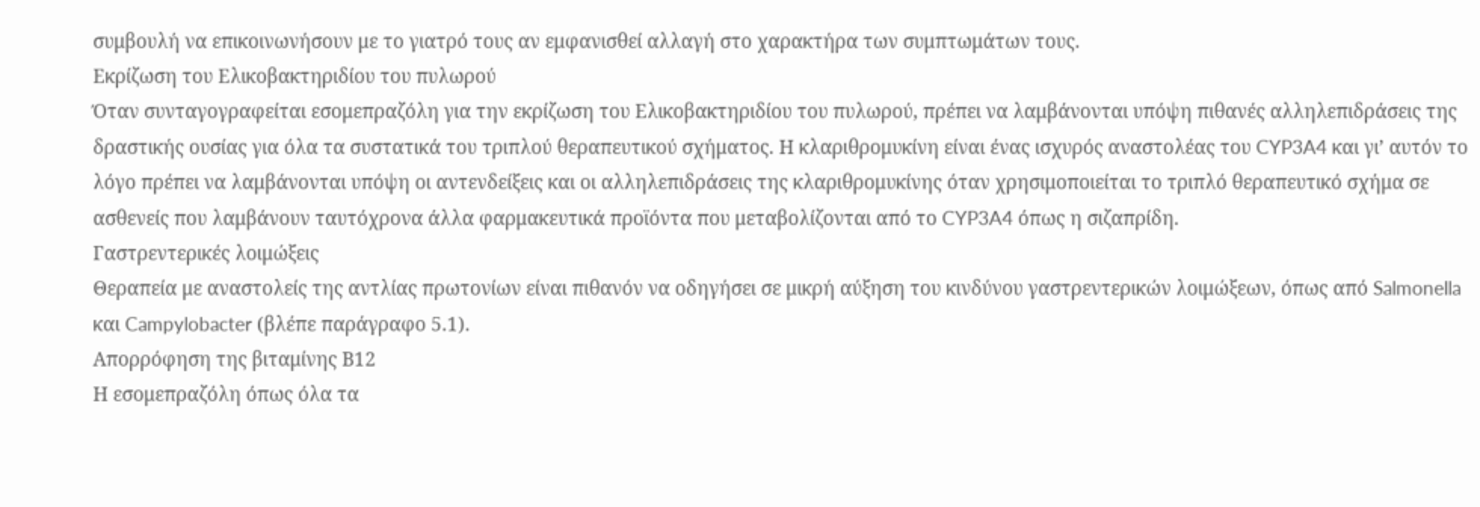συμβουλή να επικοινωνήσουν με το γιατρό τους αν εμφανισθεί αλλαγή στο χαρακτήρα των συμπτωμάτων τους.
Εκρίζωση του Ελικοβακτηριδίου του πυλωρού
Όταν συνταγογραφείται εσομεπραζόλη για την εκρίζωση του Ελικοβακτηριδίου του πυλωρού, πρέπει να λαμβάνονται υπόψη πιθανές αλληλεπιδράσεις της δραστικής ουσίας για όλα τα συστατικά του τριπλού θεραπευτικού σχήματος. Η κλαριθρομυκίνη είναι ένας ισχυρός αναστολέας του CYP3A4 και γι’ αυτόν το λόγο πρέπει να λαμβάνονται υπόψη οι αντενδείξεις και οι αλληλεπιδράσεις της κλαριθρομυκίνης όταν χρησιμοποιείται το τριπλό θεραπευτικό σχήμα σε ασθενείς που λαμβάνουν ταυτόχρονα άλλα φαρμακευτικά προϊόντα που μεταβολίζονται από το CYP3A4 όπως η σιζαπρίδη.
Γαστρεντερικές λοιμώξεις
Θεραπεία με αναστολείς της αντλίας πρωτονίων είναι πιθανόν να οδηγήσει σε μικρή αύξηση του κινδύνου γαστρεντερικών λοιμώξεων, όπως από Salmonella και Campylobacter (βλέπε παράγραφο 5.1).
Απορρόφηση της βιταμίνης Β12
Η εσομεπραζόλη όπως όλα τα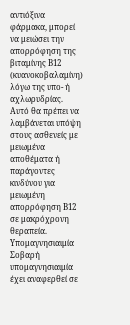αντιόξινα φάρμακα, μπορεί να μειώσει την απορρόφηση της βιταμίνης Β12 (κυανοκοβαλαμίνη) λόγω της υπο- ή αχλωρυδρίας. Αυτό θα πρέπει να λαμβάνεται υπόψη στους ασθενείς με μειωμένα αποθέματα ή παράγοντες κινδύνου για μειωμένη απορρόφηση Β12 σε μακρόχρονη θεραπεία.
Υπομαγνησιαιμία
Σοβαρή υπομαγνησιαιμία έχει αναφερθεί σε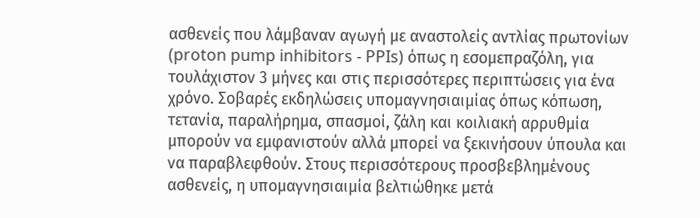ασθενείς που λάμβαναν αγωγή με αναστολείς αντλίας πρωτονίων (proton pump inhibitors - PPIs) όπως η εσομεπραζόλη, για τουλάχιστον 3 μήνες και στις περισσότερες περιπτώσεις για ένα χρόνο. Σοβαρές εκδηλώσεις υπομαγνησιαιμίας όπως κόπωση, τετανία, παραλήρημα, σπασμοί, ζάλη και κοιλιακή αρρυθμία μπορούν να εμφανιστούν αλλά μπορεί να ξεκινήσουν ύπουλα και να παραβλεφθούν. Στους περισσότερους προσβεβλημένους ασθενείς, η υπομαγνησιαιμία βελτιώθηκε μετά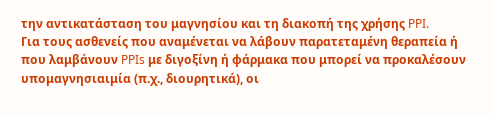την αντικατάσταση του μαγνησίου και τη διακοπή της χρήσης PPI.
Για τους ασθενείς που αναμένεται να λάβουν παρατεταμένη θεραπεία ή που λαμβάνουν PPIs με διγοξίνη ή φάρμακα που μπορεί να προκαλέσουν υπομαγνησιαιμία (π.χ., διουρητικά), οι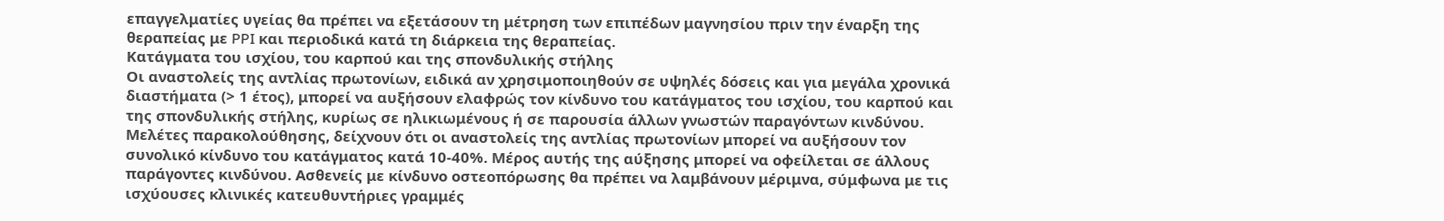επαγγελματίες υγείας θα πρέπει να εξετάσουν τη μέτρηση των επιπέδων μαγνησίου πριν την έναρξη της θεραπείας με PPI και περιοδικά κατά τη διάρκεια της θεραπείας.
Κατάγματα του ισχίου, του καρπού και της σπονδυλικής στήλης
Οι αναστολείς της αντλίας πρωτονίων, ειδικά αν χρησιμοποιηθούν σε υψηλές δόσεις και για μεγάλα χρονικά διαστήματα (> 1 έτος), μπορεί να αυξήσουν ελαφρώς τον κίνδυνο του κατάγματος του ισχίου, του καρπού και της σπονδυλικής στήλης, κυρίως σε ηλικιωμένους ή σε παρουσία άλλων γνωστών παραγόντων κινδύνου. Μελέτες παρακολούθησης, δείχνουν ότι οι αναστολείς της αντλίας πρωτονίων μπορεί να αυξήσουν τον συνολικό κίνδυνο του κατάγματος κατά 10-40%. Μέρος αυτής της αύξησης μπορεί να οφείλεται σε άλλους παράγοντες κινδύνου. Ασθενείς με κίνδυνο οστεοπόρωσης θα πρέπει να λαμβάνουν μέριμνα, σύμφωνα με τις ισχύουσες κλινικές κατευθυντήριες γραμμές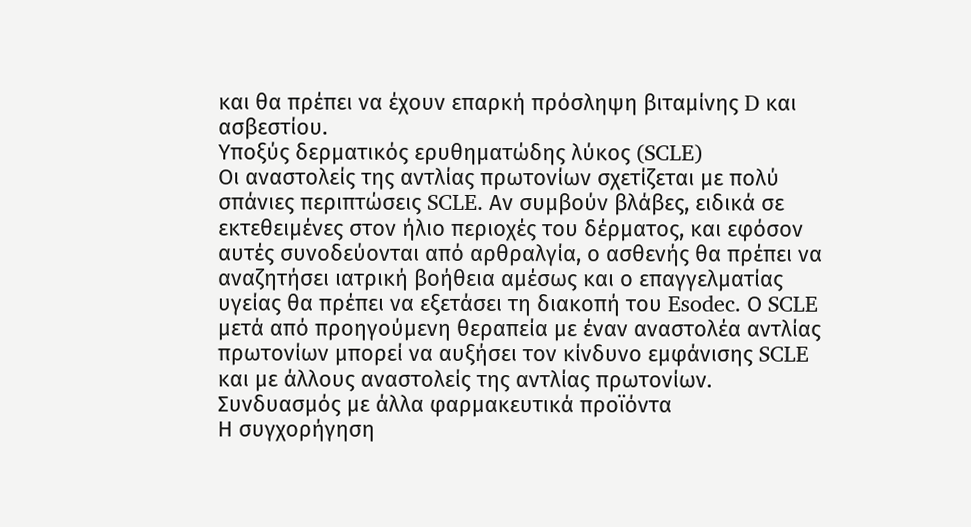και θα πρέπει να έχουν επαρκή πρόσληψη βιταμίνης D και ασβεστίου.
Υποξύς δερματικός ερυθηματώδης λύκος (SCLE)
Οι αναστολείς της αντλίας πρωτονίων σχετίζεται με πολύ σπάνιες περιπτώσεις SCLE. Αν συμβούν βλάβες, ειδικά σε εκτεθειμένες στον ήλιο περιοχές του δέρματος, και εφόσον αυτές συνοδεύονται από αρθραλγία, ο ασθενής θα πρέπει να αναζητήσει ιατρική βοήθεια αμέσως και ο επαγγελματίας υγείας θα πρέπει να εξετάσει τη διακοπή του Esodec. Ο SCLE μετά από προηγούμενη θεραπεία με έναν αναστολέα αντλίας πρωτονίων μπορεί να αυξήσει τον κίνδυνο εμφάνισης SCLE και με άλλους αναστολείς της αντλίας πρωτονίων.
Συνδυασμός με άλλα φαρμακευτικά προϊόντα
Η συγχορήγηση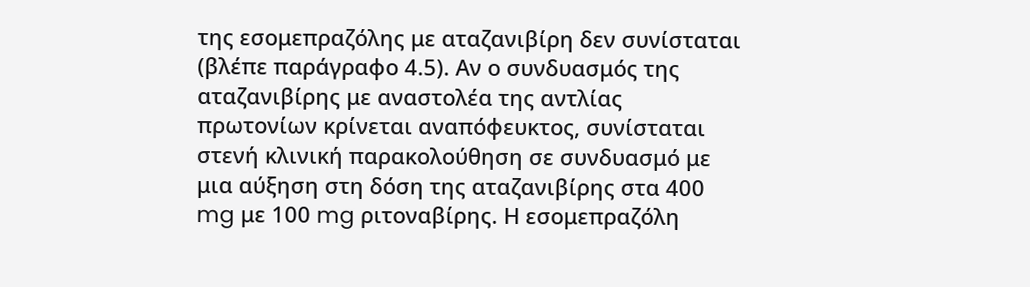της εσομεπραζόλης με αταζανιβίρη δεν συνίσταται (βλέπε παράγραφο 4.5). Αν ο συνδυασμός της αταζανιβίρης με αναστολέα της αντλίας πρωτονίων κρίνεται αναπόφευκτος, συνίσταται στενή κλινική παρακολούθηση σε συνδυασμό με μια αύξηση στη δόση της αταζανιβίρης στα 400 mg με 100 mg ριτοναβίρης. Η εσομεπραζόλη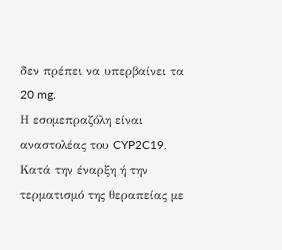δεν πρέπει να υπερβαίνει τα 20 mg.
Η εσομεπραζόλη είναι αναστολέας του CYP2C19. Κατά την έναρξη ή την τερματισμό της θεραπείας με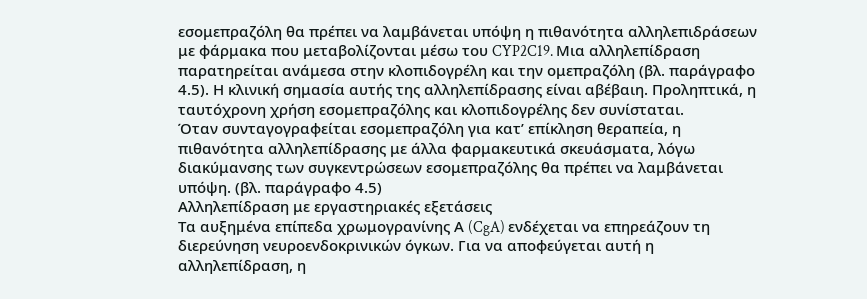εσομεπραζόλη θα πρέπει να λαμβάνεται υπόψη η πιθανότητα αλληλεπιδράσεων με φάρμακα που μεταβολίζονται μέσω του CYP2C19. Μια αλληλεπίδραση παρατηρείται ανάμεσα στην κλοπιδογρέλη και την ομεπραζόλη (βλ. παράγραφο 4.5). Η κλινική σημασία αυτής της αλληλεπίδρασης είναι αβέβαιη. Προληπτικά, η ταυτόχρονη χρήση εσομεπραζόλης και κλοπιδογρέλης δεν συνίσταται.
Όταν συνταγογραφείται εσομεπραζόλη για κατ’ επίκληση θεραπεία, η πιθανότητα αλληλεπίδρασης με άλλα φαρμακευτικά σκευάσματα, λόγω διακύμανσης των συγκεντρώσεων εσομεπραζόλης θα πρέπει να λαμβάνεται υπόψη. (βλ. παράγραφο 4.5)
Αλληλεπίδραση με εργαστηριακές εξετάσεις
Τα αυξημένα επίπεδα χρωμογρανίνης Α (CgA) ενδέχεται να επηρεάζουν τη διερεύνηση νευροενδοκρινικών όγκων. Για να αποφεύγεται αυτή η αλληλεπίδραση, η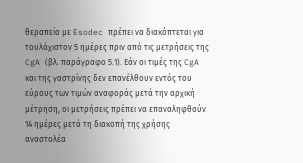θεραπεία με Esodec πρέπει να διακόπτεται για τουλάχιστον 5 ημέρες πριν από τις μετρήσεις της CgA (βλ. παράγραφο 5.1). Εάν οι τιμές της CgA και της γαστρίνης δεν επανέλθουν εντός του εύρους των τιμών αναφοράς μετά την αρχική μέτρηση, οι μετρήσεις πρέπει να επαναληφθούν 14 ημέρες μετά τη διακοπή της χρήσης αναστολέα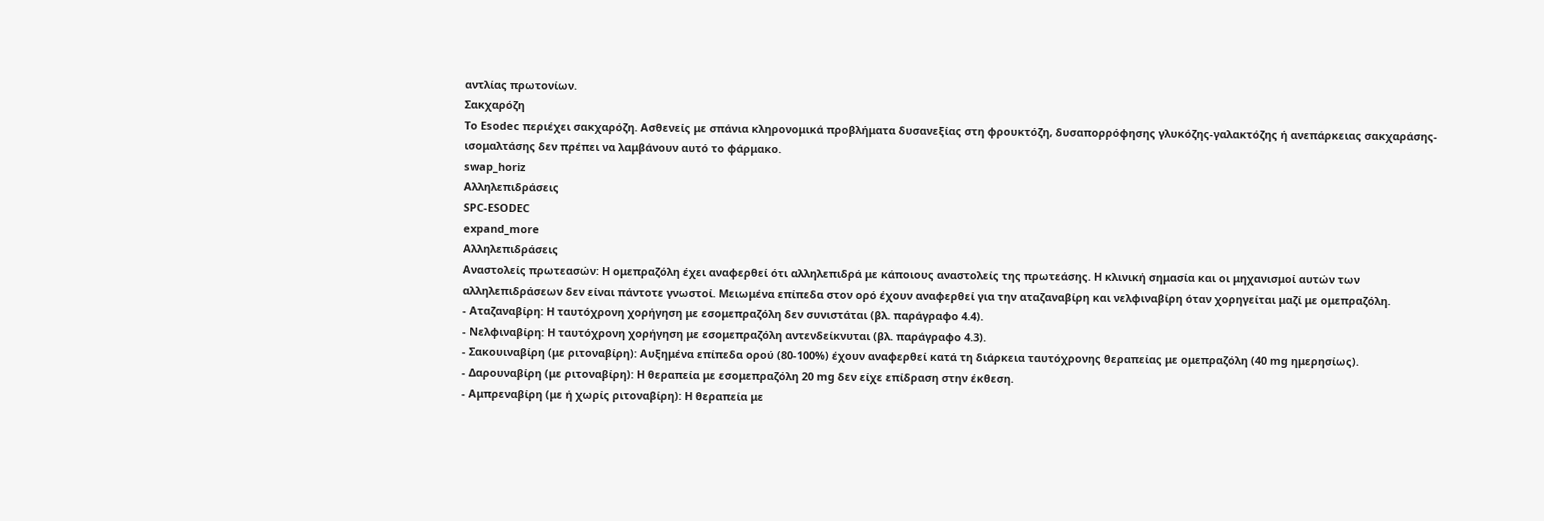αντλίας πρωτονίων.
Σακχαρόζη
Το Esodec περιέχει σακχαρόζη. Ασθενείς με σπάνια κληρονομικά προβλήματα δυσανεξίας στη φρουκτόζη, δυσαπορρόφησης γλυκόζης-γαλακτόζης ή ανεπάρκειας σακχαράσης-ισομαλτάσης δεν πρέπει να λαμβάνουν αυτό το φάρμακο.
swap_horiz
Αλληλεπιδράσεις
SPC-ESODEC
expand_more
Αλληλεπιδράσεις
Αναστολείς πρωτεασών: Η ομεπραζόλη έχει αναφερθεί ότι αλληλεπιδρά με κάποιους αναστολείς της πρωτεάσης. Η κλινική σημασία και οι μηχανισμοί αυτών των αλληλεπιδράσεων δεν είναι πάντοτε γνωστοί. Μειωμένα επίπεδα στον ορό έχουν αναφερθεί για την αταζαναβίρη και νελφιναβίρη όταν χορηγείται μαζί με ομεπραζόλη.
- Αταζαναβίρη: Η ταυτόχρονη χορήγηση με εσομεπραζόλη δεν συνιστάται (βλ. παράγραφο 4.4).
- Νελφιναβίρη: Η ταυτόχρονη χορήγηση με εσομεπραζόλη αντενδείκνυται (βλ. παράγραφο 4.3).
- Σακουιναβίρη (με ριτοναβίρη): Αυξημένα επίπεδα ορού (80-100%) έχουν αναφερθεί κατά τη διάρκεια ταυτόχρονης θεραπείας με ομεπραζόλη (40 mg ημερησίως).
- Δαρουναβίρη (με ριτοναβίρη): Η θεραπεία με εσομεπραζόλη 20 mg δεν είχε επίδραση στην έκθεση.
- Αμπρεναβίρη (με ή χωρίς ριτοναβίρη): Η θεραπεία με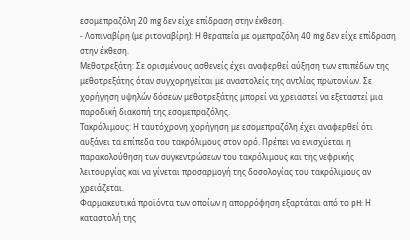εσομεπραζόλη 20 mg δεν είχε επίδραση στην έκθεση.
- Λοπιναβίρη (με ριτοναβίρη): Η θεραπεία με ομεπραζόλη 40 mg δεν είχε επίδραση στην έκθεση.
Μεθοτρεξάτη: Σε ορισμένους ασθενείς έχει αναφερθεί αύξηση των επιπέδων της μεθοτρεξάτης όταν συγχορηγείται με αναστολείς της αντλίας πρωτονίων. Σε χορήγηση υψηλών δόσεων μεθοτρεξάτης μπορεί να χρειαστεί να εξεταστεί μια παροδική διακοπή της εσομεπραζόλης.
Τακρόλιμους: Η ταυτόχρονη χορήγηση με εσομεπραζόλη έχει αναφερθεί ότι αυξάνει τα επίπεδα του τακρόλιμους στον ορό. Πρέπει να ενισχύεται η παρακολούθηση των συγκεντρώσεων του τακρόλιμους και της νεφρικής λειτουργίας και να γίνεται προσαρμογή της δοσολογίας του τακρόλιμους αν χρειάζεται.
Φαρμακευτικά προϊόντα των οποίων η απορρόφηση εξαρτάται από το pH: Η καταστολή της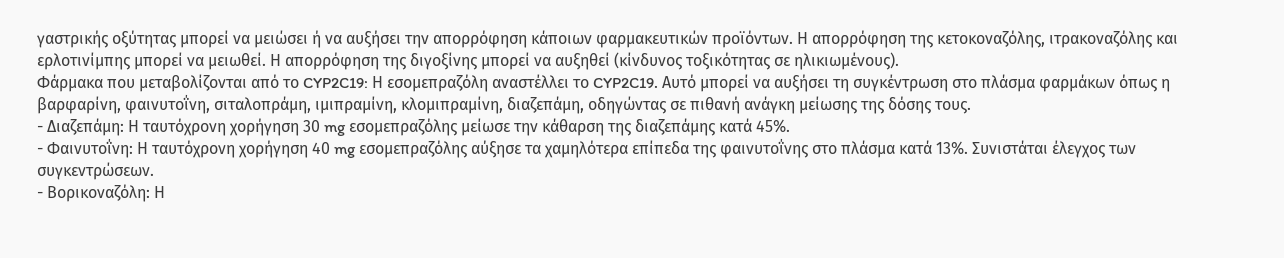γαστρικής οξύτητας μπορεί να μειώσει ή να αυξήσει την απορρόφηση κάποιων φαρμακευτικών προϊόντων. Η απορρόφηση της κετοκοναζόλης, ιτρακοναζόλης και ερλοτινίμπης μπορεί να μειωθεί. Η απορρόφηση της διγοξίνης μπορεί να αυξηθεί (κίνδυνος τοξικότητας σε ηλικιωμένους).
Φάρμακα που μεταβολίζονται από το CYP2C19: Η εσομεπραζόλη αναστέλλει το CYP2C19. Αυτό μπορεί να αυξήσει τη συγκέντρωση στο πλάσμα φαρμάκων όπως η βαρφαρίνη, φαινυτοΐνη, σιταλοπράμη, ιμιπραμίνη, κλομιπραμίνη, διαζεπάμη, οδηγώντας σε πιθανή ανάγκη μείωσης της δόσης τους.
- Διαζεπάμη: Η ταυτόχρονη χορήγηση 30 mg εσομεπραζόλης μείωσε την κάθαρση της διαζεπάμης κατά 45%.
- Φαινυτοΐνη: Η ταυτόχρονη χορήγηση 40 mg εσομεπραζόλης αύξησε τα χαμηλότερα επίπεδα της φαινυτοΐνης στο πλάσμα κατά 13%. Συνιστάται έλεγχος των συγκεντρώσεων.
- Βορικοναζόλη: Η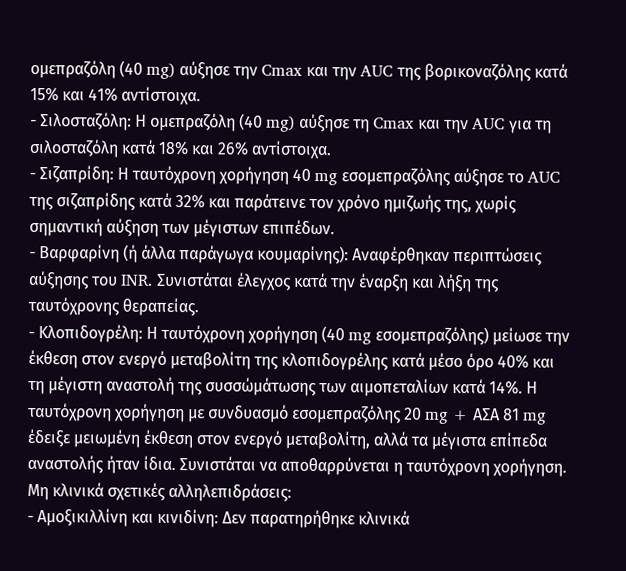ομεπραζόλη (40 mg) αύξησε την Cmax και την AUC της βορικοναζόλης κατά 15% και 41% αντίστοιχα.
- Σιλοσταζόλη: Η ομεπραζόλη (40 mg) αύξησε τη Cmax και την AUC για τη σιλοσταζόλη κατά 18% και 26% αντίστοιχα.
- Σιζαπρίδη: Η ταυτόχρονη χορήγηση 40 mg εσομεπραζόλης αύξησε το AUC της σιζαπρίδης κατά 32% και παράτεινε τον χρόνο ημιζωής της, χωρίς σημαντική αύξηση των μέγιστων επιπέδων.
- Βαρφαρίνη (ή άλλα παράγωγα κουμαρίνης): Αναφέρθηκαν περιπτώσεις αύξησης του INR. Συνιστάται έλεγχος κατά την έναρξη και λήξη της ταυτόχρονης θεραπείας.
- Κλοπιδογρέλη: Η ταυτόχρονη χορήγηση (40 mg εσομεπραζόλης) μείωσε την έκθεση στον ενεργό μεταβολίτη της κλοπιδογρέλης κατά μέσο όρο 40% και τη μέγιστη αναστολή της συσσώμάτωσης των αιμοπεταλίων κατά 14%. Η ταυτόχρονη χορήγηση με συνδυασμό εσομεπραζόλης 20 mg + ΑΣΑ 81 mg έδειξε μειωμένη έκθεση στον ενεργό μεταβολίτη, αλλά τα μέγιστα επίπεδα αναστολής ήταν ίδια. Συνιστάται να αποθαρρύνεται η ταυτόχρονη χορήγηση.
Μη κλινικά σχετικές αλληλεπιδράσεις:
- Αμοξικιλλίνη και κινιδίνη: Δεν παρατηρήθηκε κλινικά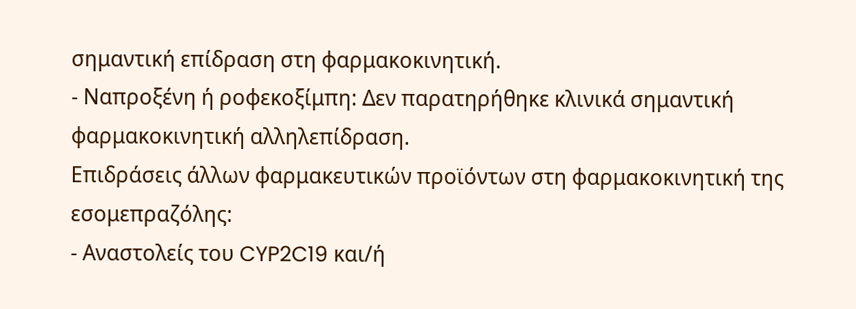σημαντική επίδραση στη φαρμακοκινητική.
- Ναπροξένη ή ροφεκοξίμπη: Δεν παρατηρήθηκε κλινικά σημαντική φαρμακοκινητική αλληλεπίδραση.
Επιδράσεις άλλων φαρμακευτικών προϊόντων στη φαρμακοκινητική της εσομεπραζόλης:
- Αναστολείς του CYP2C19 και/ή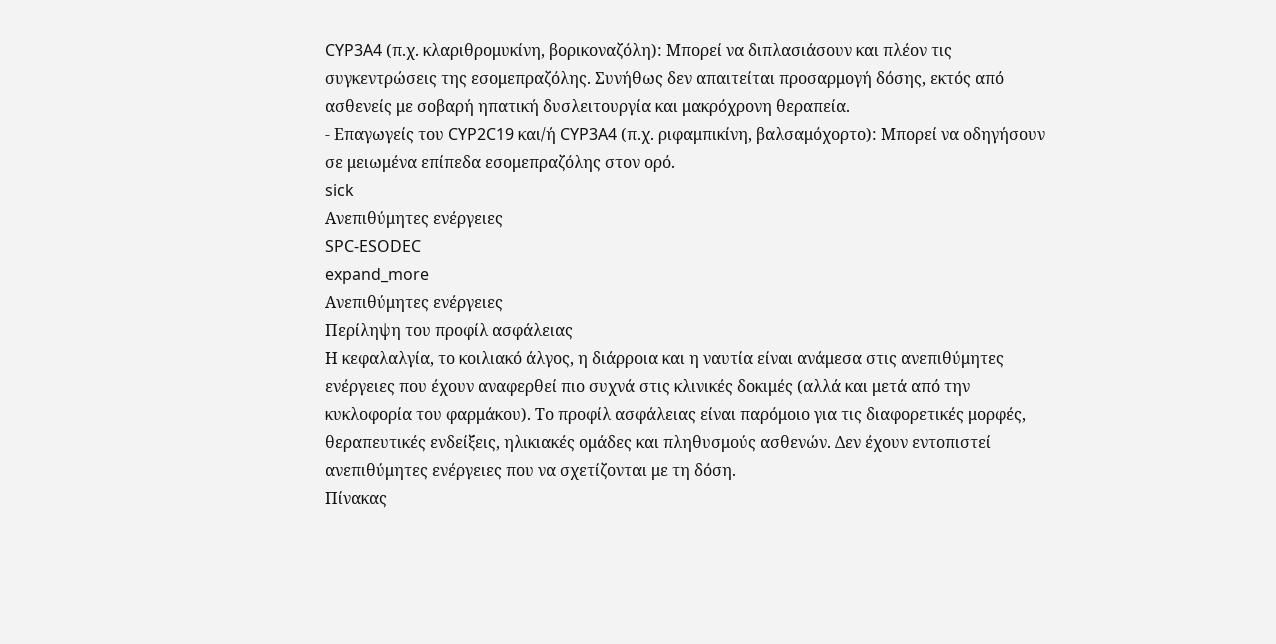CYP3A4 (π.χ. κλαριθρομυκίνη, βορικοναζόλη): Μπορεί να διπλασιάσουν και πλέον τις συγκεντρώσεις της εσομεπραζόλης. Συνήθως δεν απαιτείται προσαρμογή δόσης, εκτός από ασθενείς με σοβαρή ηπατική δυσλειτουργία και μακρόχρονη θεραπεία.
- Επαγωγείς του CYP2C19 και/ή CYP3A4 (π.χ. ριφαμπικίνη, βαλσαμόχορτο): Μπορεί να οδηγήσουν σε μειωμένα επίπεδα εσομεπραζόλης στον ορό.
sick
Ανεπιθύμητες ενέργειες
SPC-ESODEC
expand_more
Ανεπιθύμητες ενέργειες
Περίληψη του προφίλ ασφάλειας
Η κεφαλαλγία, το κοιλιακό άλγος, η διάρροια και η ναυτία είναι ανάμεσα στις ανεπιθύμητες ενέργειες που έχουν αναφερθεί πιο συχνά στις κλινικές δοκιμές (αλλά και μετά από την κυκλοφορία του φαρμάκου). Το προφίλ ασφάλειας είναι παρόμοιο για τις διαφορετικές μορφές, θεραπευτικές ενδείξεις, ηλικιακές ομάδες και πληθυσμούς ασθενών. Δεν έχουν εντοπιστεί ανεπιθύμητες ενέργειες που να σχετίζονται με τη δόση.
Πίνακας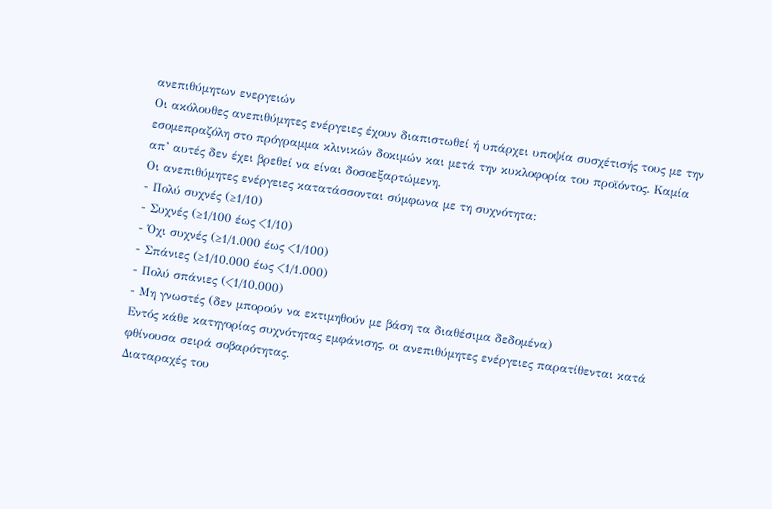ανεπιθύμητων ενεργειών
Οι ακόλουθες ανεπιθύμητες ενέργειες έχουν διαπιστωθεί ή υπάρχει υποψία συσχέτισής τους με την εσομεπραζόλη στο πρόγραμμα κλινικών δοκιμών και μετά την κυκλοφορία του προϊόντος. Καμία απ’ αυτές δεν έχει βρεθεί να είναι δοσοεξαρτώμενη.
Οι ανεπιθύμητες ενέργειες κατατάσσονται σύμφωνα με τη συχνότητα:
- Πολύ συχνές (≥1/10)
- Συχνές (≥1/100 έως <1/10)
- Όχι συχνές (≥1/1.000 έως <1/100)
- Σπάνιες (≥1/10.000 έως <1/1.000)
- Πολύ σπάνιες (<1/10.000)
- Μη γνωστές (δεν μπορούν να εκτιμηθούν με βάση τα διαθέσιμα δεδομένα)
Εντός κάθε κατηγορίας συχνότητας εμφάνισης, οι ανεπιθύμητες ενέργειες παρατίθενται κατά φθίνουσα σειρά σοβαρότητας.
Διαταραχές του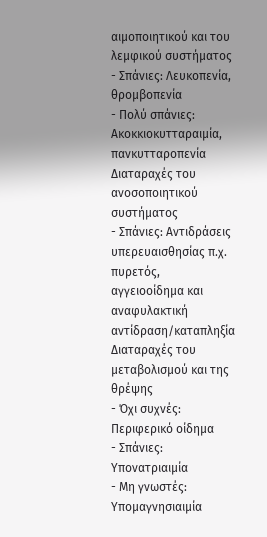αιμοποιητικού και του λεμφικού συστήματος
- Σπάνιες: Λευκοπενία, θροµβοπενία
- Πολύ σπάνιες: Ακοκκιοκυτταραιμία, πανκυτταροπενία
Διαταραχές του ανοσοποιητικού συστήματος
- Σπάνιες: Αντιδράσεις υπερευαισθησίας π.χ. πυρετός, αγγειοοίδημα και αναφυλακτική αντίδραση/καταπληξία
Διαταραχές του μεταβολισμού και της θρέψης
- Όχι συχνές: Περιφερικό οίδημα
- Σπάνιες: Υπονατριαιμία
- Μη γνωστές: Υπομαγνησιαιμία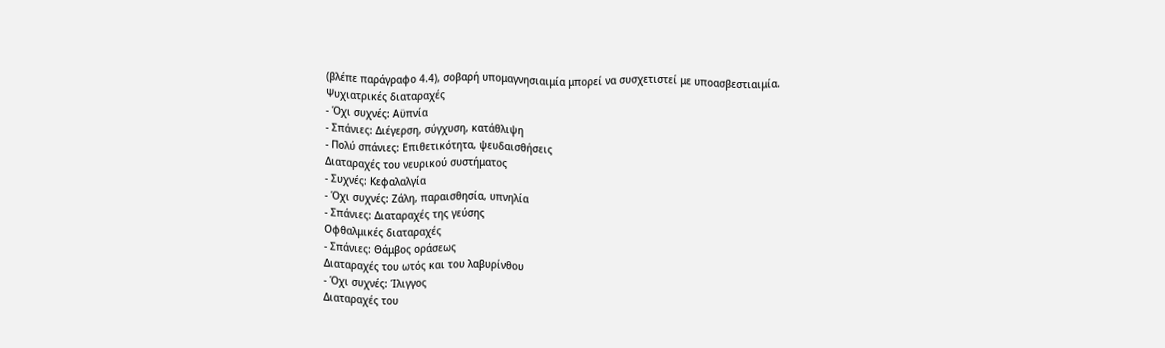(βλέπε παράγραφο 4.4), σοβαρή υπομαγνησιαιμία μπορεί να συσχετιστεί με υποασβεστιαιμία.
Ψυχιατρικές διαταραχές
- Όχι συχνές: Αϋπνία
- Σπάνιες: Διέγερση, σύγχυση, κατάθλιψη
- Πολύ σπάνιες: Επιθετικότητα, ψευδαισθήσεις
Διαταραχές του νευρικού συστήματος
- Συχνές: Κεφαλαλγία
- Όχι συχνές: Ζάλη, παραισθησία, υπνηλία
- Σπάνιες: Διαταραχές της γεύσης
Οφθαλμικές διαταραχές
- Σπάνιες: Θάμβος οράσεως
Διαταραχές του ωτός και του λαβυρίνθου
- Όχι συχνές: Ίλιγγος
Διαταραχές του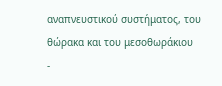αναπνευστικού συστήματος, του θώρακα και του μεσοθωράκιου
-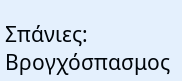Σπάνιες: Βρογχόσπασμος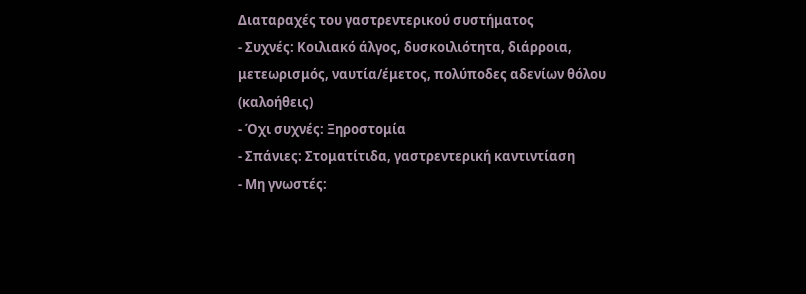Διαταραχές του γαστρεντερικού συστήματος
- Συχνές: Κοιλιακό άλγος, δυσκοιλιότητα, διάρροια, μετεωρισμός, ναυτία/έμετος, πολύποδες αδενίων θόλου (καλοήθεις)
- Όχι συχνές: Ξηροστομία
- Σπάνιες: Στοματίτιδα, γαστρεντερική καντιντίαση
- Μη γνωστές: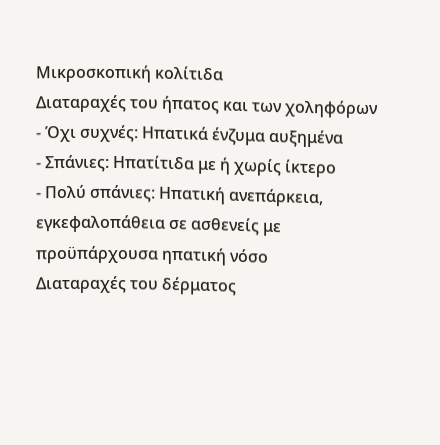Μικροσκοπική κολίτιδα
Διαταραχές του ήπατος και των χοληφόρων
- Όχι συχνές: Ηπατικά ένζυμα αυξημένα
- Σπάνιες: Ηπατίτιδα με ή χωρίς ίκτερο
- Πολύ σπάνιες: Ηπατική ανεπάρκεια, εγκεφαλοπάθεια σε ασθενείς με προϋπάρχουσα ηπατική νόσο
Διαταραχές του δέρματος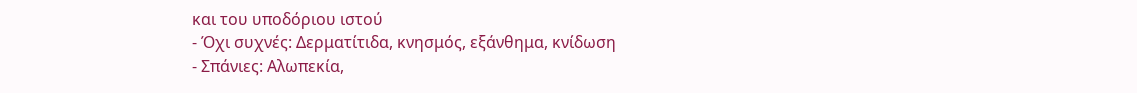και του υποδόριου ιστού
- Όχι συχνές: Δερματίτιδα, κνησμός, εξάνθημα, κνίδωση
- Σπάνιες: Αλωπεκία,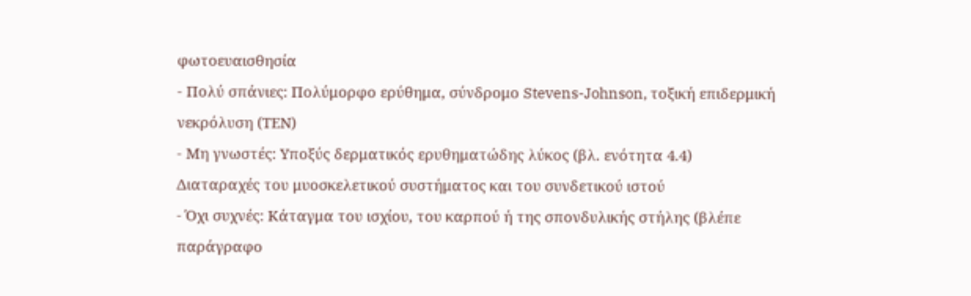φωτοευαισθησία
- Πολύ σπάνιες: Πολύμορφο ερύθημα, σύνδρομο Stevens-Johnson, τοξική επιδερμική νεκρόλυση (ΤΕΝ)
- Μη γνωστές: Υποξύς δερματικός ερυθηματώδης λύκος (βλ. ενότητα 4.4)
Διαταραχές του μυοσκελετικού συστήματος και του συνδετικού ιστού
- Όχι συχνές: Κάταγμα του ισχίου, του καρπού ή της σπονδυλικής στήλης (βλέπε παράγραφο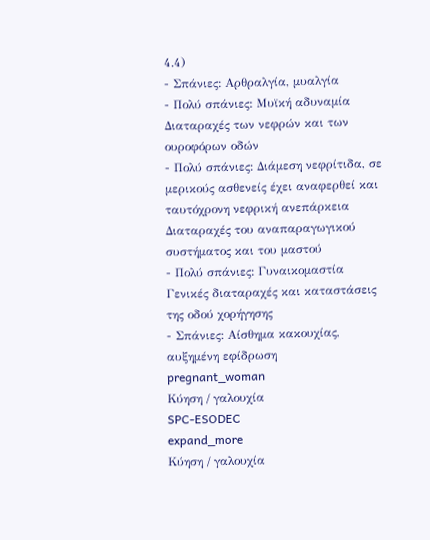4.4)
- Σπάνιες: Αρθραλγία, μυαλγία
- Πολύ σπάνιες: Μυϊκή αδυναμία
Διαταραχές των νεφρών και των ουροφόρων οδών
- Πολύ σπάνιες: Διάμεση νεφρίτιδα, σε μερικούς ασθενείς έχει αναφερθεί και ταυτόχρονη νεφρική ανεπάρκεια
Διαταραχές του αναπαραγωγικού συστήματος και του μαστού
- Πολύ σπάνιες: Γυναικομαστία
Γενικές διαταραχές και καταστάσεις της οδού χορήγησης
- Σπάνιες: Αίσθημα κακουχίας, αυξημένη εφίδρωση
pregnant_woman
Κύηση / γαλουχία
SPC-ESODEC
expand_more
Κύηση / γαλουχία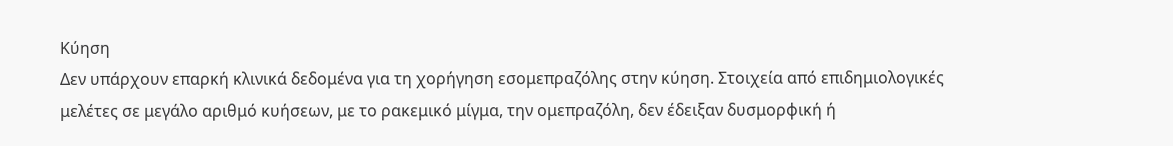Κύηση
Δεν υπάρχουν επαρκή κλινικά δεδομένα για τη χορήγηση εσομεπραζόλης στην κύηση. Στοιχεία από επιδημιολογικές μελέτες σε μεγάλο αριθμό κυήσεων, με το ρακεμικό μίγμα, την ομεπραζόλη, δεν έδειξαν δυσμορφική ή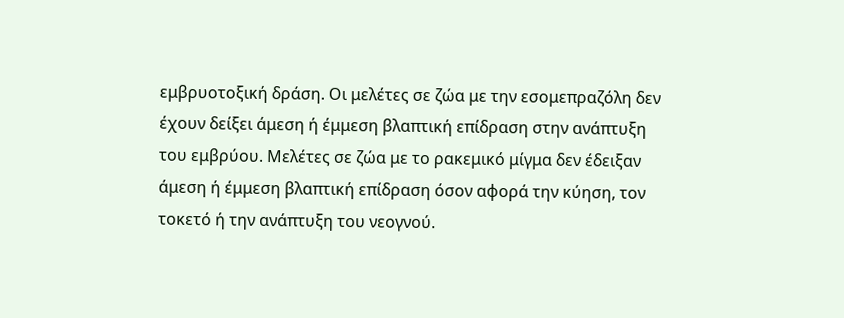εμβρυοτοξική δράση. Οι μελέτες σε ζώα με την εσομεπραζόλη δεν έχουν δείξει άμεση ή έμμεση βλαπτική επίδραση στην ανάπτυξη του εμβρύου. Μελέτες σε ζώα με το ρακεμικό μίγμα δεν έδειξαν άμεση ή έμμεση βλαπτική επίδραση όσον αφορά την κύηση, τον τοκετό ή την ανάπτυξη του νεογνού.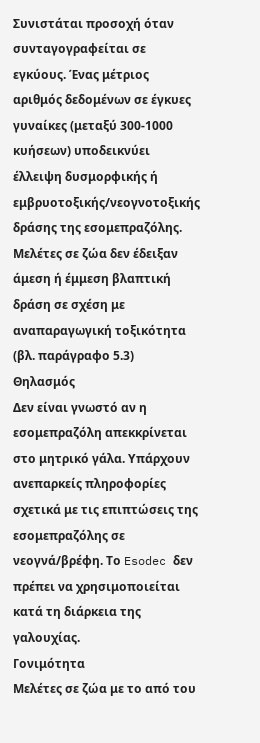Συνιστάται προσοχή όταν συνταγογραφείται σε εγκύους. Ένας μέτριος αριθμός δεδομένων σε έγκυες γυναίκες (μεταξύ 300-1000 κυήσεων) υποδεικνύει έλλειψη δυσμορφικής ή εμβρυοτοξικής/νεογνοτοξικής δράσης της εσομεπραζόλης. Μελέτες σε ζώα δεν έδειξαν άμεση ή έμμεση βλαπτική δράση σε σχέση με αναπαραγωγική τοξικότητα (βλ. παράγραφο 5.3)
Θηλασμός
Δεν είναι γνωστό αν η εσομεπραζόλη απεκκρίνεται στο μητρικό γάλα. Υπάρχουν ανεπαρκείς πληροφορίες σχετικά με τις επιπτώσεις της εσομεπραζόλης σε νεογνά/βρέφη. Το Esodec δεν πρέπει να χρησιμοποιείται κατά τη διάρκεια της γαλουχίας.
Γονιμότητα
Μελέτες σε ζώα με το από του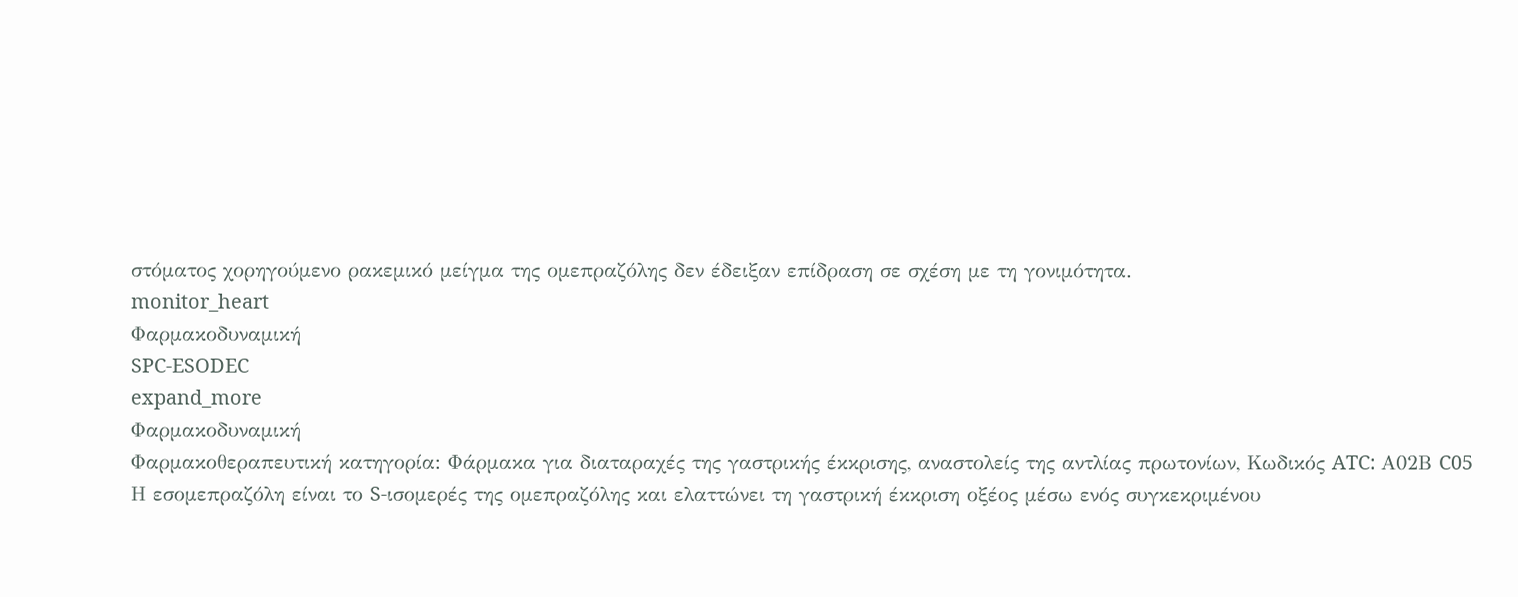στόματος χορηγούμενο ρακεμικό μείγμα της ομεπραζόλης δεν έδειξαν επίδραση σε σχέση με τη γονιμότητα.
monitor_heart
Φαρμακοδυναμική
SPC-ESODEC
expand_more
Φαρμακοδυναμική
Φαρμακοθεραπευτική κατηγορία: Φάρμακα για διαταραχές της γαστρικής έκκρισης, αναστολείς της αντλίας πρωτονίων, Κωδικός ATC: Α02Β C05
Η εσομεπραζόλη είναι το S-ισομερές της ομεπραζόλης και ελαττώνει τη γαστρική έκκριση οξέος μέσω ενός συγκεκριμένου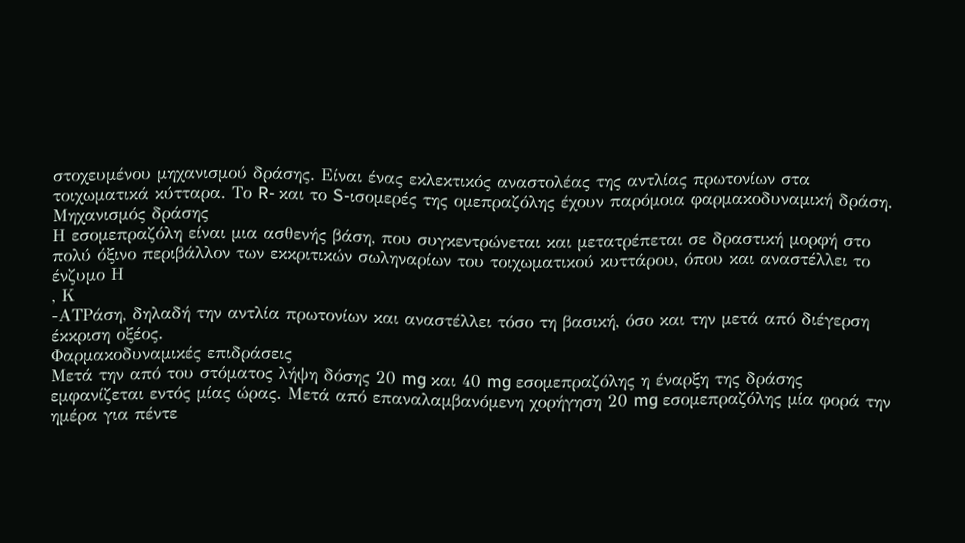στοχευμένου μηχανισμού δράσης. Είναι ένας εκλεκτικός αναστολέας της αντλίας πρωτονίων στα τοιχωματικά κύτταρα. Το R- και το S-ισομερές της ομεπραζόλης έχουν παρόμοια φαρμακοδυναμική δράση.
Μηχανισμός δράσης
Η εσομεπραζόλη είναι μια ασθενής βάση, που συγκεντρώνεται και μετατρέπεται σε δραστική μορφή στο πολύ όξινο περιβάλλον των εκκριτικών σωληναρίων του τοιχωματικού κυττάρου, όπου και αναστέλλει το ένζυμο Η
, Κ
-ΑΤΡάση, δηλαδή την αντλία πρωτονίων και αναστέλλει τόσο τη βασική, όσο και την μετά από διέγερση έκκριση οξέος.
Φαρμακοδυναμικές επιδράσεις
Μετά την από του στόματος λήψη δόσης 20 mg και 40 mg εσομεπραζόλης η έναρξη της δράσης εμφανίζεται εντός μίας ώρας. Μετά από επαναλαμβανόμενη χορήγηση 20 mg εσομεπραζόλης μία φορά την ημέρα για πέντε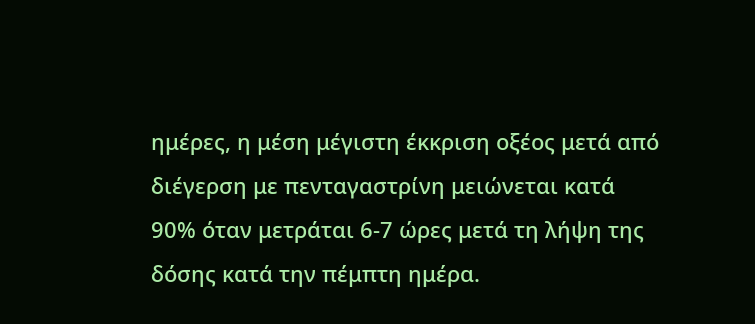ημέρες, η μέση μέγιστη έκκριση οξέος μετά από διέγερση με πενταγαστρίνη μειώνεται κατά 90% όταν μετράται 6-7 ώρες μετά τη λήψη της δόσης κατά την πέμπτη ημέρα.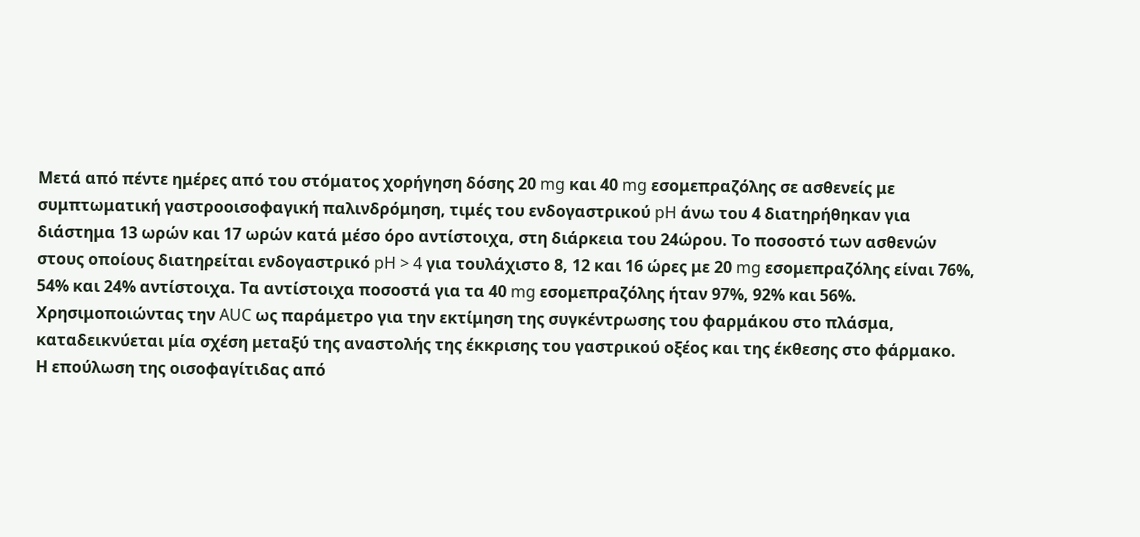Μετά από πέντε ημέρες από του στόματος χορήγηση δόσης 20 mg και 40 mg εσομεπραζόλης σε ασθενείς με συμπτωματική γαστροοισοφαγική παλινδρόμηση, τιμές του ενδογαστρικού pH άνω του 4 διατηρήθηκαν για διάστημα 13 ωρών και 17 ωρών κατά μέσο όρο αντίστοιχα, στη διάρκεια του 24ώρου. Το ποσοστό των ασθενών στους οποίους διατηρείται ενδογαστρικό pH > 4 για τουλάχιστο 8, 12 και 16 ώρες με 20 mg εσομεπραζόλης είναι 76%, 54% και 24% αντίστοιχα. Τα αντίστοιχα ποσοστά για τα 40 mg εσομεπραζόλης ήταν 97%, 92% και 56%.
Χρησιμοποιώντας την AUC ως παράμετρο για την εκτίμηση της συγκέντρωσης του φαρμάκου στο πλάσμα, καταδεικνύεται μία σχέση μεταξύ της αναστολής της έκκρισης του γαστρικού οξέος και της έκθεσης στο φάρμακο.
Η επούλωση της οισοφαγίτιδας από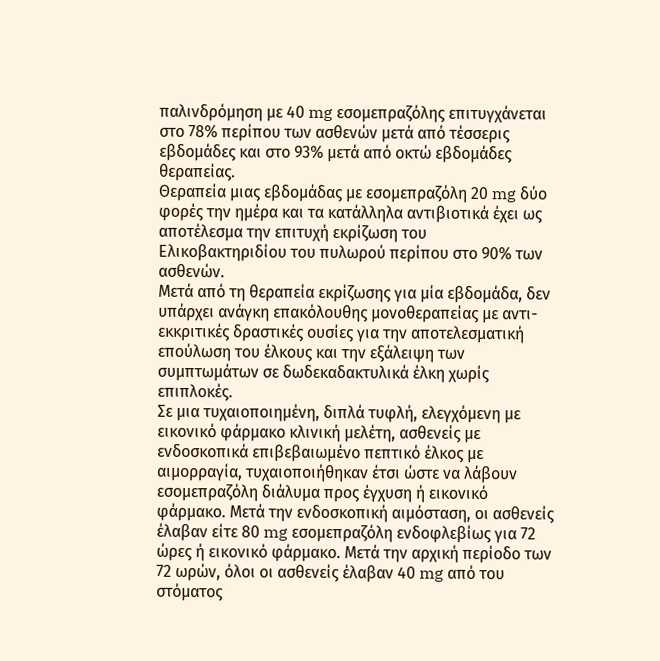παλινδρόμηση με 40 mg εσομεπραζόλης επιτυγχάνεται στο 78% περίπου των ασθενών μετά από τέσσερις εβδομάδες και στο 93% μετά από οκτώ εβδομάδες θεραπείας.
Θεραπεία μιας εβδομάδας με εσομεπραζόλη 20 mg δύο φορές την ημέρα και τα κατάλληλα αντιβιοτικά έχει ως αποτέλεσμα την επιτυχή εκρίζωση του Ελικοβακτηριδίου του πυλωρού περίπου στο 90% των ασθενών.
Μετά από τη θεραπεία εκρίζωσης για μία εβδομάδα, δεν υπάρχει ανάγκη επακόλουθης μονοθεραπείας με αντι-εκκριτικές δραστικές ουσίες για την αποτελεσματική επούλωση του έλκους και την εξάλειψη των συμπτωμάτων σε δωδεκαδακτυλικά έλκη χωρίς επιπλοκές.
Σε μια τυχαιοποιημένη, διπλά τυφλή, ελεγχόμενη με εικονικό φάρμακο κλινική μελέτη, ασθενείς με ενδοσκοπικά επιβεβαιωμένο πεπτικό έλκος με αιμορραγία, τυχαιοποιήθηκαν έτσι ώστε να λάβουν εσομεπραζόλη διάλυμα προς έγχυση ή εικονικό φάρμακο. Μετά την ενδοσκοπική αιμόσταση, οι ασθενείς έλαβαν είτε 80 mg εσομεπραζόλη ενδοφλεβίως για 72 ώρες ή εικονικό φάρμακο. Μετά την αρχική περίοδο των 72 ωρών, όλοι οι ασθενείς έλαβαν 40 mg από του στόματος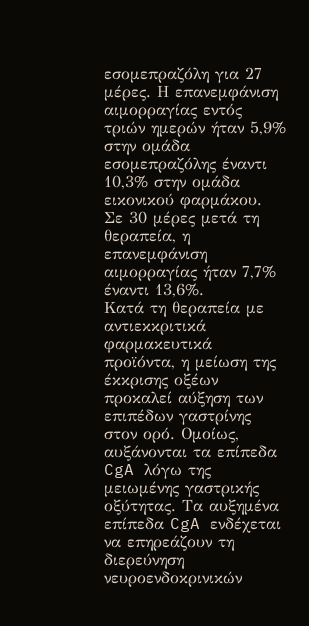εσομεπραζόλη για 27 μέρες. Η επανεμφάνιση αιμορραγίας εντός τριών ημερών ήταν 5,9% στην ομάδα εσομεπραζόλης έναντι 10,3% στην ομάδα εικονικού φαρμάκου. Σε 30 μέρες μετά τη θεραπεία, η επανεμφάνιση αιμορραγίας ήταν 7,7% έναντι 13,6%.
Κατά τη θεραπεία με αντιεκκριτικά φαρμακευτικά προϊόντα, η μείωση της έκκρισης οξέων προκαλεί αύξηση των επιπέδων γαστρίνης στον ορό. Ομοίως, αυξάνονται τα επίπεδα CgA λόγω της μειωμένης γαστρικής οξύτητας. Τα αυξημένα επίπεδα CgA ενδέχεται να επηρεάζουν τη διερεύνηση νευροενδοκρινικών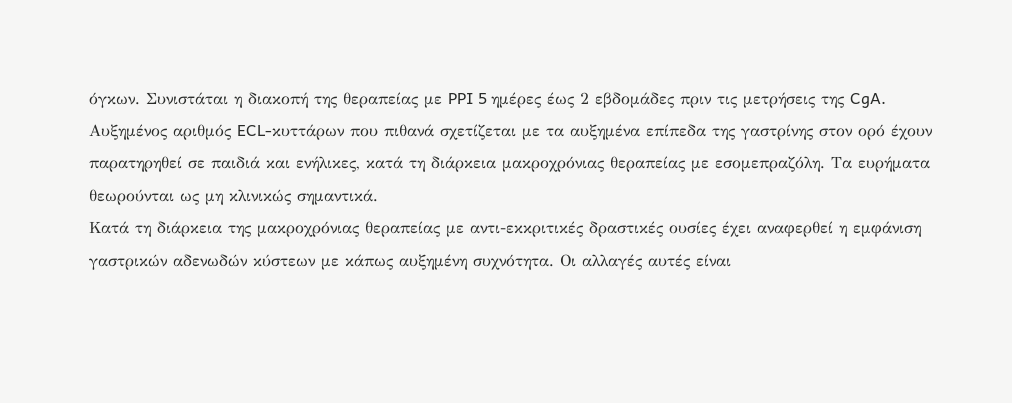όγκων. Συνιστάται η διακοπή της θεραπείας με PPI 5 ημέρες έως 2 εβδομάδες πριν τις μετρήσεις της CgA.
Αυξημένος αριθμός ECL-κυττάρων που πιθανά σχετίζεται με τα αυξημένα επίπεδα της γαστρίνης στον ορό έχουν παρατηρηθεί σε παιδιά και ενήλικες, κατά τη διάρκεια μακροχρόνιας θεραπείας με εσομεπραζόλη. Τα ευρήματα θεωρούνται ως μη κλινικώς σημαντικά.
Κατά τη διάρκεια της μακροχρόνιας θεραπείας με αντι-εκκριτικές δραστικές ουσίες έχει αναφερθεί η εμφάνιση γαστρικών αδενωδών κύστεων με κάπως αυξημένη συχνότητα. Οι αλλαγές αυτές είναι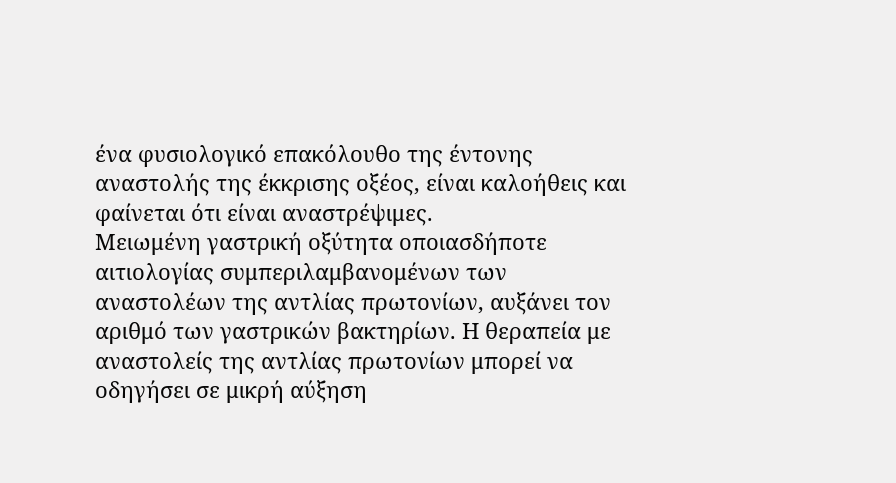ένα φυσιολογικό επακόλουθο της έντονης αναστολής της έκκρισης οξέος, είναι καλοήθεις και φαίνεται ότι είναι αναστρέψιμες.
Μειωμένη γαστρική οξύτητα οποιασδήποτε αιτιολογίας συμπεριλαμβανομένων των αναστολέων της αντλίας πρωτονίων, αυξάνει τον αριθμό των γαστρικών βακτηρίων. Η θεραπεία με αναστολείς της αντλίας πρωτονίων μπορεί να οδηγήσει σε μικρή αύξηση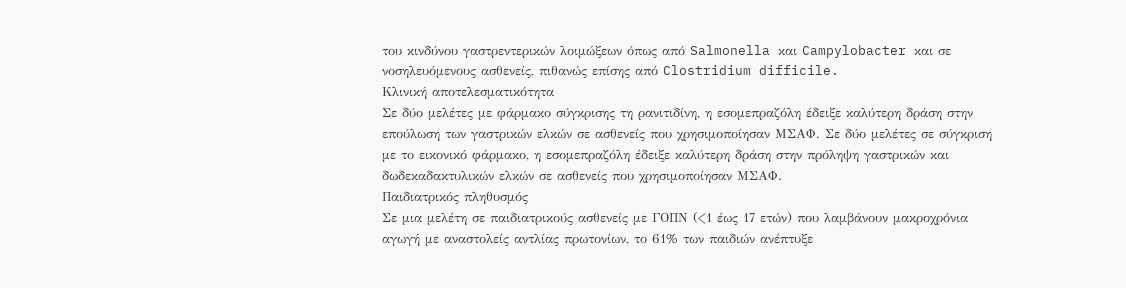του κινδύνου γαστρεντερικών λοιμώξεων όπως από Salmonella και Campylobacter και σε νοσηλευόμενους ασθενείς, πιθανώς επίσης από Clostridium difficile.
Κλινική αποτελεσματικότητα
Σε δύο μελέτες με φάρμακο σύγκρισης τη ρανιτιδίνη, η εσομεπραζόλη έδειξε καλύτερη δράση στην επούλωση των γαστρικών ελκών σε ασθενείς που χρησιμοποίησαν ΜΣΑΦ. Σε δύο μελέτες σε σύγκριση με το εικονικό φάρμακο, η εσομεπραζόλη έδειξε καλύτερη δράση στην πρόληψη γαστρικών και δωδεκαδακτυλικών ελκών σε ασθενείς που χρησιμοποίησαν ΜΣΑΦ.
Παιδιατρικός πληθυσμός
Σε μια μελέτη σε παιδιατρικούς ασθενείς με ΓΟΠΝ (<1 έως 17 ετών) που λαμβάνουν μακροχρόνια αγωγή με αναστολείς αντλίας πρωτονίων, το 61% των παιδιών ανέπτυξε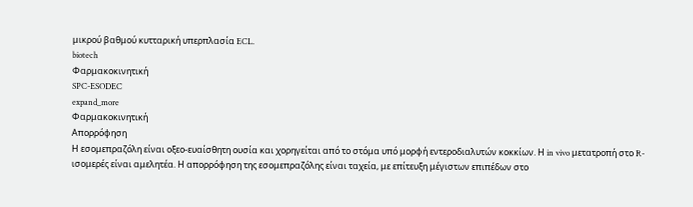μικρού βαθμού κυτταρική υπερπλασία ECL.
biotech
Φαρμακοκινητική
SPC-ESODEC
expand_more
Φαρμακοκινητική
Απορρόφηση
Η εσομεπραζόλη είναι οξεο-ευαίσθητη ουσία και χορηγείται από το στόμα υπό μορφή εντεροδιαλυτών κοκκίων. Η in vivo μετατροπή στο R-ισομερές είναι αμελητέα. Η απορρόφηση της εσομεπραζόλης είναι ταχεία, με επίτευξη μέγιστων επιπέδων στο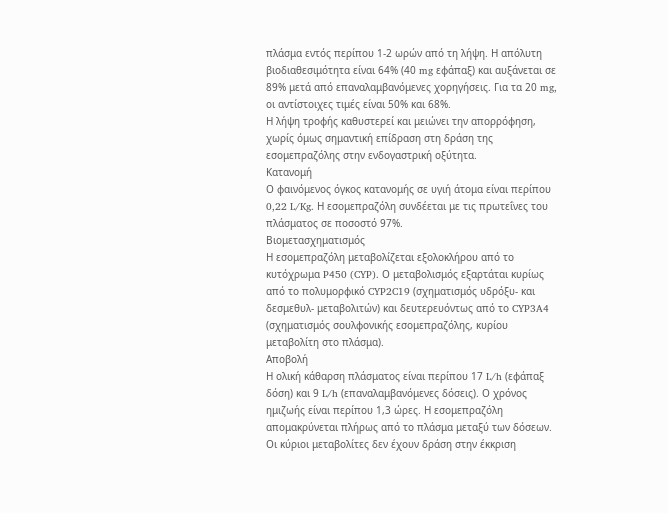πλάσμα εντός περίπου 1-2 ωρών από τη λήψη. Η απόλυτη βιοδιαθεσιμότητα είναι 64% (40 mg εφάπαξ) και αυξάνεται σε 89% μετά από επαναλαμβανόμενες χορηγήσεις. Για τα 20 mg, οι αντίστοιχες τιμές είναι 50% και 68%.
Η λήψη τροφής καθυστερεί και μειώνει την απορρόφηση, χωρίς όμως σημαντική επίδραση στη δράση της εσομεπραζόλης στην ενδογαστρική οξύτητα.
Κατανομή
Ο φαινόμενος όγκος κατανομής σε υγιή άτομα είναι περίπου 0,22 L/Kg. Η εσομεπραζόλη συνδέεται με τις πρωτεΐνες του πλάσματος σε ποσοστό 97%.
Βιομετασχηματισμός
Η εσομεπραζόλη μεταβολίζεται εξολοκλήρου από το κυτόχρωμα P450 (CYP). Ο μεταβολισμός εξαρτάται κυρίως από το πολυμορφικό CYP2C19 (σχηματισμός υδρόξυ- και δεσμεθυλ- μεταβολιτών) και δευτερευόντως από το CYP3A4 (σχηματισμός σουλφονικής εσομεπραζόλης, κυρίου μεταβολίτη στο πλάσμα).
Αποβολή
Η ολική κάθαρση πλάσματος είναι περίπου 17 L/h (εφάπαξ δόση) και 9 L/h (επαναλαμβανόμενες δόσεις). Ο χρόνος ημιζωής είναι περίπου 1,3 ώρες. Η εσομεπραζόλη απομακρύνεται πλήρως από το πλάσμα μεταξύ των δόσεων.
Οι κύριοι μεταβολίτες δεν έχουν δράση στην έκκριση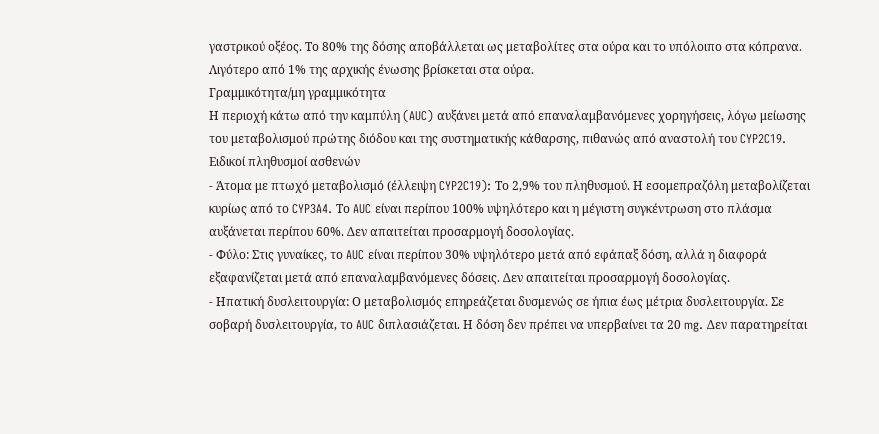γαστρικού οξέος. Το 80% της δόσης αποβάλλεται ως μεταβολίτες στα ούρα και το υπόλοιπο στα κόπρανα. Λιγότερο από 1% της αρχικής ένωσης βρίσκεται στα ούρα.
Γραμμικότητα/μη γραμμικότητα
Η περιοχή κάτω από την καμπύλη (AUC) αυξάνει μετά από επαναλαμβανόμενες χορηγήσεις, λόγω μείωσης του μεταβολισμού πρώτης διόδου και της συστηματικής κάθαρσης, πιθανώς από αναστολή του CYP2C19.
Ειδικοί πληθυσμοί ασθενών
- Άτομα με πτωχό μεταβολισμό (έλλειψη CYP2C19): Το 2,9% του πληθυσμού. Η εσομεπραζόλη μεταβολίζεται κυρίως από το CYP3A4. Το AUC είναι περίπου 100% υψηλότερο και η μέγιστη συγκέντρωση στο πλάσμα αυξάνεται περίπου 60%. Δεν απαιτείται προσαρμογή δοσολογίας.
- Φύλο: Στις γυναίκες, το AUC είναι περίπου 30% υψηλότερο μετά από εφάπαξ δόση, αλλά η διαφορά εξαφανίζεται μετά από επαναλαμβανόμενες δόσεις. Δεν απαιτείται προσαρμογή δοσολογίας.
- Ηπατική δυσλειτουργία: Ο μεταβολισμός επηρεάζεται δυσμενώς σε ήπια έως μέτρια δυσλειτουργία. Σε σοβαρή δυσλειτουργία, το AUC διπλασιάζεται. Η δόση δεν πρέπει να υπερβαίνει τα 20 mg. Δεν παρατηρείται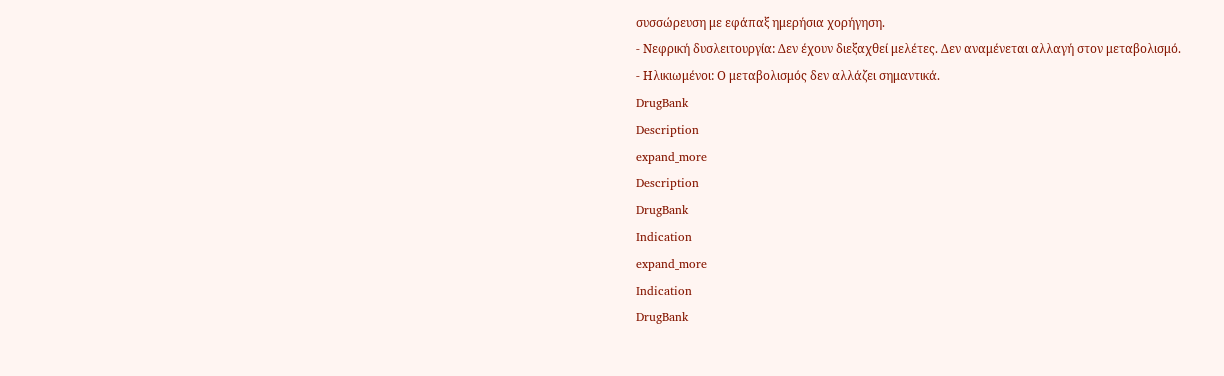συσσώρευση με εφάπαξ ημερήσια χορήγηση.
- Νεφρική δυσλειτουργία: Δεν έχουν διεξαχθεί μελέτες. Δεν αναμένεται αλλαγή στον μεταβολισμό.
- Ηλικιωμένοι: Ο μεταβολισμός δεν αλλάζει σημαντικά.
DrugBank
Description
expand_more
Description
DrugBank
Indication
expand_more
Indication
DrugBank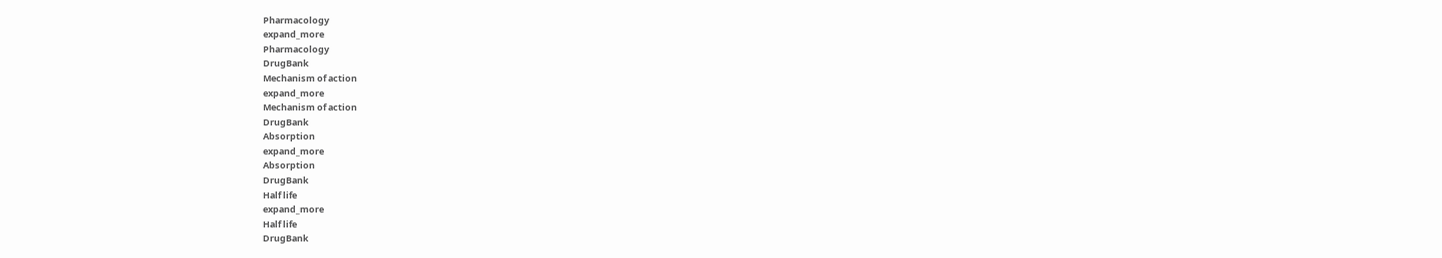Pharmacology
expand_more
Pharmacology
DrugBank
Mechanism of action
expand_more
Mechanism of action
DrugBank
Absorption
expand_more
Absorption
DrugBank
Half life
expand_more
Half life
DrugBank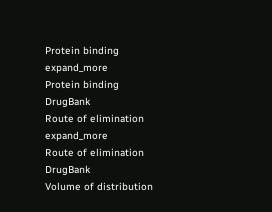Protein binding
expand_more
Protein binding
DrugBank
Route of elimination
expand_more
Route of elimination
DrugBank
Volume of distribution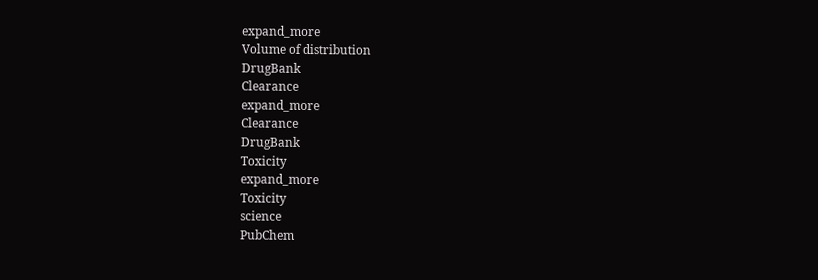expand_more
Volume of distribution
DrugBank
Clearance
expand_more
Clearance
DrugBank
Toxicity
expand_more
Toxicity
science
PubChem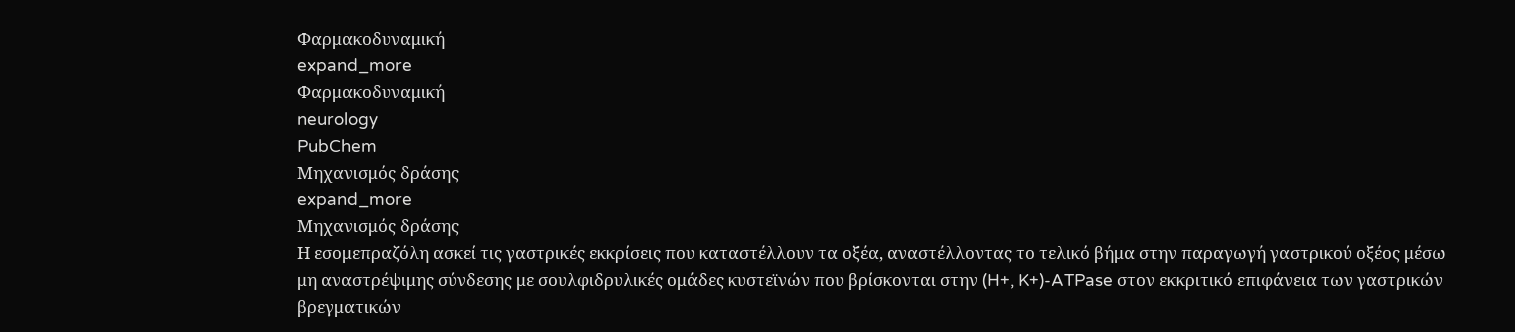Φαρμακοδυναμική
expand_more
Φαρμακοδυναμική
neurology
PubChem
Μηχανισμός δράσης
expand_more
Μηχανισμός δράσης
Η εσομεπραζόλη ασκεί τις γαστρικές εκκρίσεις που καταστέλλουν τα οξέα, αναστέλλοντας το τελικό βήμα στην παραγωγή γαστρικού οξέος μέσω μη αναστρέψιμης σύνδεσης με σουλφιδρυλικές ομάδες κυστεϊνών που βρίσκονται στην (H+, K+)-ATPase στον εκκριτικό επιφάνεια των γαστρικών βρεγματικών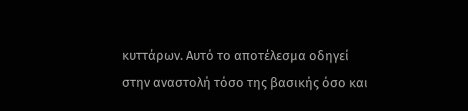κυττάρων. Αυτό το αποτέλεσμα οδηγεί στην αναστολή τόσο της βασικής όσο και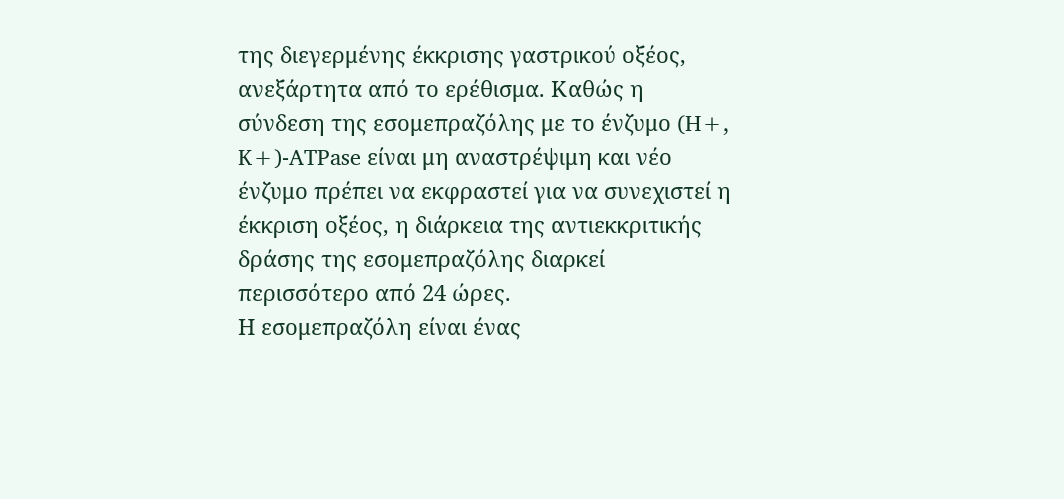της διεγερμένης έκκρισης γαστρικού οξέος, ανεξάρτητα από το ερέθισμα. Καθώς η σύνδεση της εσομεπραζόλης με το ένζυμο (H+, K+)-ATPase είναι μη αναστρέψιμη και νέο ένζυμο πρέπει να εκφραστεί για να συνεχιστεί η έκκριση οξέος, η διάρκεια της αντιεκκριτικής δράσης της εσομεπραζόλης διαρκεί περισσότερο από 24 ώρες.
Η εσομεπραζόλη είναι ένας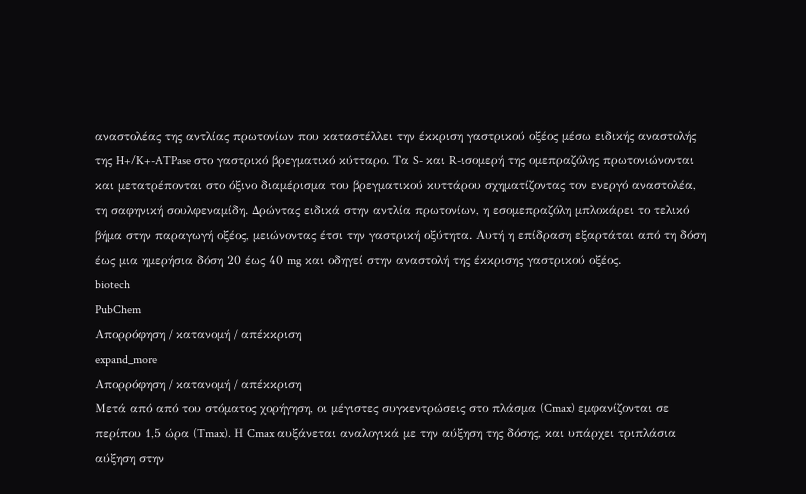αναστολέας της αντλίας πρωτονίων που καταστέλλει την έκκριση γαστρικού οξέος μέσω ειδικής αναστολής της H+/K+-ATPase στο γαστρικό βρεγματικό κύτταρο. Τα S- και R-ισομερή της ομεπραζόλης πρωτονιώνονται και μετατρέπονται στο όξινο διαμέρισμα του βρεγματικού κυττάρου σχηματίζοντας τον ενεργό αναστολέα, τη σαφηνική σουλφεναμίδη. Δρώντας ειδικά στην αντλία πρωτονίων, η εσομεπραζόλη μπλοκάρει το τελικό βήμα στην παραγωγή οξέος, μειώνοντας έτσι την γαστρική οξύτητα. Αυτή η επίδραση εξαρτάται από τη δόση έως μια ημερήσια δόση 20 έως 40 mg και οδηγεί στην αναστολή της έκκρισης γαστρικού οξέος.
biotech
PubChem
Απορρόφηση / κατανομή / απέκκριση
expand_more
Απορρόφηση / κατανομή / απέκκριση
Μετά από από του στόματος χορήγηση, οι μέγιστες συγκεντρώσεις στο πλάσμα (Cmax) εμφανίζονται σε περίπου 1,5 ώρα (Tmax). Η Cmax αυξάνεται αναλογικά με την αύξηση της δόσης, και υπάρχει τριπλάσια αύξηση στην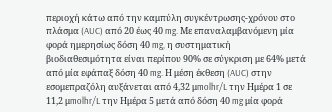περιοχή κάτω από την καμπύλη συγκέντρωσης-χρόνου στο πλάσμα (AUC) από 20 έως 40 mg. Με επαναλαμβανόμενη μία φορά ημερησίως δόση 40 mg, η συστηματική βιοδιαθεσιμότητα είναι περίπου 90% σε σύγκριση με 64% μετά από μία εφάπαξ δόση 40 mg. Η μέση έκθεση (AUC) στην εσομεπραζόλη αυξάνεται από 4,32 μmolhr/L την Ημέρα 1 σε 11,2 μmolhr/L την Ημέρα 5 μετά από δόση 40 mg μία φορά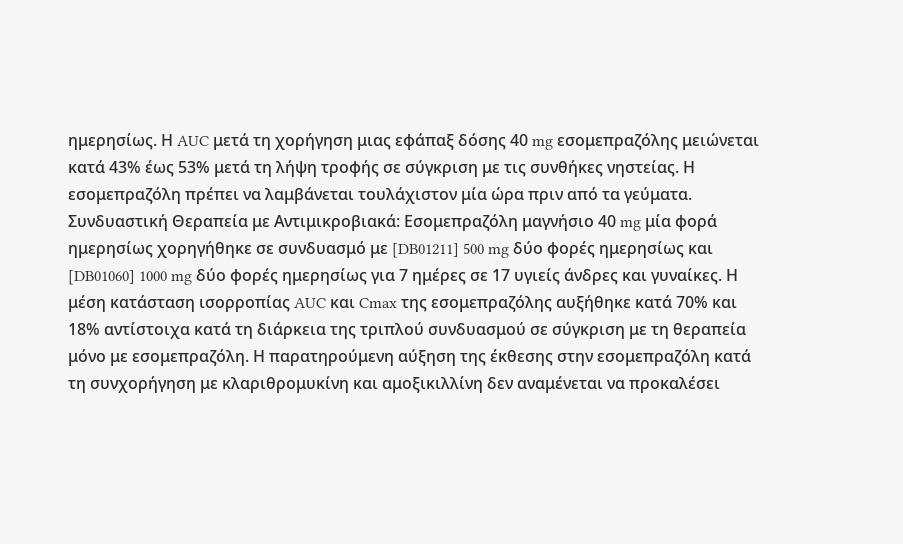ημερησίως. Η AUC μετά τη χορήγηση μιας εφάπαξ δόσης 40 mg εσομεπραζόλης μειώνεται κατά 43% έως 53% μετά τη λήψη τροφής σε σύγκριση με τις συνθήκες νηστείας. Η εσομεπραζόλη πρέπει να λαμβάνεται τουλάχιστον μία ώρα πριν από τα γεύματα.
Συνδυαστική Θεραπεία με Αντιμικροβιακά: Εσομεπραζόλη μαγνήσιο 40 mg μία φορά ημερησίως χορηγήθηκε σε συνδυασμό με [DB01211] 500 mg δύο φορές ημερησίως και [DB01060] 1000 mg δύο φορές ημερησίως για 7 ημέρες σε 17 υγιείς άνδρες και γυναίκες. Η μέση κατάσταση ισορροπίας AUC και Cmax της εσομεπραζόλης αυξήθηκε κατά 70% και 18% αντίστοιχα κατά τη διάρκεια της τριπλού συνδυασμού σε σύγκριση με τη θεραπεία μόνο με εσομεπραζόλη. Η παρατηρούμενη αύξηση της έκθεσης στην εσομεπραζόλη κατά τη συνχορήγηση με κλαριθρομυκίνη και αμοξικιλλίνη δεν αναμένεται να προκαλέσει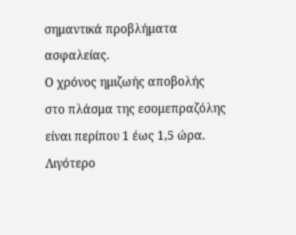σημαντικά προβλήματα ασφαλείας.
Ο χρόνος ημιζωής αποβολής στο πλάσμα της εσομεπραζόλης είναι περίπου 1 έως 1,5 ώρα. Λιγότερο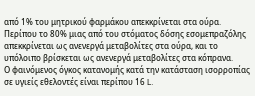από 1% του μητρικού φαρμάκου απεκκρίνεται στα ούρα. Περίπου το 80% μιας από του στόματος δόσης εσομεπραζόλης απεκκρίνεται ως ανενεργά μεταβολίτες στα ούρα, και το υπόλοιπο βρίσκεται ως ανενεργά μεταβολίτες στα κόπρανα.
Ο φαινόμενος όγκος κατανομής κατά την κατάσταση ισορροπίας σε υγιείς εθελοντές είναι περίπου 16 L.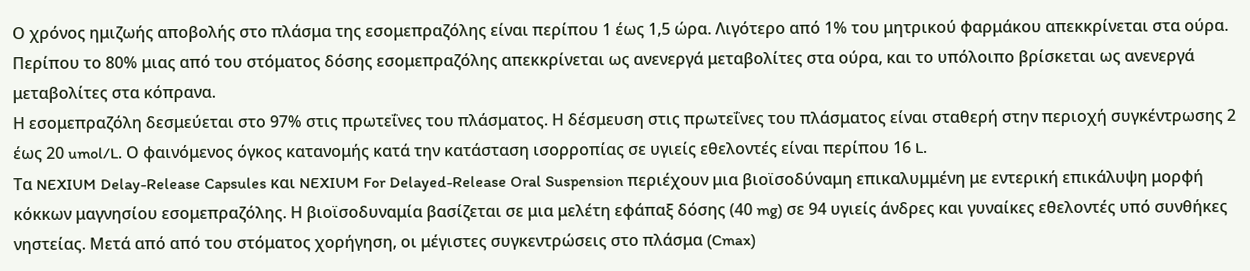Ο χρόνος ημιζωής αποβολής στο πλάσμα της εσομεπραζόλης είναι περίπου 1 έως 1,5 ώρα. Λιγότερο από 1% του μητρικού φαρμάκου απεκκρίνεται στα ούρα. Περίπου το 80% μιας από του στόματος δόσης εσομεπραζόλης απεκκρίνεται ως ανενεργά μεταβολίτες στα ούρα, και το υπόλοιπο βρίσκεται ως ανενεργά μεταβολίτες στα κόπρανα.
Η εσομεπραζόλη δεσμεύεται στο 97% στις πρωτεΐνες του πλάσματος. Η δέσμευση στις πρωτεΐνες του πλάσματος είναι σταθερή στην περιοχή συγκέντρωσης 2 έως 20 umol/L. Ο φαινόμενος όγκος κατανομής κατά την κατάσταση ισορροπίας σε υγιείς εθελοντές είναι περίπου 16 L.
Τα NEXIUM Delay-Release Capsules και NEXIUM For Delayed-Release Oral Suspension περιέχουν μια βιοϊσοδύναμη επικαλυμμένη με εντερική επικάλυψη μορφή κόκκων μαγνησίου εσομεπραζόλης. Η βιοϊσοδυναμία βασίζεται σε μια μελέτη εφάπαξ δόσης (40 mg) σε 94 υγιείς άνδρες και γυναίκες εθελοντές υπό συνθήκες νηστείας. Μετά από από του στόματος χορήγηση, οι μέγιστες συγκεντρώσεις στο πλάσμα (Cmax)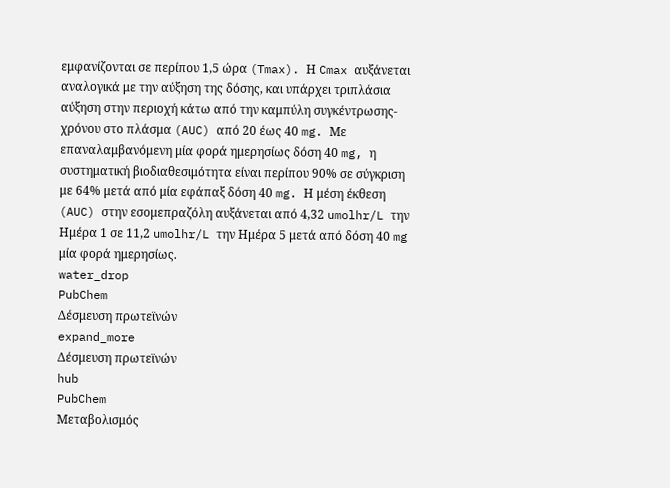εμφανίζονται σε περίπου 1,5 ώρα (Tmax). Η Cmax αυξάνεται αναλογικά με την αύξηση της δόσης, και υπάρχει τριπλάσια αύξηση στην περιοχή κάτω από την καμπύλη συγκέντρωσης-χρόνου στο πλάσμα (AUC) από 20 έως 40 mg. Με επαναλαμβανόμενη μία φορά ημερησίως δόση 40 mg, η συστηματική βιοδιαθεσιμότητα είναι περίπου 90% σε σύγκριση με 64% μετά από μία εφάπαξ δόση 40 mg. Η μέση έκθεση (AUC) στην εσομεπραζόλη αυξάνεται από 4,32 umolhr/L την Ημέρα 1 σε 11,2 umolhr/L την Ημέρα 5 μετά από δόση 40 mg μία φορά ημερησίως.
water_drop
PubChem
Δέσμευση πρωτεϊνών
expand_more
Δέσμευση πρωτεϊνών
hub
PubChem
Μεταβολισμός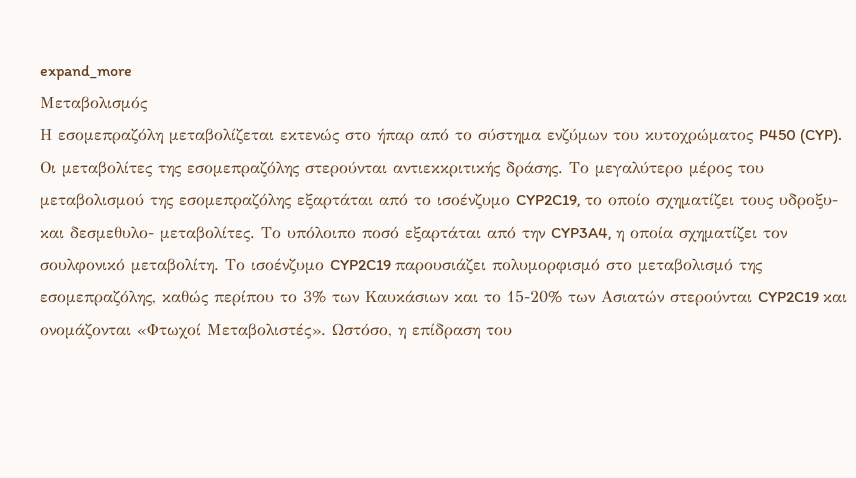expand_more
Μεταβολισμός
Η εσομεπραζόλη μεταβολίζεται εκτενώς στο ήπαρ από το σύστημα ενζύμων του κυτοχρώματος P450 (CYP). Οι μεταβολίτες της εσομεπραζόλης στερούνται αντιεκκριτικής δράσης. Το μεγαλύτερο μέρος του μεταβολισμού της εσομεπραζόλης εξαρτάται από το ισοένζυμο CYP2C19, το οποίο σχηματίζει τους υδροξυ- και δεσμεθυλο- μεταβολίτες. Το υπόλοιπο ποσό εξαρτάται από την CYP3A4, η οποία σχηματίζει τον σουλφονικό μεταβολίτη. Το ισοένζυμο CYP2C19 παρουσιάζει πολυμορφισμό στο μεταβολισμό της εσομεπραζόλης, καθώς περίπου το 3% των Καυκάσιων και το 15-20% των Ασιατών στερούνται CYP2C19 και ονομάζονται «Φτωχοί Μεταβολιστές». Ωστόσο, η επίδραση του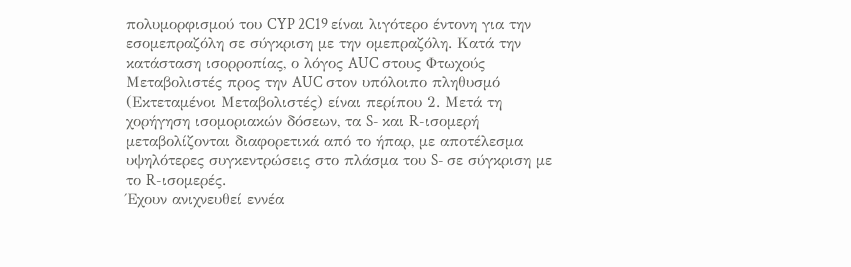πολυμορφισμού του CYP 2C19 είναι λιγότερο έντονη για την εσομεπραζόλη σε σύγκριση με την ομεπραζόλη. Κατά την κατάσταση ισορροπίας, ο λόγος AUC στους Φτωχούς Μεταβολιστές προς την AUC στον υπόλοιπο πληθυσμό (Εκτεταμένοι Μεταβολιστές) είναι περίπου 2. Μετά τη χορήγηση ισομοριακών δόσεων, τα S- και R-ισομερή μεταβολίζονται διαφορετικά από το ήπαρ, με αποτέλεσμα υψηλότερες συγκεντρώσεις στο πλάσμα του S- σε σύγκριση με το R-ισομερές.
Έχουν ανιχνευθεί εννέα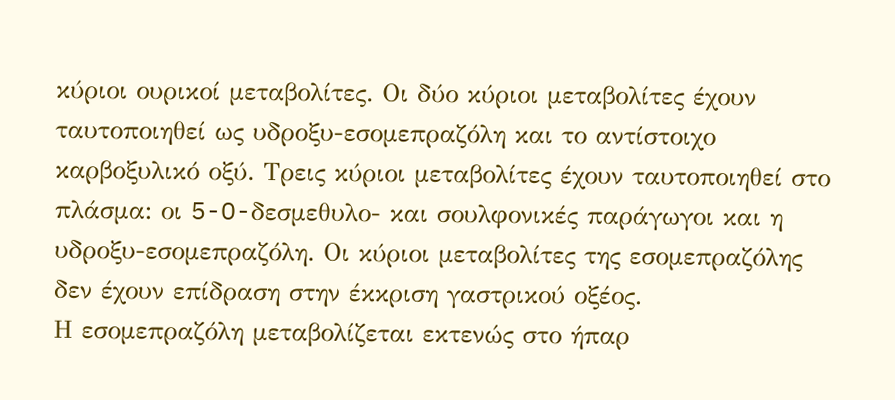κύριοι ουρικοί μεταβολίτες. Οι δύο κύριοι μεταβολίτες έχουν ταυτοποιηθεί ως υδροξυ-εσομεπραζόλη και το αντίστοιχο καρβοξυλικό οξύ. Τρεις κύριοι μεταβολίτες έχουν ταυτοποιηθεί στο πλάσμα: οι 5-O-δεσμεθυλο- και σουλφονικές παράγωγοι και η υδροξυ-εσομεπραζόλη. Οι κύριοι μεταβολίτες της εσομεπραζόλης δεν έχουν επίδραση στην έκκριση γαστρικού οξέος.
Η εσομεπραζόλη μεταβολίζεται εκτενώς στο ήπαρ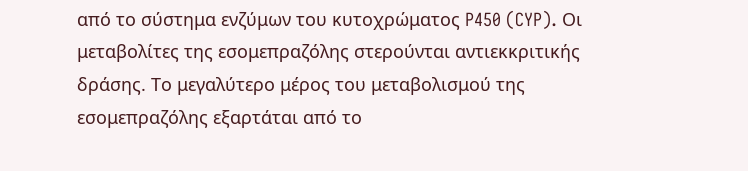από το σύστημα ενζύμων του κυτοχρώματος P450 (CYP). Οι μεταβολίτες της εσομεπραζόλης στερούνται αντιεκκριτικής δράσης. Το μεγαλύτερο μέρος του μεταβολισμού της εσομεπραζόλης εξαρτάται από το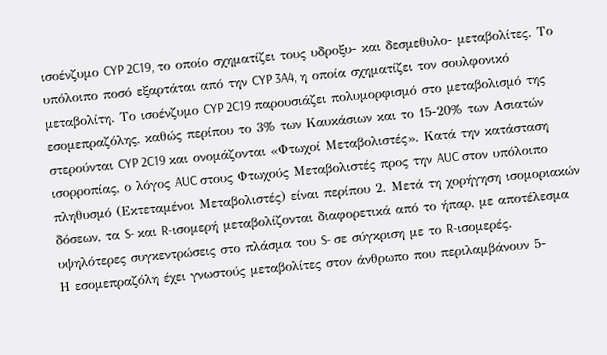ισοένζυμο CYP 2C19, το οποίο σχηματίζει τους υδροξυ- και δεσμεθυλο- μεταβολίτες. Το υπόλοιπο ποσό εξαρτάται από την CYP 3A4, η οποία σχηματίζει τον σουλφονικό μεταβολίτη. Το ισοένζυμο CYP 2C19 παρουσιάζει πολυμορφισμό στο μεταβολισμό της εσομεπραζόλης, καθώς περίπου το 3% των Καυκάσιων και το 15-20% των Ασιατών στερούνται CYP 2C19 και ονομάζονται «Φτωχοί Μεταβολιστές». Κατά την κατάσταση ισορροπίας, ο λόγος AUC στους Φτωχούς Μεταβολιστές προς την AUC στον υπόλοιπο πληθυσμό (Εκτεταμένοι Μεταβολιστές) είναι περίπου 2. Μετά τη χορήγηση ισομοριακών δόσεων, τα S- και R-ισομερή μεταβολίζονται διαφορετικά από το ήπαρ, με αποτέλεσμα υψηλότερες συγκεντρώσεις στο πλάσμα του S- σε σύγκριση με το R-ισομερές.
Η εσομεπραζόλη έχει γνωστούς μεταβολίτες στον άνθρωπο που περιλαμβάνουν 5-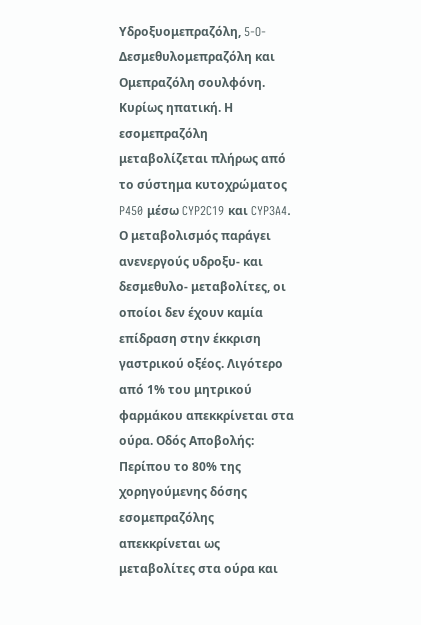Υδροξυομεπραζόλη, 5-O-Δεσμεθυλομεπραζόλη και Ομεπραζόλη σουλφόνη.
Κυρίως ηπατική. Η εσομεπραζόλη μεταβολίζεται πλήρως από το σύστημα κυτοχρώματος P450 μέσω CYP2C19 και CYP3A4. Ο μεταβολισμός παράγει ανενεργούς υδροξυ- και δεσμεθυλο- μεταβολίτες, οι οποίοι δεν έχουν καμία επίδραση στην έκκριση γαστρικού οξέος. Λιγότερο από 1% του μητρικού φαρμάκου απεκκρίνεται στα ούρα. Οδός Αποβολής: Περίπου το 80% της χορηγούμενης δόσης εσομεπραζόλης απεκκρίνεται ως μεταβολίτες στα ούρα και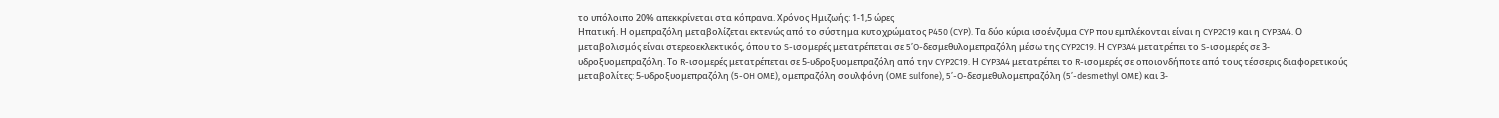το υπόλοιπο 20% απεκκρίνεται στα κόπρανα. Χρόνος Ημιζωής: 1-1,5 ώρες
Ηπατική. Η ομεπραζόλη μεταβολίζεται εκτενώς από το σύστημα κυτοχρώματος P450 (CYP). Τα δύο κύρια ισοένζυμα CYP που εμπλέκονται είναι η CYP2C19 και η CYP3A4. Ο μεταβολισμός είναι στερεοεκλεκτικός, όπου το S-ισομερές μετατρέπεται σε 5’O-δεσμεθυλομεπραζόλη μέσω της CYP2C19. Η CYP3A4 μετατρέπει το S-ισομερές σε 3-υδροξυομεπραζόλη. Το R-ισομερές μετατρέπεται σε 5-υδροξυομεπραζόλη από την CYP2C19. Η CYP3A4 μετατρέπει το R-ισομερές σε οποιονδήποτε από τους τέσσερις διαφορετικούς μεταβολίτες: 5-υδροξυομεπραζόλη (5-OH OME), ομεπραζόλη σουλφόνη (OME sulfone), 5’-O-δεσμεθυλομεπραζόλη (5’-desmethyl OME) και 3-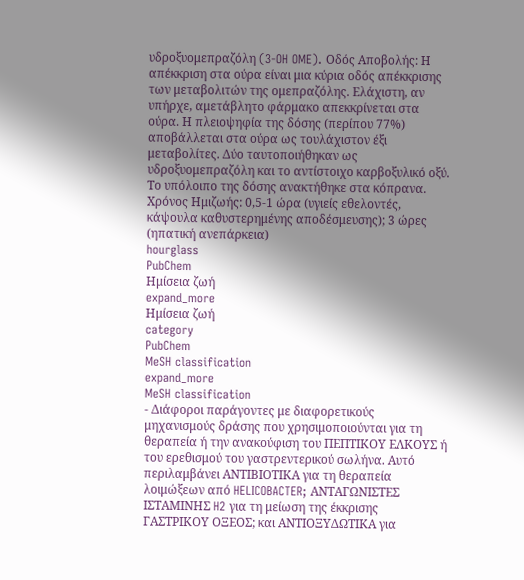υδροξυομεπραζόλη (3-OH OME). Οδός Αποβολής: Η απέκκριση στα ούρα είναι μια κύρια οδός απέκκρισης των μεταβολιτών της ομεπραζόλης. Ελάχιστη, αν υπήρχε, αμετάβλητο φάρμακο απεκκρίνεται στα ούρα. Η πλειοψηφία της δόσης (περίπου 77%) αποβάλλεται στα ούρα ως τουλάχιστον έξι μεταβολίτες. Δύο ταυτοποιήθηκαν ως υδροξυομεπραζόλη και το αντίστοιχο καρβοξυλικό οξύ. Το υπόλοιπο της δόσης ανακτήθηκε στα κόπρανα. Χρόνος Ημιζωής: 0,5-1 ώρα (υγιείς εθελοντές, κάψουλα καθυστερημένης αποδέσμευσης); 3 ώρες (ηπατική ανεπάρκεια)
hourglass
PubChem
Ημίσεια ζωή
expand_more
Ημίσεια ζωή
category
PubChem
MeSH classification
expand_more
MeSH classification
- Διάφοροι παράγοντες με διαφορετικούς μηχανισμούς δράσης που χρησιμοποιούνται για τη θεραπεία ή την ανακούφιση του ΠΕΠΤΙΚΟΥ ΕΛΚΟΥΣ ή του ερεθισμού του γαστρεντερικού σωλήνα. Αυτό περιλαμβάνει ΑΝΤΙΒΙΟΤΙΚΑ για τη θεραπεία λοιμώξεων από HELICOBACTER; ΑΝΤΑΓΩΝΙΣΤΕΣ ΙΣΤΑΜΙΝΗΣ H2 για τη μείωση της έκκρισης ΓΑΣΤΡΙΚΟΥ ΟΞΕΟΣ; και ΑΝΤΙΟΞΥΔΩΤΙΚΑ για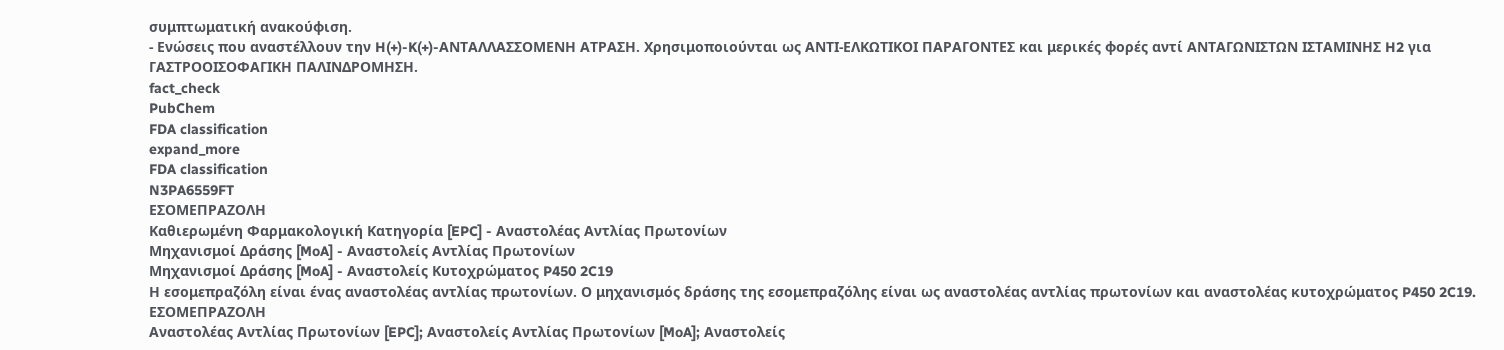συμπτωματική ανακούφιση.
- Ενώσεις που αναστέλλουν την H(+)-K(+)-ΑΝΤΑΛΛΑΣΣΟΜΕΝΗ ΑΤΡΑΣΗ. Χρησιμοποιούνται ως ΑΝΤΙ-ΕΛΚΩΤΙΚΟΙ ΠΑΡΑΓΟΝΤΕΣ και μερικές φορές αντί ΑΝΤΑΓΩΝΙΣΤΩΝ ΙΣΤΑΜΙΝΗΣ H2 για ΓΑΣΤΡΟΟΙΣΟΦΑΓΙΚΗ ΠΑΛΙΝΔΡΟΜΗΣΗ.
fact_check
PubChem
FDA classification
expand_more
FDA classification
N3PA6559FT
ΕΣΟΜΕΠΡΑΖΟΛΗ
Καθιερωμένη Φαρμακολογική Κατηγορία [EPC] - Αναστολέας Αντλίας Πρωτονίων
Μηχανισμοί Δράσης [MoA] - Αναστολείς Αντλίας Πρωτονίων
Μηχανισμοί Δράσης [MoA] - Αναστολείς Κυτοχρώματος P450 2C19
Η εσομεπραζόλη είναι ένας αναστολέας αντλίας πρωτονίων. Ο μηχανισμός δράσης της εσομεπραζόλης είναι ως αναστολέας αντλίας πρωτονίων και αναστολέας κυτοχρώματος P450 2C19.
ΕΣΟΜΕΠΡΑΖΟΛΗ
Αναστολέας Αντλίας Πρωτονίων [EPC]; Αναστολείς Αντλίας Πρωτονίων [MoA]; Αναστολείς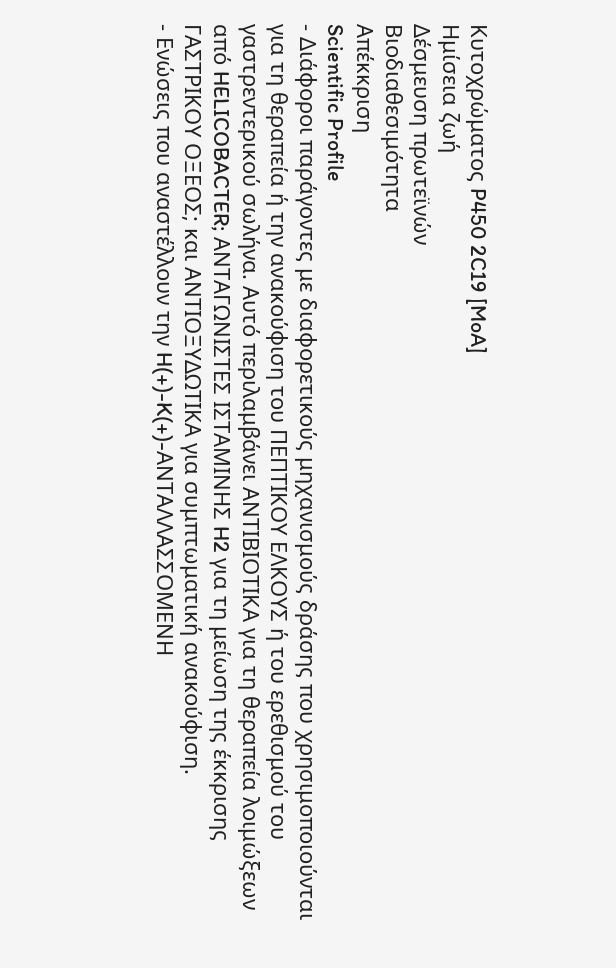Κυτοχρώματος P450 2C19 [MoA]
Ημίσεια ζωή
Δέσμευση πρωτεϊνών
Βιοδιαθεσιμότητα
Απέκκριση
Scientific Profile
- Διάφοροι παράγοντες με διαφορετικούς μηχανισμούς δράσης που χρησιμοποιούνται για τη θεραπεία ή την ανακούφιση του ΠΕΠΤΙΚΟΥ ΕΛΚΟΥΣ ή του ερεθισμού του γαστρεντερικού σωλήνα. Αυτό περιλαμβάνει ΑΝΤΙΒΙΟΤΙΚΑ για τη θεραπεία λοιμώξεων από HELICOBACTER; ΑΝΤΑΓΩΝΙΣΤΕΣ ΙΣΤΑΜΙΝΗΣ H2 για τη μείωση της έκκρισης ΓΑΣΤΡΙΚΟΥ ΟΞΕΟΣ; και ΑΝΤΙΟΞΥΔΩΤΙΚΑ για συμπτωματική ανακούφιση.
- Ενώσεις που αναστέλλουν την H(+)-K(+)-ΑΝΤΑΛΛΑΣΣΟΜΕΝΗ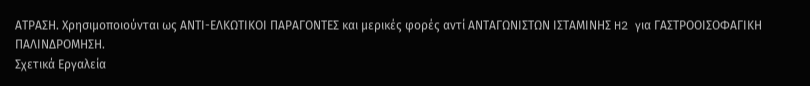ΑΤΡΑΣΗ. Χρησιμοποιούνται ως ΑΝΤΙ-ΕΛΚΩΤΙΚΟΙ ΠΑΡΑΓΟΝΤΕΣ και μερικές φορές αντί ΑΝΤΑΓΩΝΙΣΤΩΝ ΙΣΤΑΜΙΝΗΣ H2 για ΓΑΣΤΡΟΟΙΣΟΦΑΓΙΚΗ ΠΑΛΙΝΔΡΟΜΗΣΗ.
Σχετικά Εργαλεία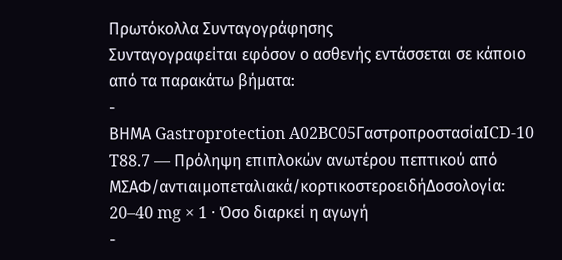Πρωτόκολλα Συνταγογράφησης
Συνταγογραφείται εφόσον ο ασθενής εντάσσεται σε κάποιο από τα παρακάτω βήματα:
-
ΒΗΜΑ Gastroprotection A02BC05ΓαστροπροστασίαICD-10 T88.7 — Πρόληψη επιπλοκών ανωτέρου πεπτικού από ΜΣΑΦ/αντιαιμοπεταλιακά/κορτικοστεροειδήΔοσολογία: 20–40 mg × 1 · Όσο διαρκεί η αγωγή
-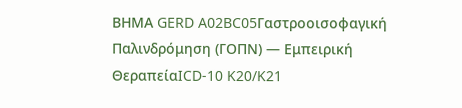ΒΗΜΑ GERD A02BC05Γαστροοισοφαγική Παλινδρόμηση (ΓΟΠΝ) — Εμπειρική ΘεραπείαICD-10 K20/K21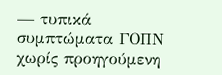— τυπικά συμπτώματα ΓΟΠΝ χωρίς προηγούμενη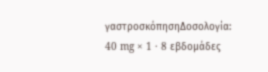γαστροσκόπησηΔοσολογία: 40 mg × 1 · 8 εβδομάδες